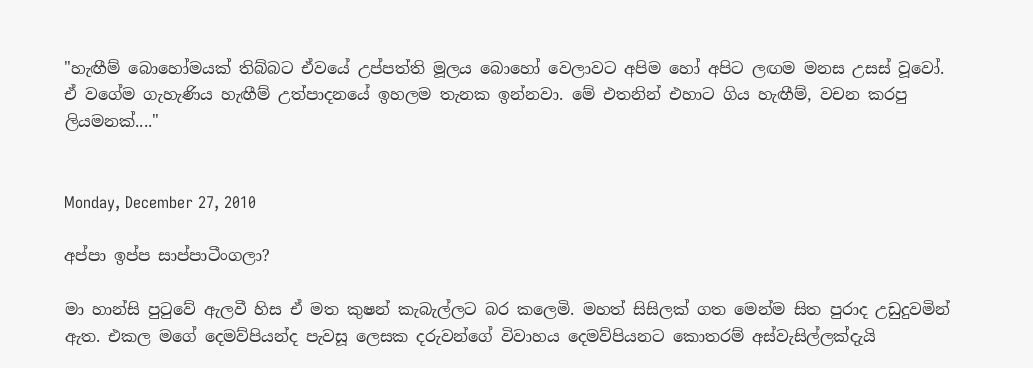"හැඟීම් බොහෝමයක් තිබ්බට ඒවයේ උප්පත්ති මූලය බොහෝ වෙලාවට අපිම හෝ අපිට ලඟම මනස උසස් වූවෝ. ඒ වගේම ගැහැණිය හැඟීම් උත්පාදනයේ ඉහලම තැනක ඉන්නවා. මේ එතනින් එහාට ගිය හැඟීම්, වචන කරපු ලියමනක්...."


Monday, December 27, 2010

අප්පා ඉප්ප සාප්පාටීංගලා?

මා හාන්සි පුටුවේ ඇලවී හිස ඒ මත කුෂන් කැබැල්ලට බර කලෙමි. මහත් සිසිලක් ගත මෙන්ම සිත පුරාද උඩුදුවමින් ඇත. එකල මගේ දෙමව්පියන්ද පැවසූ ලෙසක දරුවන්ගේ විවාහය දෙමව්පියනට කොතරම් අස්වැසිල්ලක්දැයි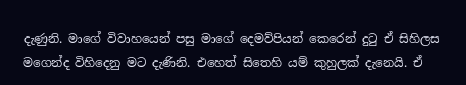දැණුනි. මාගේ විවාහයෙන් පසු මාගේ දෙමව්පියන් කෙරෙන් දුටු ඒ සිහිලස මගෙන්ද විහිදෙනු මට දැණිනි. එහෙත් සිතෙහි යම් කුහුලක් දැනෙයි. ඒ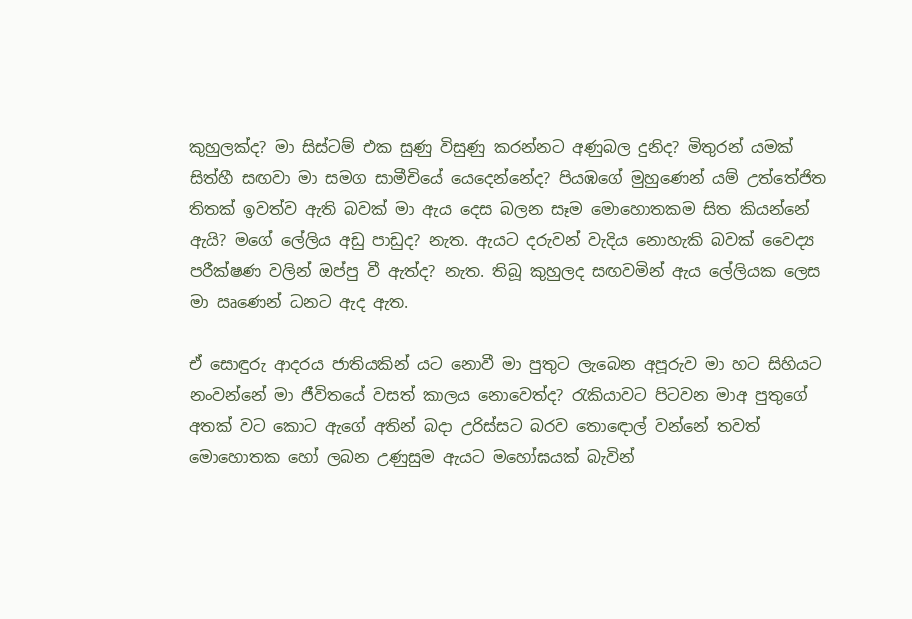කුහුලක්ද? මා සිස්ටම් එක සුණු විසුණු කරන්නට අණුබල දුනිද? මිතුරන් යමක් සිත්හී සඟවා මා සමග සාමීචියේ යෙදෙන්නේද? පියඹගේ මුහුණෙන් යම් උත්තේජිත තිතක් ඉවත්ව ඇති බවක් මා ඇය දෙස බලන සෑම මොහොතකම සිත කියන්නේ ඇයි? මගේ ලේලිය අඩු පාඩුද? නැත. ඇයට දරුවන් වැදිය නොහැකි බවක් වෛද්‍ය පරීක්ෂණ වලින් ඔප්පු වී ඇත්ද? නැත. තිබූ කුහුලද සඟවමින් ඇය ලේලියක ලෙස මා ඍණෙන් ධනට ඇද ඇත.

ඒ සොඳුරු ආදරය ජාතියකින් යට නොවී මා පුතුට ලැබෙන අපූරුව මා හට සිහියට නංවන්නේ මා ජීවිතයේ වසත් කාලය නොවෙත්ද? රැකියාවට පිටවන මාඅ පුතුගේ අතක් වට කොට ඇගේ අතින් බදා උරිස්සට බරව තොඳොල් වන්නේ තවත් මොහොතක හෝ ලබන උණුසුම ඇයට මහෝඝයක් බැවින්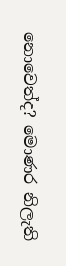නොවෙත්ද? මොණර නිලැති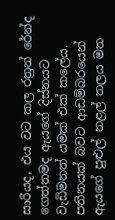සාරියද, එය වට කල රත්‍රන් රේන්ද ගෙත්තමද ඇයගේ දිස්නයට වැඩිමනත් යමක් එක් කලේය. පතිනයක් බවට ආඩම්බරයෙන් ඇයගේ පුළුල් නළල් තලය මත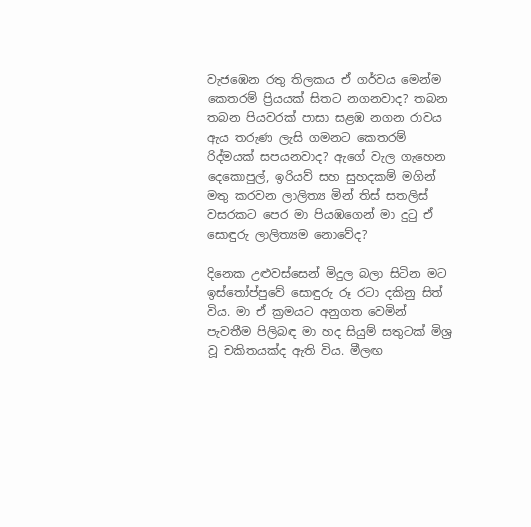වැජඹෙන රතු තිලකය ඒ ගර්වය මෙන්ම කෙතරම් ප්‍රියයක් සිතට නගනවාද? තබන තබන පියවරක් පාසා සළඹ නගන රාවය ඇය තරුණ ලැසි ගමනට කෙතරම් රිද්මයක් සපයනවාද? ඇගේ වැල ගැහෙන දෙකොපුල්, ඉරියව් සහ සුහදකම් මගින් මතු කරවන ලාලිත්‍ය මින් තිස් සතලිස් වසරකට පෙර මා පියඹගෙන් මා දුටු ඒ සොඳුරු ලාලිත්‍යම නොවේද?

දිනෙක උළුවස්සෙන් මිදුල බලා සිටින මට ඉස්තෝප්පුවේ සොඳුරු රූ රටා දකිනු සිත් විය. මා ඒ ක්‍රමයට අනුගත වෙමින් පැවතීම පිලිබඳ මා හද සියුම් සතුටක් මිශ්‍ර වූ චකිතයක්ද ඇති විය. මීලඟ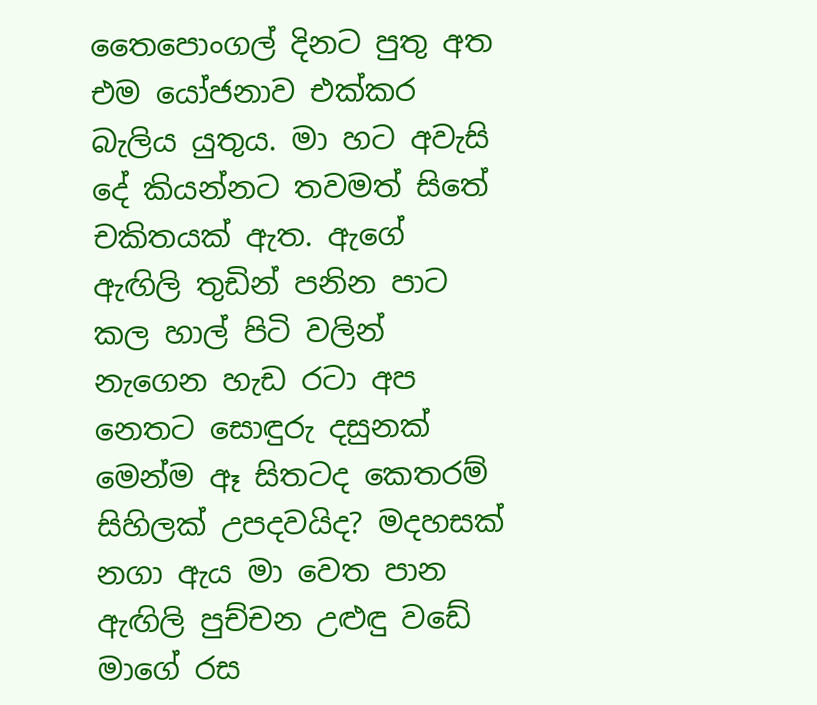තෛපොංගල් දිනට පුතු අත එම යෝජනාව එක්කර බැලිය යුතුය. මා හට අවැසි දේ කියන්නට තවමත් සිතේ චකිතයක් ඇත. ඇගේ ඇඟිලි තුඩින් පනින පාට කල හාල් පිටි වලින් නැගෙන හැඩ රටා අප නෙතට සොඳුරු දසුනක් මෙන්ම ඈ සිතටද කෙතරම් සිහිලක් උපදවයිද? මදහසක් නගා ඇය මා වෙත පාන ඇඟිලි පුච්චන උළුඳු වඩේ මාගේ රස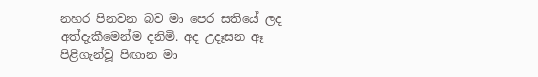නහර පිනවන බව මා පෙර සතියේ ලද අත්දැකීමෙන්ම දනිමි. අද උදෑසන ඈ පිළිගැන්වූ පිඟාන මා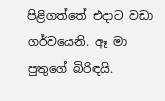පිළිගත්තේ එදාට වඩා ගර්වයෙනි. ඈ මා පුතුගේ බිරිඳයි.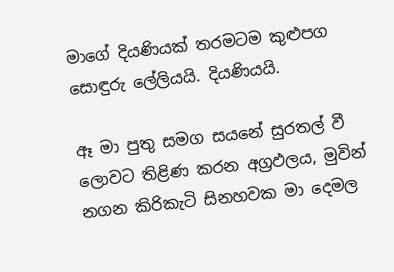මාගේ දියණියක් තරමටම කුළුපග සොඳුරු ලේලියයි. දියණියයි.

ඈ මා පුතු සමග සයනේ සුරතල් වී ලොවට තිළිණ කරන අග්‍රඵලය, මුවින් නගන කිරිකැටි සිනහවක මා දෙමල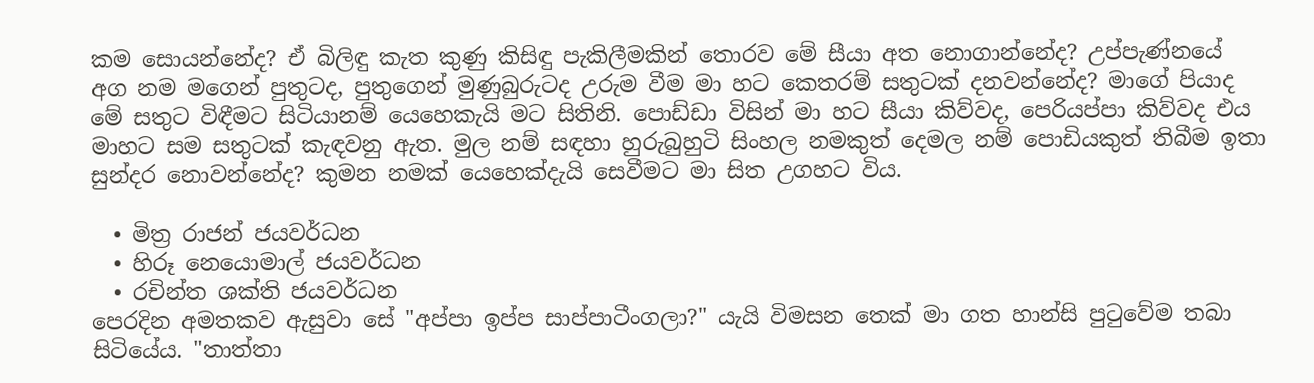කම සොයන්නේද? ඒ බිලිඳු කැත කුණු කිසිඳු පැකිලීමකින් තොරව මේ සීයා අත නොගාන්නේද? උප්පැණ්නයේ අග නම මගෙන් පුතුටද, පුතුගෙන් මුණුබුරුටද උරුම වීම මා හට කෙතරම් සතුටක් දනවන්නේද? මාගේ පියාද මේ සතුට විඳීමට සිටියානම් යෙහෙකැයි මට සිතිනි. පොඩ්ඩා විසින් මා හට සීයා කිව්වද, පෙරියප්පා කිව්වද එය මාහට සම සතුටක් කැඳවනු ඇත. මුල නම් සඳහා හුරුබුහුටි සිංහල නමකුත් දෙමල නම් පොඩියකුත් තිබීම ඉතා සුන්දර නොවන්නේද? කුමන නමක් යෙහෙක්දැයි සෙවීමට මා සිත උගහට විය.

  • මිත්‍ර රාජන් ජයවර්ධන
  • හිරූ නෙයොමාල් ජයවර්ධන
  • රචින්ත ශක්ති ජයවර්ධන
පෙරදින අමතකව ඇසුවා සේ "අප්පා ඉප්ප සාප්පාටීංගලා?" යැයි විමසන තෙක් මා ගත හාන්සි පුටුවේම තබා සිටියේය. "තාත්තා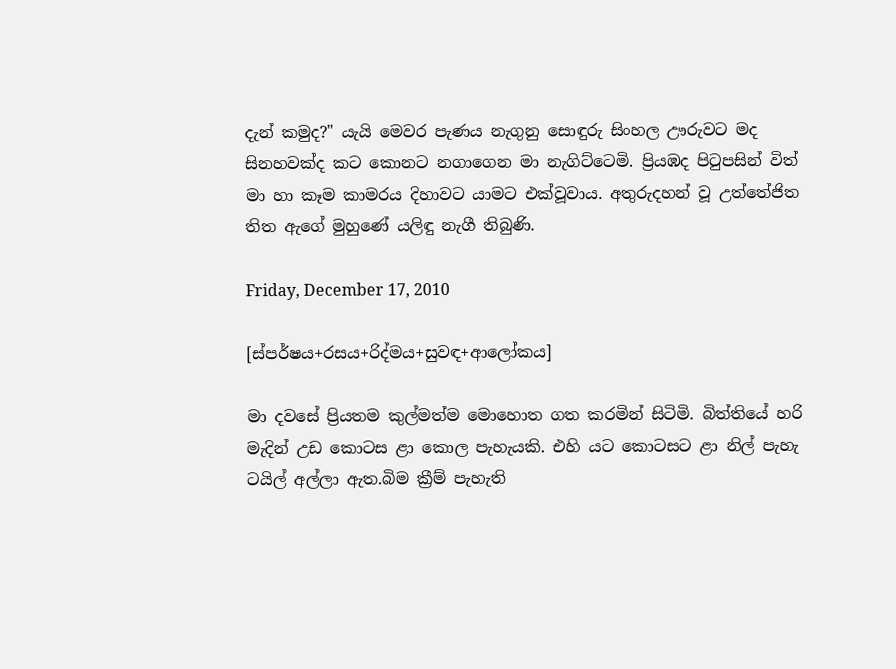දැන් කමුද?" යැයි මෙවර පැණය නැගුනු සොඳුරු සිංහල ඌරුවට මද සිනහවක්ද කට කොනට නගාගෙන මා නැගිට්ටෙමි. ප්‍රියඹද පිටුපසින් විත් මා හා කෑම කාමරය දිහාවට යාමට එක්වූවාය. අතුරුදහන් වූ උත්තේජිත තිත ඇගේ මුහුණේ යලිඳු නැගී තිබුණි.

Friday, December 17, 2010

[ස්පර්ෂය+රසය+රිද්මය+සුවඳ+ආලෝකය]

මා දවසේ ප්‍රියතම කුල්මත්ම මොහොත ගත කරමින් සිටිමි. බිත්තියේ හරි මැදින් උඩ කොටස ළා කොල පැහැයකි. එහි යට කොටසට ළා නිල් පැහැ ටයිල් අල්ලා ඇත.බිම ක්‍රීම් පැහැති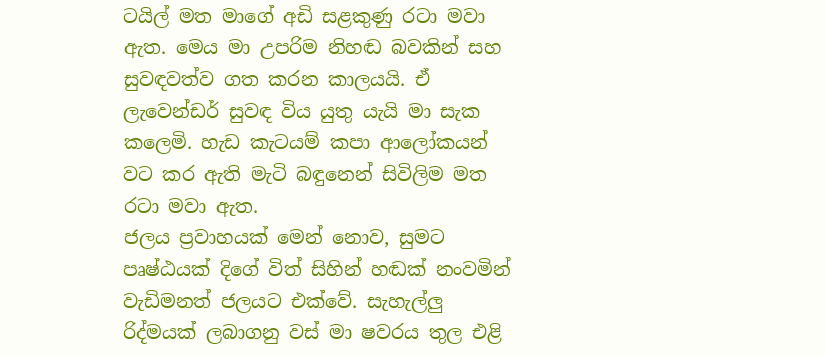ටයිල් මත මාගේ අඩි සළකුණු රටා මවා ඇත. මෙය මා උපරිම නිහඬ බවකින් සහ සුවඳවත්ව ගත කරන කාලයයි. ඒ ලැවෙන්ඩර් සුවඳ විය යුතු යැයි මා සැක කලෙමි. හැඩ කැටයම් කපා ආලෝකයන් වට කර ඇති මැටි බඳුනෙන් සිවිලිම මත රටා මවා ඇත.
ජලය ප්‍රවාහයක් මෙන් නොව, සුමට පෘෂ්ඨයක් දිගේ විත් සිහින් හඬක් නංවමින් වැඩිමනත් ජලයට එක්වේ. සැහැල්ලු රිද්මයක් ලබාගනු වස් මා ෂවරය තුල එළි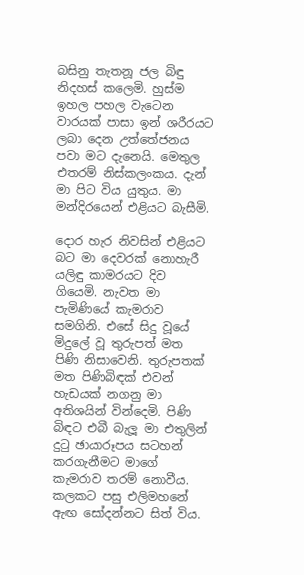බසිනු තැතනූ ජල බිඳු නිදහස් කලෙමි. හුස්ම ඉහල පහල වැටෙන වාරයක් පාසා ඉන් ශරීරයට ලබා දෙන උත්තේජනය පවා මට දැනෙයි. මෙතුල එතරම් නිස්කලංකය. දැන් මා පිට විය යුතුය. මා මන්දිරයෙන් එළියට බැසීමි.

දොර හැර නිවසින් එළියට බට මා දෙවරක් නොහැරී යලිඳු කාමරයට දිව ගියෙමි. නැවත මා පැමිණියේ කැමරාව සමගිනි. එසේ සිදු වූයේ මිදුලේ වූ තුරුපත් මත පිණි නිසාවෙනි. තුරුපතක් මත පිණිබිඳක් එවන් හැඩයක් නගනු මා අතිශයින් වින්දෙමි. පිණි බිඳට එබී බැලූ මා එතුලින් දුටු ඡායාරූපය සටහන් කරගැනීමට මාගේ කැමරාව තරම් නොවීය.
කලකට පසු එලිමහනේ ඇඟ සෝදන්නට සිත් විය.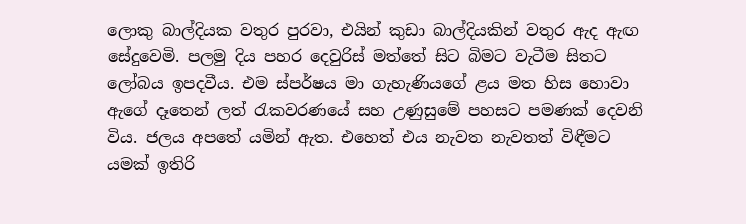ලොකු බාල්දියක වතුර පුරවා, එයින් කුඩා බාල්දියකින් වතුර ඇද ඇඟ සේදුවෙමි. පලමු දිය පහර දෙවුරිස් මත්තේ සිට බිමට වැටීම සිතට ලෝබය ඉපදවීය. එම ස්පර්ෂය මා ගැහැණියගේ ළය මත හිස හොවා ඇගේ දෑතෙන් ලත් රැකවරණයේ සහ උණුසුමේ පහසට පමණක් දෙවනි විය. ජලය අපතේ යමින් ඇත. එහෙත් එය නැවත නැවතත් විඳීමට යමක් ඉතිරි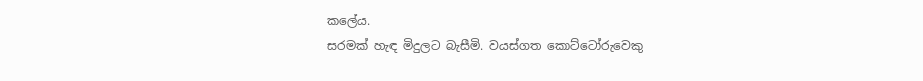කලේය.
සරමක් හැඳ මිදුලට බැසීමි. වයස්ගත කොට්ටෝරුවෙකු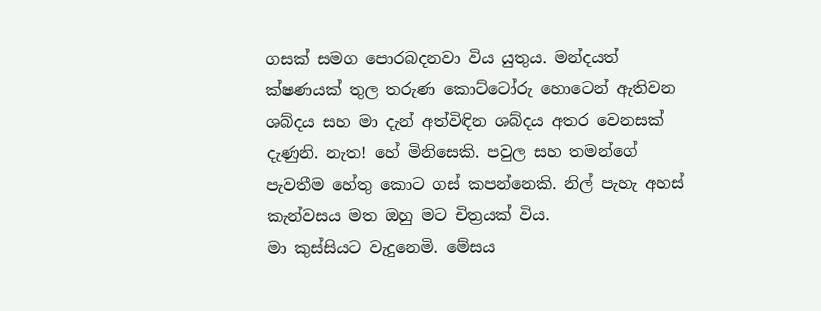ගසක් සමග පොරබදනවා විය යුතුය. මන්දයත් ක්ෂණයක් තුල තරුණ කොට්ටෝරු හොටෙන් ඇතිවන ශබ්දය සහ මා දැන් අත්විඳින ශබ්දය අතර වෙනසක් දැණුනි. නැත! හේ මිනිසෙකි. පවුල සහ තමන්ගේ පැවතීම හේතු කොට ගස් කපන්නෙකි. නිල් පැහැ අහස් කැන්වසය මත ඔහු මට චිත්‍රයක් විය.
මා කුස්සියට වැදුනෙමි. මේසය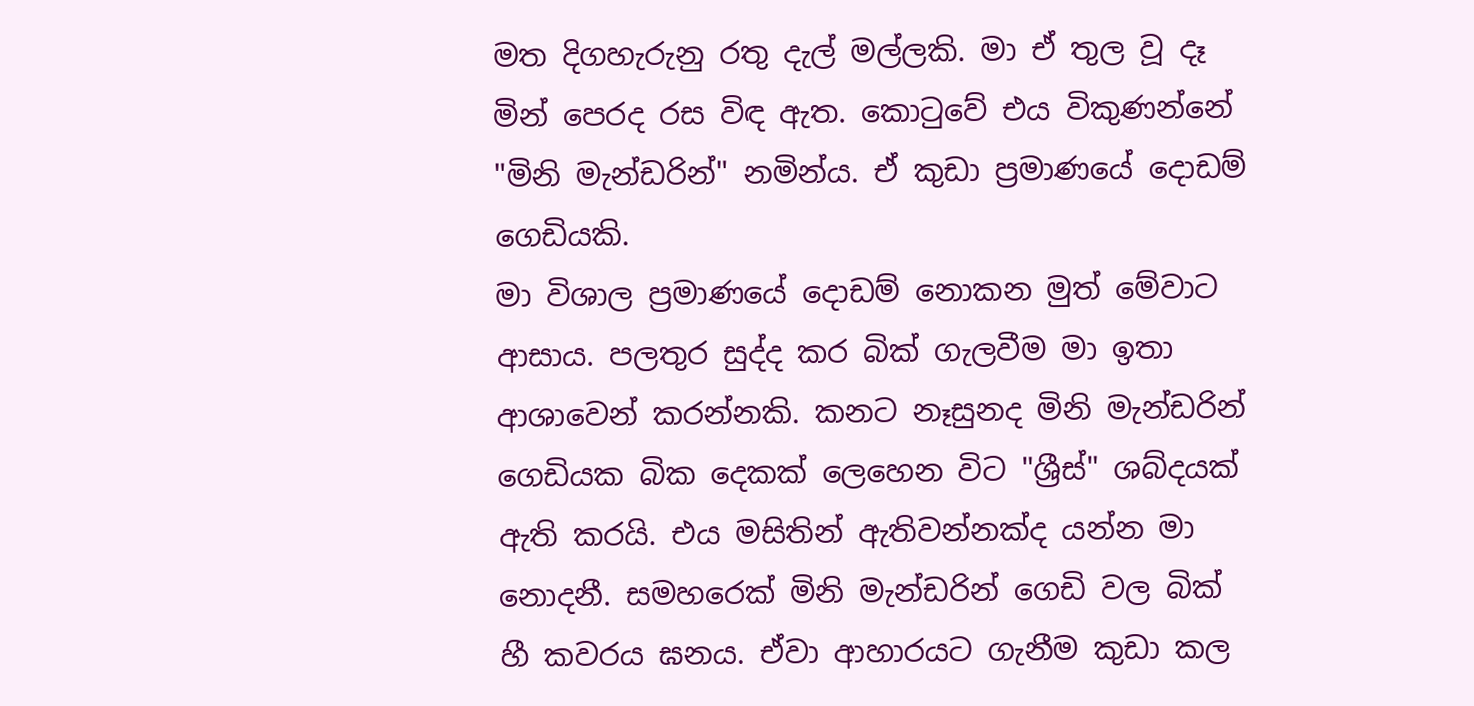මත දිගහැරුනු රතු දැල් මල්ලකි. මා ඒ තුල වූ දෑ මින් පෙරද රස විඳ ඇත. කොටුවේ එය විකුණන්නේ "මිනි මැන්ඩරින්" නමින්ය. ඒ කුඩා ප්‍රමාණයේ දොඩම් ගෙඩියකි.
මා විශාල ප්‍රමාණයේ දොඩම් නොකන මුත් මේවාට ආසාය. පලතුර සුද්ද කර බික් ගැලවීම මා ඉතා ආශාවෙන් කරන්නකි. කනට නෑසුනද මිනි මැන්ඩරින් ගෙඩියක බික දෙකක් ලෙහෙන විට "ශ්‍රීස්" ශබ්දයක් ඇති කරයි. එය මසිතින් ඇතිවන්නක්ද යන්න මා නොදනී. සමහරෙක් මිනි මැන්ඩරින් ගෙඩි වල බික් හී කවරය ඝනය. ඒවා ආහාරයට ගැනීම කුඩා කල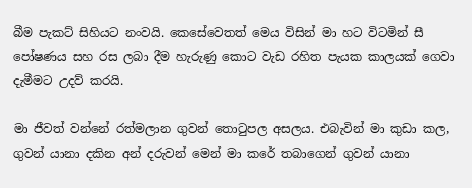බීම පැකට් සිහියට නංවයි. කෙසේවෙතත් මෙය විසින් මා හට විටමින් සී පෝෂණය සහ රස ලබා දීම හැරුණු කොට වැඩ රහිත පැයක කාලයක් ගෙවා දැමීමට උදව් කරයි.

මා ජීවත් වන්නේ රත්මලාන ගුවන් තොටුපල අසලය. එබැවින් මා කුඩා කල, ගුවන් යානා දකින අන් දරුවන් මෙන් මා කරේ තබාගෙන් ගුවන් යානා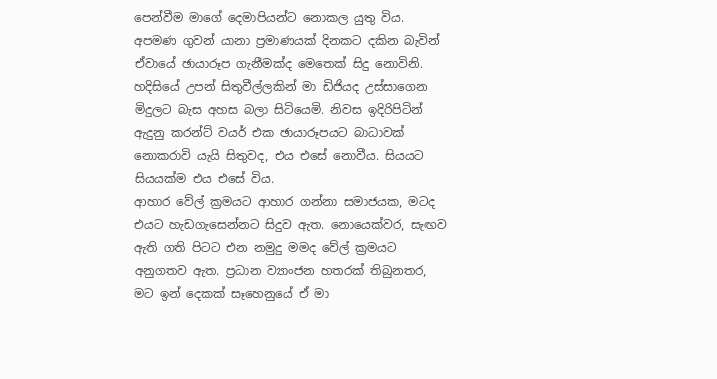පෙන්වීම මාගේ දෙමාපියන්ට නොකල යුතු විය. අපමණ ගුවන් යානා ප්‍රමාණයක් දිනකට දකින බැවින් ඒවායේ ඡායාරූප ගැනීමක්ද මෙතෙක් සිදු නොවිනි. හදිසියේ උපන් සිතුවීල්ලකින් මා ඩිජියද උස්සාගෙන මිදුලට බැස අහස බලා සිටියෙමි. නිවස ඉදිරිපිටින් ඇදුනු කරන්ට් වයර් එක ඡායාරූපයට බාධාවක් නොකරාවි යැයි සිතුවද, එය එසේ නොවීය. සියයට සියයක්ම එය එසේ විය.
ආහාර වේල් ක්‍රමයට ආහාර ගන්නා සමාජයක, මටද එයට හැඩගැසෙන්නට සිදුව ඇත. නොයෙක්වර, සැඟව ඇති ගති පිටට එන නමුදු මමද වේල් ක්‍රමයට අනුගතව ඇත. ප්‍රධාන ව්‍යාංජන හතරක් තිබුනතර, මට ඉන් දෙකක් සෑහෙනුයේ ඒ මා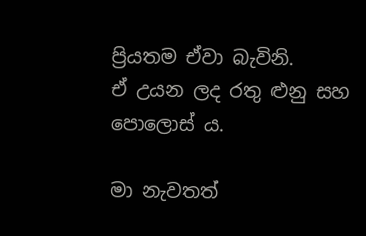ප්‍රියතම ඒවා බැවිනි.
ඒ උයන ලද රතු ළුනු සහ පොලොස් ය.

මා නැවතත්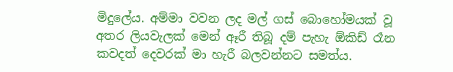මිදුලේය. අම්මා වවන ලද මල් ගස් බොහෝමයක් වූ අතර ලියවැලක් මෙන් ඈරී තිබූ දම් පැහැ ඕකිඩ් රෑන කවදත් දෙවරක් මා හැරී බලවන්නට සමත්ය.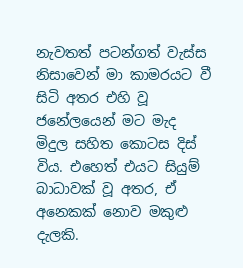නැවතත් පටන්ගත් වැස්ස නිසාවෙන් මා කාමරයට වී සිටි අතර එහි වූ ජනේලයෙන් මට මැද මිදුල සහිත කොටස දිස් විය. එහෙත් එයට සියුම් බාධාවක් වූ අතර, ඒ අනෙකක් නොව මකුළු දැලකි.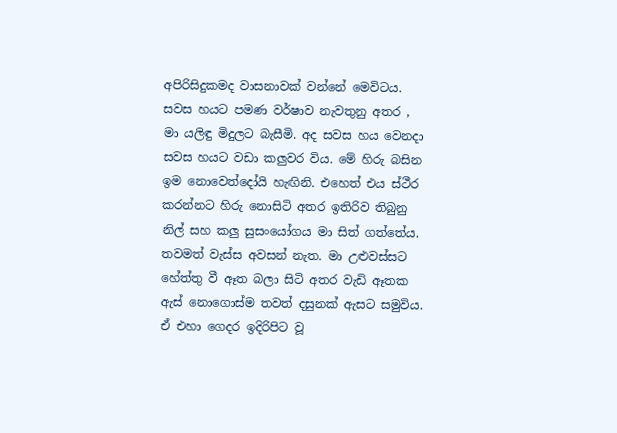අපිරිසිදුකමද වාසනාවක් වන්නේ මෙවිටය.
සවස හයට පමණ වර්ෂාව නැවතුනු අතර , මා යලිඳු මිදුලට බැසීමි. අද සවස හය වෙනදා සවස හයට වඩා කලුවර විය. මේ හිරු බසින ඉම නොවෙත්දෝයි හැඟිනි. එහෙත් එය ස්ථීර කරන්නට හිරු නොසිටි අතර ඉතිරිව තිබුනු නිල් සහ කලු සුසංයෝගය මා සිත් ගත්තේය.
තවමත් වැස්ස අවසන් නැත. මා උළුවස්සට හේත්තු වී ඈත බලා සිටි අතර වැඩි ඈතක ඇස් නොගොස්ම තවත් දසුනක් ඇසට සමුවිය. ඒ එහා ගෙදර ඉදිරිපිට වූ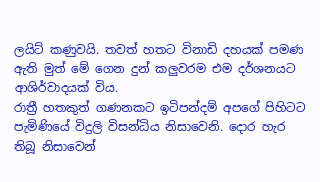ලයිට් කණුවයි. තවත් හතට විනාඩි දහයක් පමණ ඇති මුත් මේ ගෙන දුන් කලුවරම එම දර්ශනයට ආශිර්වාදයක් විය.
රාත්‍රී හතකුත් ගණනකට ඉටිපන්දම් අපගේ පිහිටට පැමිණියේ විදුලි විසන්ධිය නිසාවෙනි. දොර හැර තිබූ නිසාවෙන්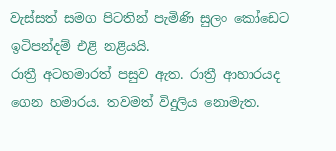වැස්සත් සමග පිටතින් පැමිණි සුලං කෝඩෙට ඉටිපන්දම් එළි නළියයි.
රාත්‍රී අටහමාරත් පසුව ඇත. රාත්‍රී ආහාරයද ගෙන හමාරය. තවමත් විදුලිය නොමැත.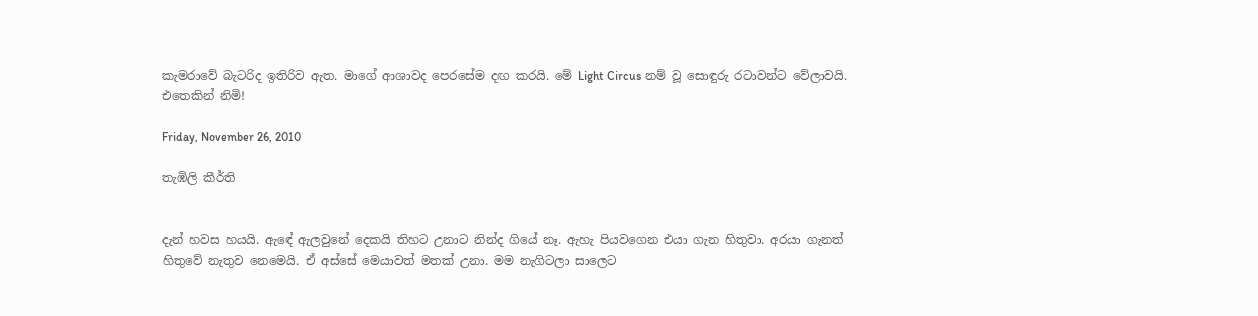කැමරාවේ බැටරිද ඉතිරිව ඇත. මාගේ ආශාවද පෙරසේම දඟ කරයි. මේ Light Circus නම් වූ සොඳුරු රටාවන්ට වේලාවයි.
එතෙකින් නිමි!

Friday, November 26, 2010

තැඹිලි කීර්ති


දැන් හවස හයයි. ඇඳේ ඇලවුනේ දෙකයි තිහට උනාට නින්ද ගියේ නෑ. ඇහැ පියවගෙන එයා ගැන හිතුවා. අරයා ගැනත් හිතුවේ නැතුව නෙමෙයි. ඒ අස්සේ මෙයාවත් මතක් උනා. මම නැගිටලා සාලෙට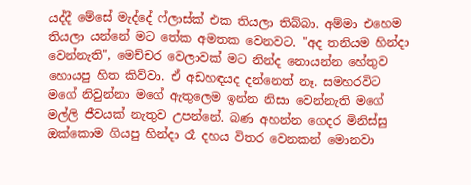යද්දී මේසේ මැද්දේ ෆ්ලාස්ක් එක තියලා තිබ්බා. අම්මා එහෙම තියලා යන්නේ මට තේක අමතක වෙනවට. "අද තනියම හින්දා වෙන්නැති", මෙච්චර වෙලාවක් මට නින්ද නොයන්න හේතුව හොයපු හිත කිව්වා. ඒ අඩහඳයද දන්නෙත් නෑ. සමහරවිට මගේ නිවුන්නා මගේ ඇතුලෙම ඉන්න නිසා වෙන්නැති මගේ මල්ලි ජීවයක් නැතුව උපන්නේ. බණ අහන්න ගෙදර මිනිස්සු ඔක්කොම ගියපු හින්දා රෑ දහය විතර වෙනකන් මොනවා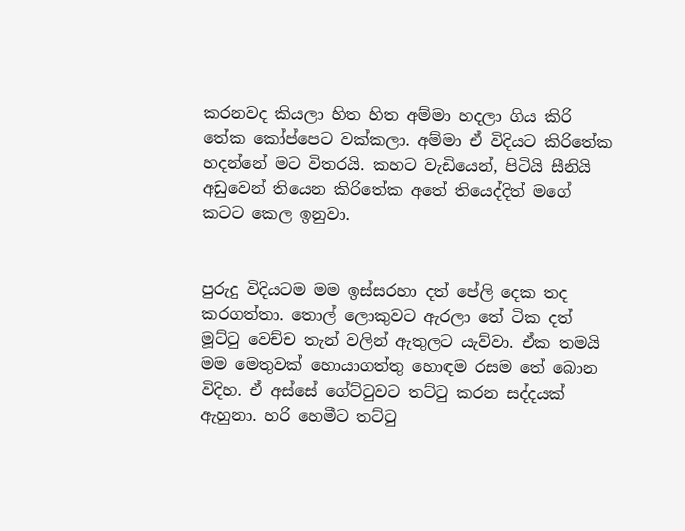කරනවද කියලා හිත හිත අම්මා හදලා ගිය කිරි තේක කෝප්පෙට වක්කලා. අම්මා ඒ විදියට කිරිතේක හදන්නේ මට විතරයි. කහට වැඩියෙන්, පිටියි සීනියි අඩුවෙන් තියෙන කිරිතේක අතේ තියෙද්දිත් මගේ කටට කෙල ඉනුවා.


පුරුදු විදියටම මම ඉස්සරහා දත් පේලි දෙක තද කරගත්තා. තොල් ලොකුවට ඇරලා තේ ටික දත් මූට්ටු වෙච්ච තැන් වලින් ඇතුලට යැව්වා. ඒක තමයි මම මෙතුවක් හොයාගත්තු හොඳම රසම තේ බොන විදිහ. ඒ අස්සේ ගේට්ටුවට තට්ටු කරන සද්දයක් ඇහුනා. හරි හෙමීට තට්ටු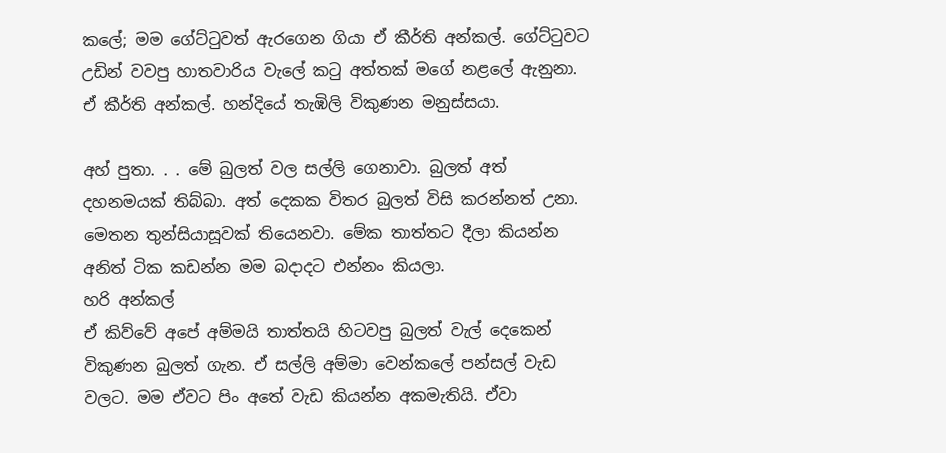කලේ; මම ගේට්ටුවත් ඇරගෙන ගියා ඒ කීර්ති අන්කල්. ගේට්ටුවට උඩින් වවපු හාතවාරිය වැලේ කටු අත්තක් මගේ නළලේ ඇනුනා. ඒ කීර්ති අන්කල්. හන්දියේ තැඹිලි විකුණන මනුස්සයා.

අහ් පුතා. . . මේ බුලත් වල සල්ලි ගෙනාවා. බුලත් අත් දහනමයක් තිබ්බා. අත් දෙකක විතර බුලත් විසි කරන්නත් උනා. මෙතන තුන්සියාසූවක් තියෙනවා. මේක තාත්තට දීලා කියන්න අනිත් ටික කඩන්න මම බදාදට එන්නං කියලා.
හරි අන්කල්
ඒ කිව්වේ අපේ අම්මයි තාත්තයි හිටවපු බුලත් වැල් දෙකෙන් විකුණන බුලත් ගැන. ඒ සල්ලි අම්මා වෙන්කලේ පන්සල් වැඩ වලට. මම ඒවට පිං අතේ වැඩ කියන්න අකමැතියි. ඒවා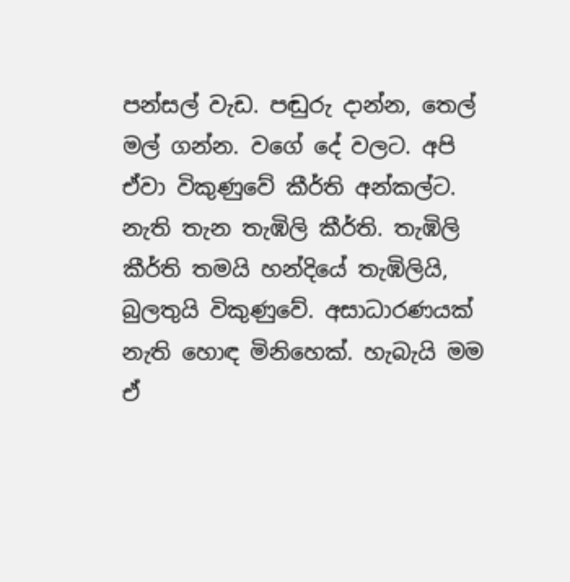පන්සල් වැඩ. පඬුරු දාන්න, තෙල් මල් ගන්න. වගේ දේ වලට. අපි ඒවා විකුණුවේ කීර්ති අන්කල්ට. නැති තැන තැඹිලි කීර්ති. තැඹිලි කීර්ති තමයි හන්දියේ තැඹිලියි, බුලතුයි විකුණුවේ. අසාධාරණයක් නැති හොඳ මිනිහෙක්. හැබැයි මම ඒ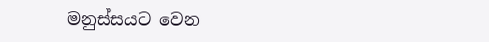මනුස්සයට වෙන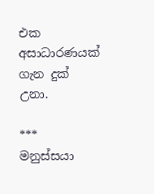එක අසාධාරණයක් ගැන දුක් උනා.

***
මනුස්සයා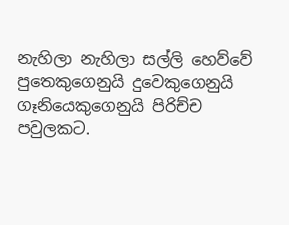නැහිලා නැහිලා සල්ලි හෙව්වේ පුතෙකුගෙනුයි දුවෙකුගෙනුයි ගෑනියෙකුගෙනුයි පිරිච්ච පවුලකට.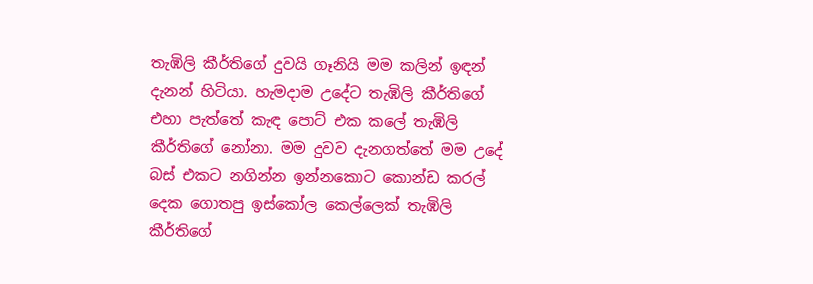තැඹිලි කීර්තිගේ දුවයි ගෑනියි මම කලින් ඉඳන් දැනන් හිටියා. හැමදාම උදේට තැඹිලි කීර්තිගේ එහා පැත්තේ කැඳ පොට් එක කලේ තැඹිලි කීර්තිගේ නෝනා. මම දුවව දැනගත්තේ මම උදේ බස් එකට නගින්න ඉන්නකොට කොන්ඩ කරල් දෙක ගොතපු ඉස්කෝල කෙල්ලෙක් තැඹිලි කීර්තිගේ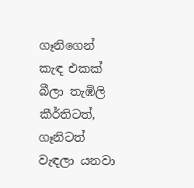ගෑනිගෙන් කැඳ එකක් බීලා තැඹිලි කීර්තිටත්, ගෑනිටත් වැඳලා යනවා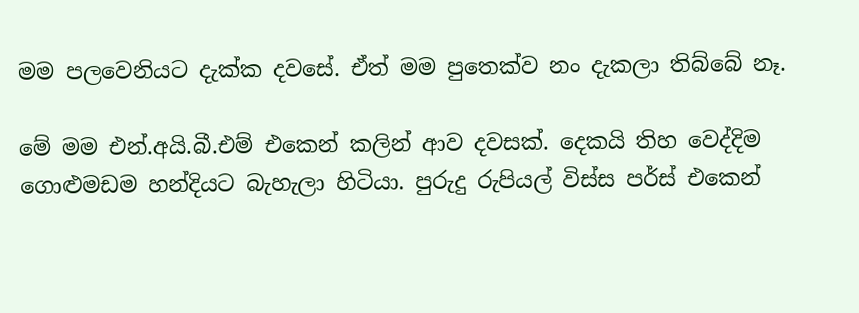මම පලවෙනියට දැක්ක දවසේ. ඒත් මම පුතෙක්ව නං දැකලා තිබ්බේ නෑ.

මේ මම එන්.අයි.බී.එම් එකෙන් කලින් ආව දවසක්. දෙකයි තිහ වෙද්දිම ගොළුමඩම හන්දියට බැහැලා හිටියා. පුරුදු රුපියල් විස්ස පර්ස් එකෙන්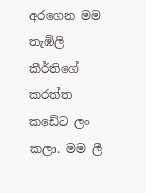අරගෙන මම තැඹිලි කීර්තිගේ කරත්ත කඩේට ලං කලා. මම ලී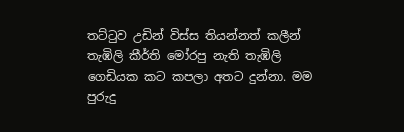තට්ටුව උඩින් විස්ස තියන්නත් කලීන් තැඹිලි කීර්ති මෝරපු නැති තැඹිලි ගෙඩියක කට කපලා අතට දුන්නා. මම පුරුදු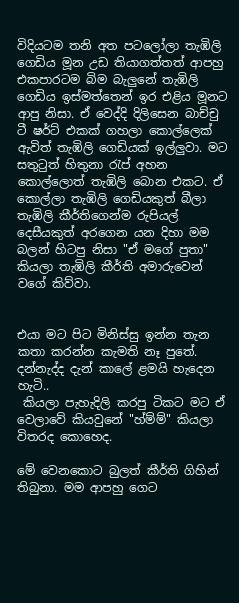විදියටම තනි අත පටලෝලා තැඹිලි ගෙඩිය මූන උඩ තියාගත්තත් ආපහු එකපාරටම බිම බැලුනේ තැඹිලි ගෙඩිය ඉස්මත්තෙන් ඉර එළිය මූනට ආපු නිසා. ඒ වෙද්දි දිලිසෙන බාච්චු ටී ෂර්ට් එකක් ගහලා කොල්ලෙක් ඇවිත් තැඹිලි ගෙඩියක් ඉල්ලුවා. මට සතුටුත් හිතුනා රැප් අහන කොල්ලොත් තැඹිලි බොන එකට. ඒ කොල්ලා තැඹිලි ගෙඩියකුත් බීලා තැඹිලි කීර්තිගෙන්ම රුපියල් දෙසීයකුත් අරගෙන යන දිහා මම බලන් හිටපු නිසා "ඒ මගේ පුතා" කියලා තැඹිලි කීර්ති අමාරුවෙන් වගේ කිව්වා.


එයා මට පිට මිනිස්සු ඉන්න තැන කතා කරන්න කැමති නෑ පුතේ. දන්නැද්ද දැන් කාලේ ළමයි හැදෙන හැටි..
 කියලා පැහැදිලි කරපු ටිකට මට ඒ වෙලාවේ කියවුනේ "හ්ම්ම්" කියලා විතරද කොහෙද.

මේ වෙනකොට බුලත් කීර්ති ගිහින් තිබුනා. මම ආපහු ගෙට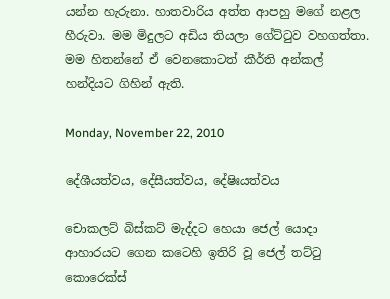යන්න හැරුනා. හාතවාරිය අත්ත ආපහු මගේ නළල හීරුවා. මම මිදුලට අඩිය තියලා ගේට්ටුව වහගත්තා. මම හිතන්නේ ඒ වෙනකොටත් කීර්ති අන්කල් හන්දියට ගිහින් ඇති.

Monday, November 22, 2010

දේශීයත්වය, දේසීයත්වය, දේෂිඃයත්වය

චොකලට් බිස්කට් මැද්දට හෙයා ජෙල් යොදා ආහාරයට ගෙන කටෙහි ඉතිරි වූ ජෙල් තට්ටු කොරෙක්ස්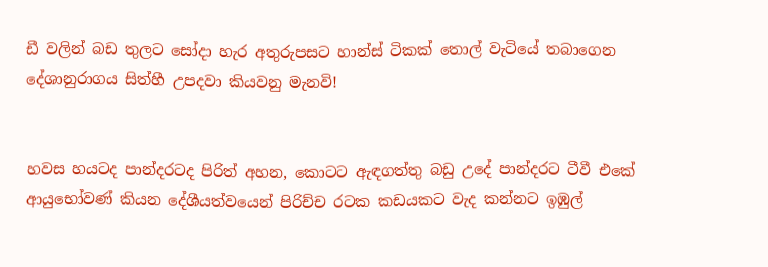ඩී වලින් බඩ තුලට සෝදා හැර අතුරුපසට හාන්ස් ටිකක් තොල් වැටියේ තබාගෙන දේශානුරාගය සිත්හී උපදවා කියවනු මැනවි!


හවස හයටද පාන්දරටද පිරිත් අහන, කොටට ඇඳගත්තු බඩු උදේ පාන්දරට ටීවී එකේ ආයුභෝවණ් කියන දේශීයත්වයෙන් පිරිච්ච රටක කඩයකට වැද කන්නට ඉඹුල්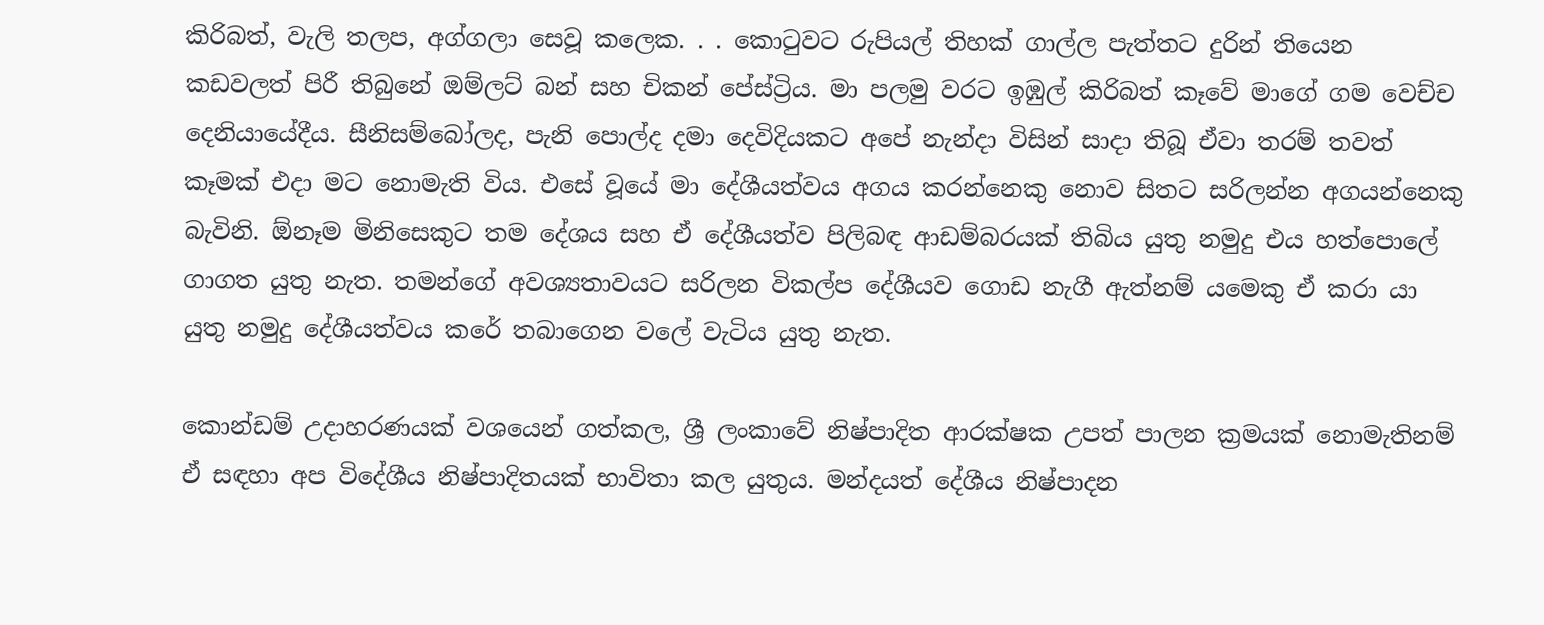කිරිබත්, වැලි තලප, අග්ගලා සෙවූ කලෙක. . . කොටුවට රුපියල් තිහක් ගාල්ල පැත්තට දුරින් තියෙන කඩවලත් පිරී තිබුනේ ඔම්ලට් බන් සහ චිකන් පේස්ට්‍රිය. මා පලමු වරට ඉඹුල් කිරිබත් කෑවේ මාගේ ගම වෙච්ච දෙනියායේදීය. සීනිසම්බෝලද, පැනි පොල්ද දමා දෙවිදියකට අපේ නැන්දා විසින් සාදා තිබූ ඒවා තරම් තවත් කෑමක් එදා මට නොමැති විය. එසේ වූයේ මා දේශීයත්වය අගය කරන්නෙකු නොව සිතට සරිලන්න අගයන්නෙකු බැවිනි. ඕනෑම මිනිසෙකුට තම දේශය සහ ඒ දේශීයත්ව පිලිබඳ ආඩම්බරයක් තිබිය යුතු නමුදු එය හත්පොලේ ගාගත යුතු නැත. තමන්ගේ අවශ්‍යතාවයට සරිලන විකල්ප දේශීයව ගොඩ නැගී ඇත්නම් යමෙකු ඒ කරා යා යුතු නමුදු දේශීයත්වය කරේ තබාගෙන වලේ වැටිය යුතු නැත.

කොන්ඩම් උදාහරණයක් වශයෙන් ගත්කල, ශ්‍රී ලංකාවේ නිෂ්පාදිත ආරක්ෂක උපත් පාලන ක්‍රමයක් නොමැතිනම් ඒ සඳහා අප විදේශීය නිෂ්පාදිතයක් භාවිතා කල යුතුය. මන්දයත් දේශීය නිෂ්පාදන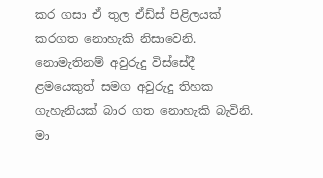කර ගසා ඒ තුල ඒඩ්ස් පිළිලයක් කරගත නොහැකි නිසාවෙනි. නොමැතිනම් අවුරුදු විස්සේදී ළමයෙකුත් සමග අවුරුදු තිහක ගැහැනියක් බාර ගත නොහැකි බැවිනි. මා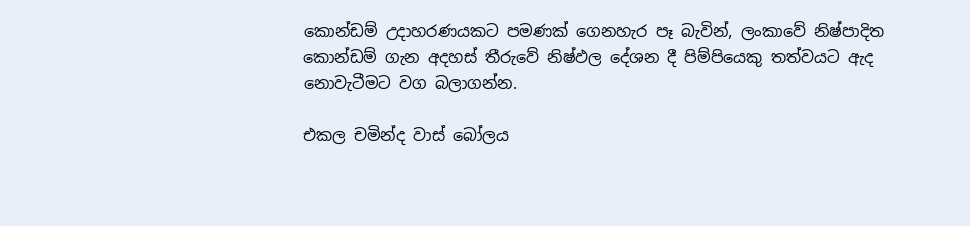කොන්ඩම් උදාහරණයකට පමණක් ගෙනහැර පෑ බැවින්, ලංකාවේ නිෂ්පාදිත කොන්ඩම් ගැන අදහස් තීරුවේ නිෂ්ඵල දේශන දී පිම්පියෙකු තත්වයට ඇද නොවැටීමට වග බලාගන්න.

එකල චමින්ද වාස් බෝලය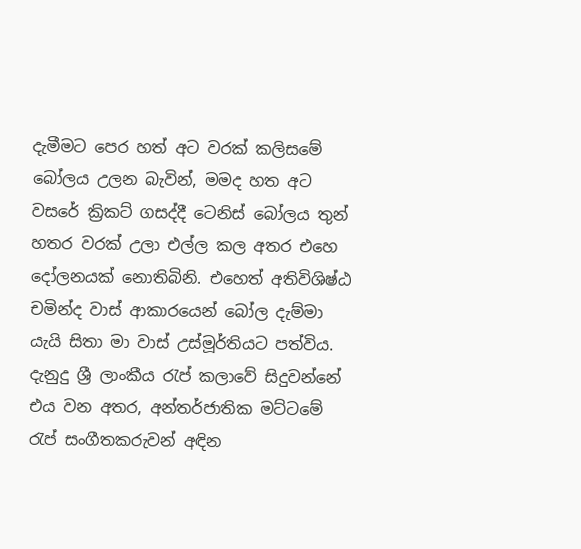දැමීමට පෙර හත් අට වරක් කලිසමේ බෝලය උලන බැවින්, මමද හත අට වසරේ ක්‍රිකට් ගසද්දී ටෙනිස් බෝලය තුන් හතර වරක් උලා එල්ල කල අතර එහෙ දෝලනයක් නොතිබිනි. එහෙත් අතිවිශිෂ්ඨ චමින්ද වාස් ආකාරයෙන් බෝල දැම්මා යැයි සිතා මා වාස් උස්මූර්තියට පත්විය. දැනුදු ශ්‍රී ලාංකීය රැප් කලාවේ සිදුවන්නේ එය වන අතර, අන්තර්ජාතික මට්ටමේ රැප් සංගීතකරුවන් අඳින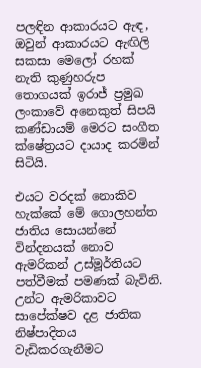පලඳින ආකාරයට ඇඳ, ඔවුන් ආකාරයට ඇඟිලි සකසා මෙලෝ රහක් නැති කුණුහරුප තොගයක් ඉරාජ් ප්‍රමුඛ ලංකාවේ අනෙකුත් සිපයි කණ්ඩායම් මෙරට සංගීත ක්ෂේත්‍රයට දායාද කරමින් සිටියි.

එයට වරදක් නොකිව හැක්කේ මේ ගොලහන්ත ජාතිය සොයන්නේ වින්දනයක් නොව ඇමරිකන් උස්මූර්තියට පත්වීමක් පමණක් බැවිනි. උන්ට ඇමරිකාවට සාපේක්ෂව දළ ජාතික නිෂ්පාදිතය වැඩිකරගැනීමට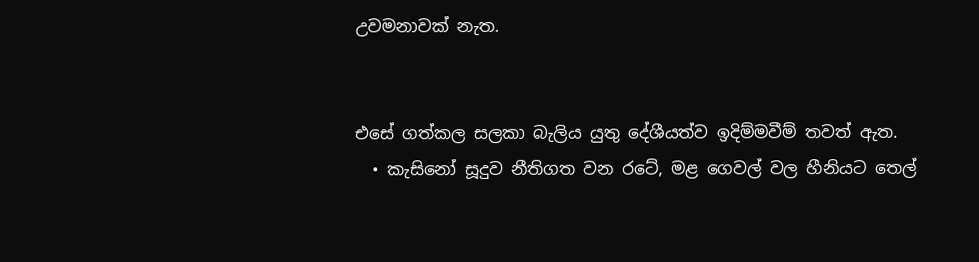උවමනාවක් නැත.


එසේ ගත්කල සලකා බැලිය යුතු දේශීයත්ව ඉදිම්මවීම් තවත් ඇත.
  • කැසිනෝ සූදුව නීතිගත වන රටේ, මළ ගෙවල් වල හීනියට තෙල්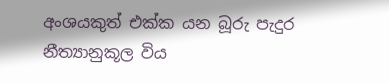අංශයකුත් එක්ක යන බූරු පැදුර නීත්‍යානුකූල විය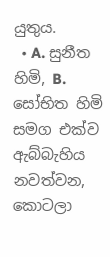යුතුය.
  • A. සුනීත හිමි, B. සෝභිත හිමි සමග එක්ව ඇබ්බැහිය නවත්වන, කොටලා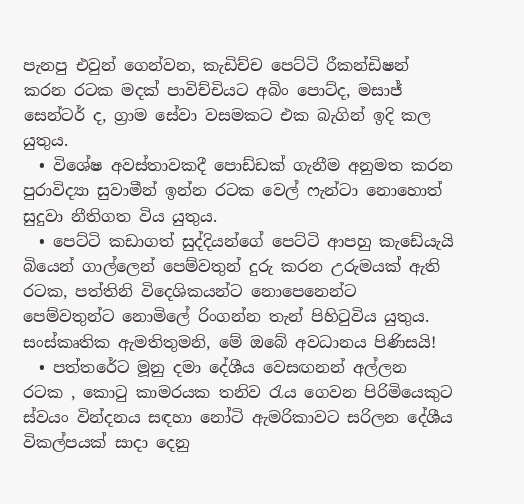පැනපු එවුන් ගෙන්වන, කැඩිච්ච පෙට්ටි රීකන්ඩිෂන් කරන රටක මදක් පාවිච්චියට අබිං පොට්ද, මසාජ් සෙන්ටර් ද, ග්‍රාම සේවා වසමකට එක බැගින් ඉදි කල යුතුය.
  • විශේෂ අවස්තාවකදී පොඩ්ඩක් ගැනීම අනුමත කරන පුරාවිද්‍යා සුවාමීන් ඉන්න රටක වෙල් ෆැන්ටා නොහොත් සුදුවා නීතිගත විය යුතුය.
  • පෙට්ටි කඩාගත් සුද්දියන්ගේ පෙට්ටි ආපහු කැඩේයැයි බියෙන් ගාල්ලෙන් පෙම්වතුන් දුරු කරන උරුමයක් ඇති රටක, පත්තිනි විදෙශිකයන්ට නොපෙනෙන්ට පෙම්වතුන්ට නොමිලේ රිංගන්න තැන් පිහිටුවිය යුතුය.
සංස්කෘතික ඇමතිතුමනි, මේ ඔබේ අවධානය පිණිසයි!
  • පත්තරේට මූනු දමා දේශීය වෙසඟනන් අල්ලන රටක , කොටු කාමරයක තනිව රැය ගෙවන පිරිමියෙකුට ස්වයං වින්දනය සඳහා නෝටි ඇමරිකාවට සරිලන දේශීය විකල්පයක් සාදා දෙනු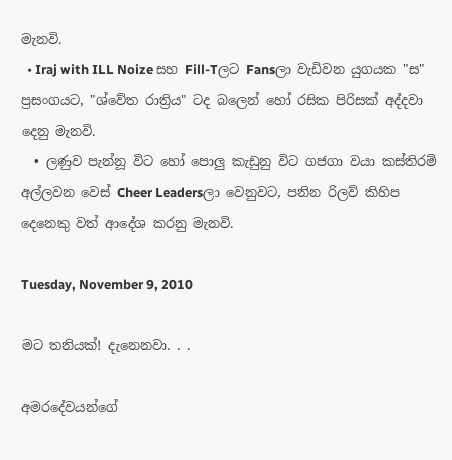මැනවි.
  • Iraj with ILL Noize සහ Fill-Tලට Fansලා වැඩිවන යුගයක "ස" ප්‍රසංගයට, "ශ්වේත රාත්‍රිය" ටද බලෙන් හෝ රසික පිරිසක් අද්දවා දෙනු මැනවි.
  • ලණුව පැන්නූ විට හෝ පොලු කැඩුනු විට ගජගා වයා කස්තිරම් අල්ලවන වෙස් Cheer Leadersලා වෙනුවට, පනින රිලව් කිහිප දෙනෙකු වත් ආදේශ කරනු මැනවි.

Tuesday, November 9, 2010

මට තනියක්! දැනෙනවා. . .

අමරදේවයන්ගේ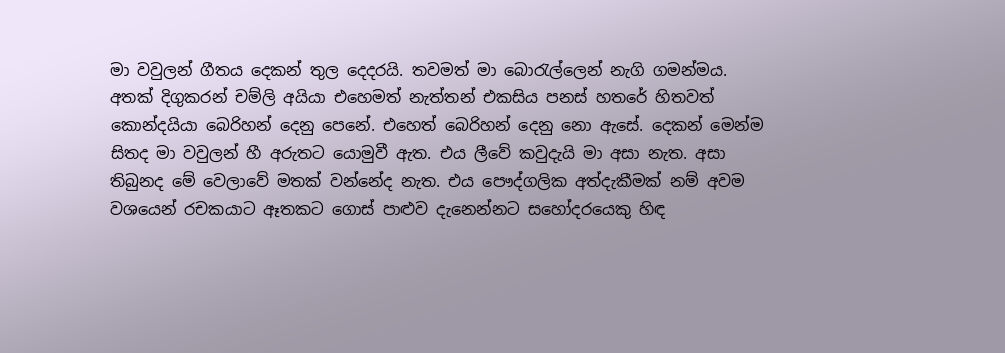මා වවුලන් ගීතය දෙකන් තුල දෙදරයි. තවමත් මා බොරැල්ලෙන් නැගි ගමන්මය. අතක් දිගුකරන් චම්ලි අයියා එහෙමත් නැත්තන් එකසිය පනස් හතරේ හිතවත් කොන්දයියා බෙරිහන් දෙනු පෙනේ. එහෙත් බෙරිහන් දෙනු නො ඇසේ. දෙකන් මෙන්ම සිතද මා වවුලන් හී අරුතට යොමුවී ඇත. එය ලීවේ කවුදැයි මා අසා නැත. අසා තිබුනද මේ වෙලාවේ මතක් වන්නේද නැත. එය පෞද්ගලික අත්දැකීමක් නම් අවම වශයෙන් රචකයාට ඈතකට ගොස් පාළුව දැනෙන්නට සහෝදරයෙකු හිඳ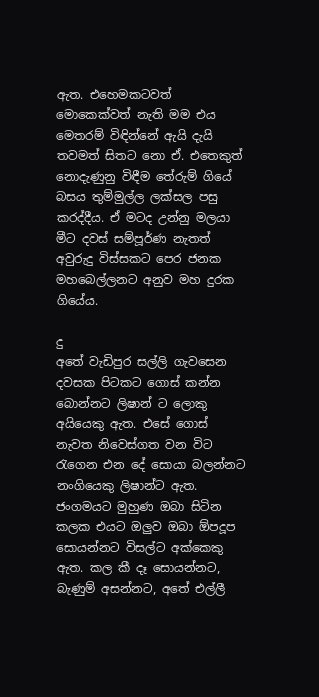ඇත. එහෙමකටවත් මොකෙක්වත් නැති මම එය මෙතරම් විඳින්නේ ඇයි දැයි තවමත් සිතට නො ඒ. එතෙකුත් නොදැණුනු විඳීම තේරුම් ගියේ බසය තුම්මුල්ල ලක්සල පසු කරද්දීය. ඒ මටද උන්නු මලයා මීට දවස් සම්පූර්ණ නැතත් අවුරුදු විස්සකට පෙර ජනක මහබෙල්ලනට අනුව මහ දුරක ගියේය.

දු
අතේ වැඩිපුර සල්ලි ගැවසෙන දවසක පිටකට ගොස් කන්න බොන්නට ලිෂාන් ට ලොකු අයියෙකු ඇත. එසේ ගොස් නැවත නිවෙස්ගත වන විට රැගෙන එන දේ සොයා බලන්නට නංගියෙකු ලිෂාන්ට ඇත. ජංගමයට මුහුණ ඔබා සිටින කලක එයට ඔලුව ඔබා ඕපදූප සොයන්නට විසල්ට අක්කෙකු ඇත. කල කී දෑ සොයන්නට, බැණුම් අසන්නට, අතේ එල්ලී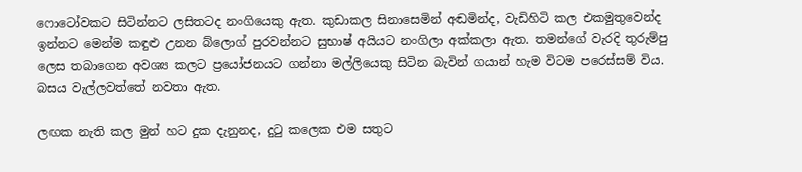ෆොටෝවකට සිටින්නට ලසිතටද නංගියෙකු ඇත. කුඩාකල සිනාසෙමින් අඬමින්ද, වැඩිහිටි කල එකමුතුවෙන්ද ඉන්නට මෙන්ම කඳුළු උනන බ්ලොග් පුරවන්නට සුභාෂ් අයියට නංගිලා අක්කලා ඇත. තමන්ගේ වැරදි තුරුම්පු ලෙස තබාගෙන අවශ්‍ය කලට ප්‍රයෝජනයට ගන්නා මල්ලියෙකු සිටින බැවින් ගයාන් හැම විටම පරෙස්සම් විය. බසය වැල්ලවත්තේ නවතා ඇත.

ලඟක නැති කල මුන් හට දුක දැනුනද, දුටු කලෙක එම සතුට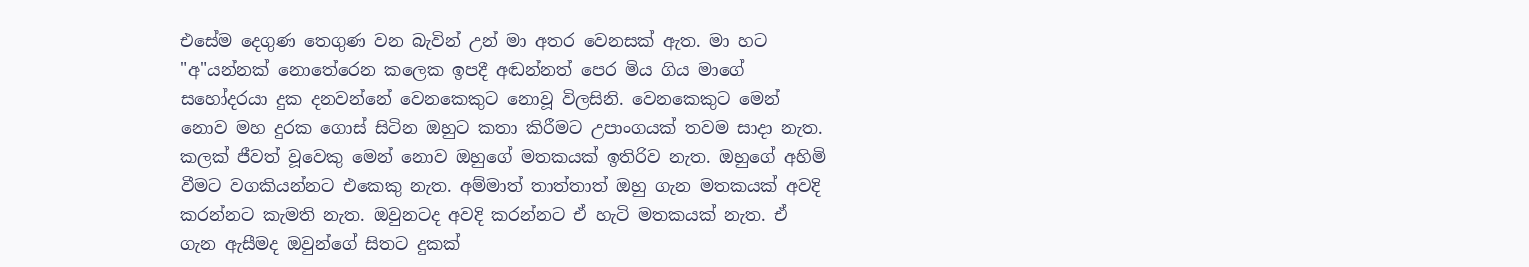එසේම දෙගුණ තෙගුණ වන බැවින් උන් මා අතර වෙනසක් ඇත. මා හට "අ"යන්නක් නොතේරෙන කලෙක ඉපදී අඬන්නත් පෙර මිය ගිය මාගේ සහෝදරයා දුක දනවන්නේ වෙනකෙකුට නොවූ විලසිනි. වෙනකෙකුට මෙන් නොව මහ දුරක ගොස් සිටින ඔහුට කතා කිරීමට උපාංගයක් තවම සාදා නැත. කලක් ජීවත් වූවෙකු මෙන් නොව ඔහුගේ මතකයක් ඉතිරිව නැත. ඔහුගේ අහිමි වීමට වගකියන්නට එකෙකු නැත. අම්මාත් තාත්තාත් ඔහු ගැන මතකයක් අවදි කරන්නට කැමති නැත. ඔවුනටද අවදි කරන්නට ඒ හැටි මතකයක් නැත. ඒ ගැන ඇසීමද ඔවුන්ගේ සිතට දුකක්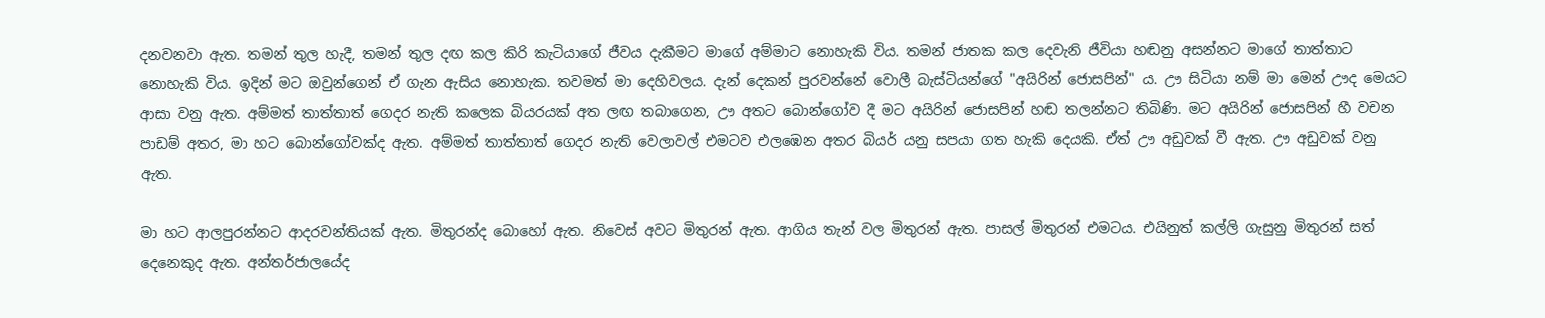දනවනවා ඇත. තමන් තුල හැදී, තමන් තුල දඟ කල කිරි කැටියාගේ ජීවය දැකීමට මාගේ අම්මාට නොහැකි විය. තමන් ජාතක කල දෙවැනි ජීවියා හඬනු අසන්නට මාගේ තාත්තාට නොහැකි විය. ඉදින් මට ඔවුන්ගෙන් ඒ ගැන ඇසිය නොහැක. තවමත් මා දෙහිවලය. දැන් දෙකන් පුරවන්නේ වොලී බැස්ටියන්ගේ "අයිරින් ජොසපින්" ය. ඌ සිටියා නම් මා මෙන් ඌද මෙයට ආසා වනු ඇත. අම්මත් තාත්තාත් ගෙදර නැති කලෙක බියරයක් අත ලඟ තබාගෙන, ඌ අතට බොන්ගෝව දී මට අයිරින් ජොසපින් හඬ තලන්නට තිබිණි. මට අයිරින් ජොසපින් හී වචන පාඩම් අතර, මා හට බොන්ගෝවක්ද ඇත. අම්මත් තාත්තාත් ගෙදර නැති වෙලාවල් එමටව එලඹෙන අතර බියර් යනු සපයා ගත හැකි දෙයකි. ඒත් ඌ අඩුවක් වී ඇත. ඌ අඩුවක් වනු ඇත.

මා හට ආලපුරන්නට ආදරවන්තියක් ඇත. මිතුරන්ද බොහෝ ඇත. නිවෙස් අවට මිතුරන් ඇත. ආගිය තැන් වල මිතුරන් ඇත. පාසල් මිතුරන් එමටය. එයිනුත් කල්ලි ගැසුනු මිතුරන් සත් දෙනෙකුද ඇත. අන්තර්ජාලයේද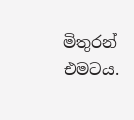මිතුරන් එමටය.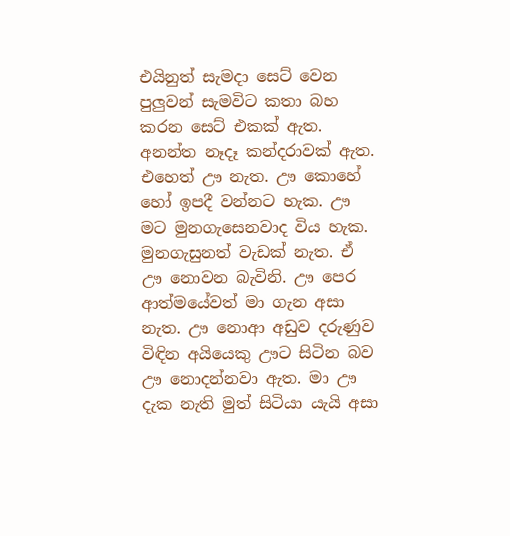එයිනුත් සැමදා සෙට් වෙන පුලුවන් සැමවිට කතා බහ කරන සෙට් එකක් ඇත. අනන්ත නෑදෑ කන්දරාවක් ඇත. එහෙත් ඌ නැත. ඌ කොහේ හෝ ඉපදී වන්නට හැක. ඌ මට මුනගැසෙනවාද විය හැක. මුනගැසුනත් වැඩක් නැත. ඒ ඌ නොවන බැවිනි. ඌ පෙර ආත්මයේවත් මා ගැන අසා නැත. ඌ නොආ අඩුව දරුණුව විඳින අයියෙකු ඌට සිටින බව ඌ නොදන්නවා ඇත. මා ඌ දැක නැති මුත් සිටියා යැයි අසා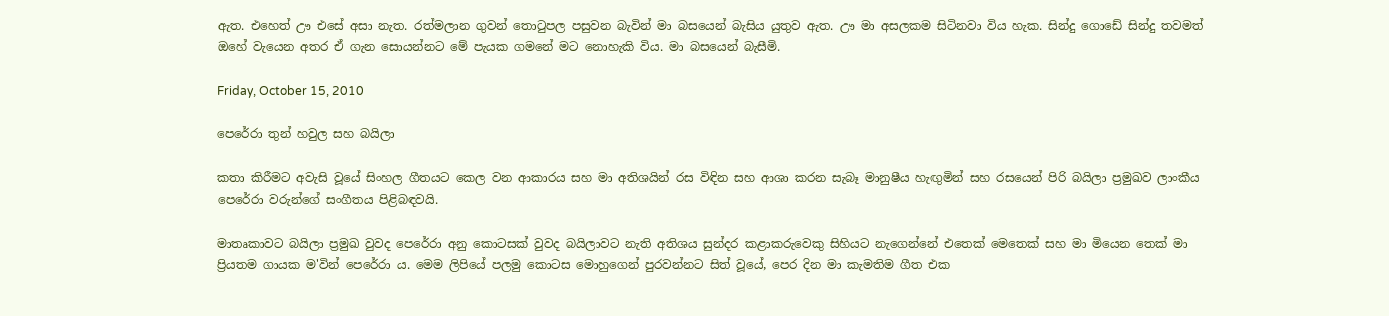ඇත. එහෙත් ඌ එසේ අසා නැත. රත්මලාන ගුවන් තොටුපල පසුවන බැවින් මා බසයෙන් බැසිය යුතුව ඇත. ඌ මා අසලකම සිටිනවා විය හැක. සින්දු ගොඩේ සින්දු තවමත් ඔහේ වැයෙන අතර ඒ ගැන සොයන්නට මේ පැයක ගමනේ මට නොහැකි විය. මා බසයෙන් බැසීමි.

Friday, October 15, 2010

පෙරේරා තුන් හවුල සහ බයිලා

කතා කිරීමට අවැසි වූයේ සිංහල ගීතයට කෙල වන ආකාරය සහ මා අතිශයින් රස විඳින සහ ආශා කරන සැබෑ මානුෂීය හැඟුමින් සහ රසයෙන් පිරි බයිලා ප්‍රමුඛව ලාංකීය පෙරේරා වරුන්ගේ සංගීතය පිළිබඳවයි.

මාතෘකාවට බයිලා ප්‍රමුඛ වුවද පෙරේරා අනු කොටසක් වුවද බයිලාවට නැති අතිශය සුන්දර කළාකරුවෙකු සිහියට නැගෙන්නේ එතෙක් මෙතෙක් සහ මා මියෙන තෙක් මා ප්‍රියතම ගායක ම'වින් පෙරේරා ය. මෙම ලිපියේ පලමු කොටස මොහුගෙන් පුරවන්නට සිත් වූයේ, පෙර දින මා කැමතිම ගීත එක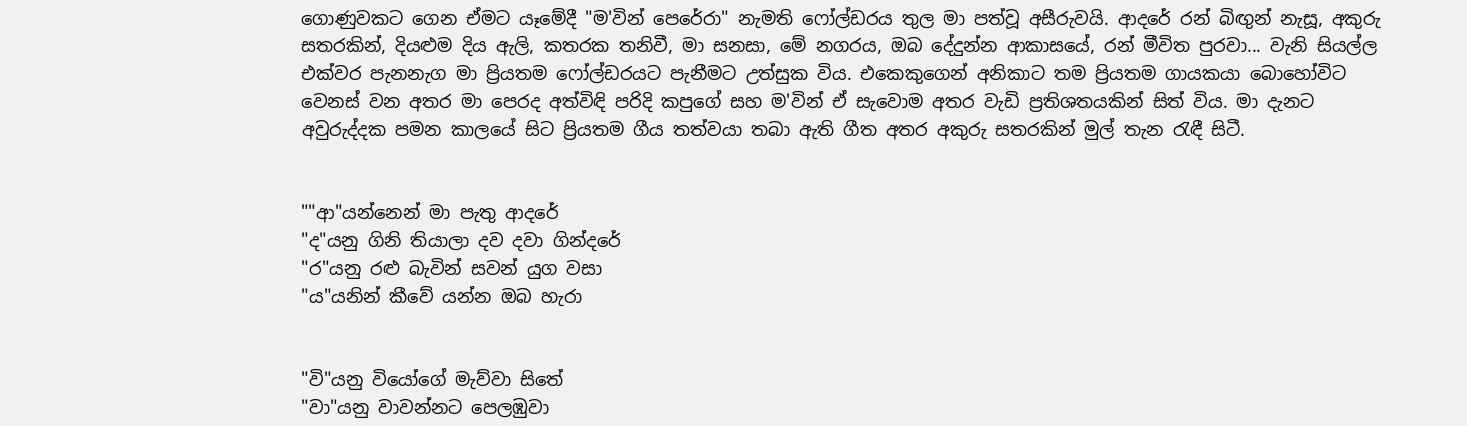ගොණුවකට ගෙන ඒමට යෑමේදී "ම'වින් පෙරේරා" නැමති ෆෝල්ඩරය තුල මා පත්වූ අසීරුවයි. ආදරේ රන් බිඟුන් නැසූ, අකුරු සතරකින්, දියළුම දිය ඇලි, කතරක තනිවී, මා සනසා, මේ නගරය, ඔබ දේදුන්න ආකාසයේ, රන් මීවිත පුරවා... වැනි සියල්ල එක්වර පැනනැග මා ප්‍රියතම ෆෝල්ඩරයට පැනීමට උත්සුක විය. එකෙකුගෙන් අනිකාට තම ප්‍රියතම ගායකයා බොහෝවිට වෙනස් වන අතර මා පෙරද අත්විඳි පරිදි කපුගේ සහ ම'වින් ඒ සැවොම අතර වැඩි ප්‍රතිශතයකින් සිත් විය. මා දැනට අවුරුද්දක පමන කාලයේ සිට ප්‍රියතම ගීය තත්වයා තබා ඇති ගීත අතර අකුරු සතරකින් මුල් තැන රැඳී සිටී.


""ආ"යන්නෙන් මා පැතු ආදරේ
"ද"යනු ගිනි තියාලා දව දවා ගින්දරේ
"ර"යනු රළු බැවින් සවන් යුග වසා
"ය"යනින් කීවේ යන්න ඔබ හැරා


"වි"යනු වියෝගේ මැව්වා සිතේ
"වා"යනු වාවන්නට පෙලඹුවා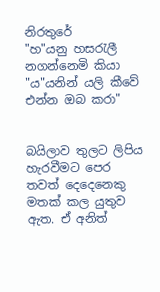නිරතුරේ
"හ"යනු හසරැලී නගන්නෙමි කියා
"ය"යනින් යලි කීවේ එන්න ඔබ කරා"


බයිලාව තුලට ලිපිය හැරවීමට පෙර තවත් දෙදෙනෙකු මතක් කල යුතුව ඇත. ඒ අනිත්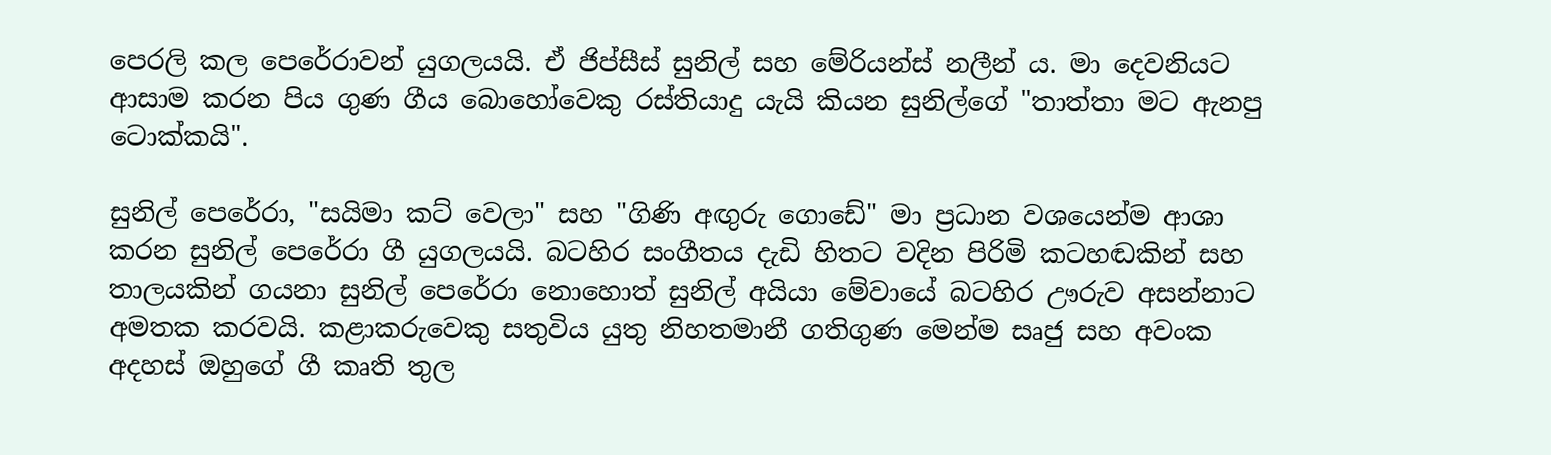පෙරලි කල පෙරේරාවන් යුගලයයි. ඒ ජිප්සීස් සුනිල් සහ මේරියන්ස් නලීන් ය. මා දෙවනියට ආසාම කරන පිය ගුණ ගීය බොහෝවෙකු රස්තියාදු යැයි කියන සුනිල්ගේ "තාත්තා මට ඇනපු ටොක්කයි".

සුනිල් පෙරේරා, "සයිමා කට් වෙලා" සහ "ගිණි අඟුරු ගොඩේ" මා ප්‍රධාන වශයෙන්ම ආශා කරන සුනිල් පෙරේරා ගී යුගලයයි. බටහිර සංගීතය දැඩි හිතට වදින පිරිමි කටහඬකින් සහ තාලයකින් ගයනා සුනිල් පෙරේරා නොහොත් සුනිල් අයියා මේවායේ බටහිර ඌරුව අසන්නාට අමතක කරවයි. කළාකරුවෙකු සතුවිය යුතු නිහතමානී ගතිගුණ මෙන්ම සෘජු සහ අවංක අදහස් ඔහුගේ ගී කෘති තුල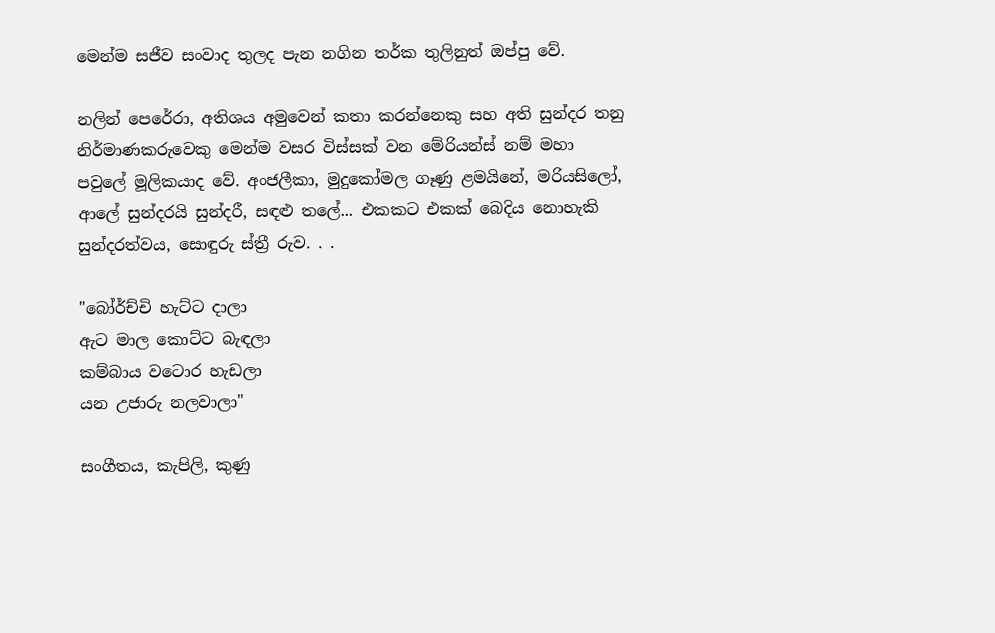මෙන්ම සජීව සංවාද තුලද පැන නගින තර්ක තුලිනුත් ඔප්පු වේ.

නලින් පෙරේරා, අතිශය අමුවෙන් කතා කරන්නෙකු සහ අති සුන්දර තනු නිර්මාණකරුවෙකු මෙන්ම වසර විස්සක් වන මේරියන්ස් නම් මහා පවුලේ මූලිකයාද වේ. අංජලීකා, මුදුකෝමල ගෑණු ළමයිනේ, මරියසිලෝ, ආලේ සුන්දරයි සුන්දරී, සඳළු තලේ... එකකට එකක් බෙදිය නොහැකි සුන්දරත්වය, සොඳුරු ස්ත්‍රී රුව. . .

"බෝර්ච්චි හැට්ට දාලා
ඇට මාල කොට්ට බැඳලා
කම්බාය වටොර හැඩලා
යන උජාරු නලවාලා"

සංගීතය, කැපිලි, කුණු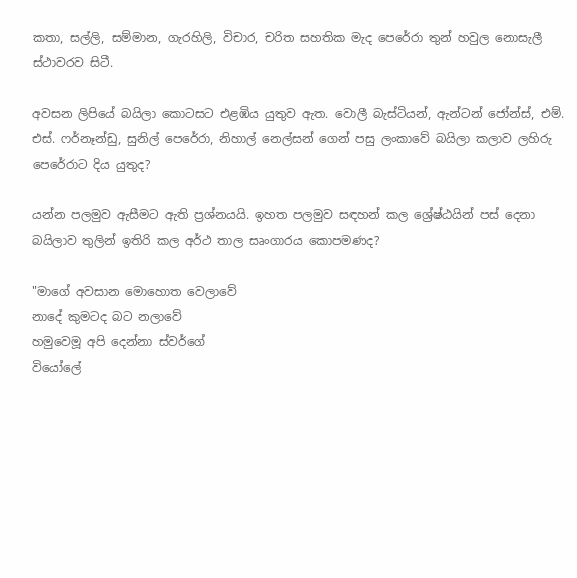කතා, සල්ලි, සම්මාන, ගැරහිලි, විචාර, චරිත සහතික මැද පෙරේරා තුන් හවුල නොසැලී ස්ථාවරව සිටී.

අවසන ලිපියේ බයිලා කොටසට එළඹිය යුතුව ඇත. වොලී බැස්ටියන්, ඇන්ටන් ජෝන්ස්, එම්. එස්. ෆර්නෑන්ඩු, සුනිල් පෙරේරා, නිහාල් නෙල්සන් ගෙන් පසු ලංකාවේ බයිලා කලාව ලහිරු පෙරේරාට දිය යුතුද?

යන්න පලමුව ඇසීමට ඇති ප්‍රශ්නයයි. ඉහත පලමුව සඳහන් කල ශ්‍රේෂ්ඨයින් පස් දෙනා බයිලාව තුලින් ඉතිරි කල අර්ථ තාල සෘංගාරය කොපමණද?

"මාගේ අවසාන මොහොත වෙලාවේ
නාදේ කුමටද බට නලාවේ
හමුවෙමූ අපි දෙන්නා ස්වර්ගේ
වියෝලේ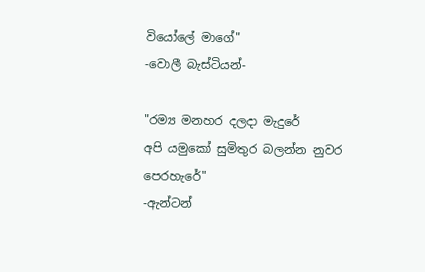වියෝලේ මාගේ"
-වොලී බැස්ටියන්-

"රම්‍ය මනහර දලදා මැදුරේ
අපි යමුකෝ සුමිතුර බලන්න නුවර පෙරහැරේ"
-ඇන්ටන්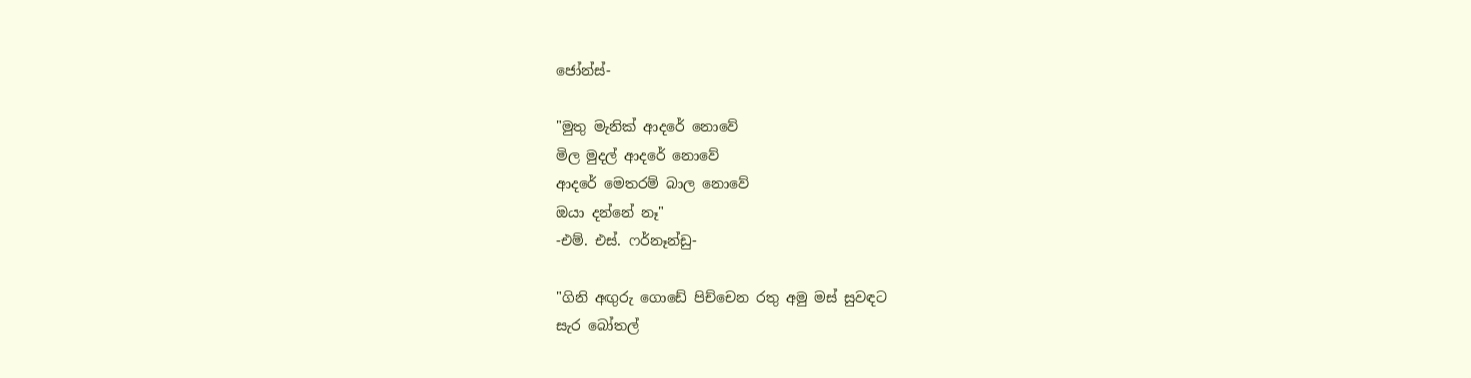ජෝන්ස්-

"මුතු මැනික් ආදරේ නොවේ
මිල මුදල් ආදරේ නොවේ
ආදරේ මෙතරම් බාල නොවේ
ඔයා දන්නේ නෑ"
-එම්. එස්. ෆර්නෑන්ඩු-

"ගිනි අඟුරු ගොඩේ පිච්චෙන රතු අමු මස් සුවඳට
සැර බෝතල්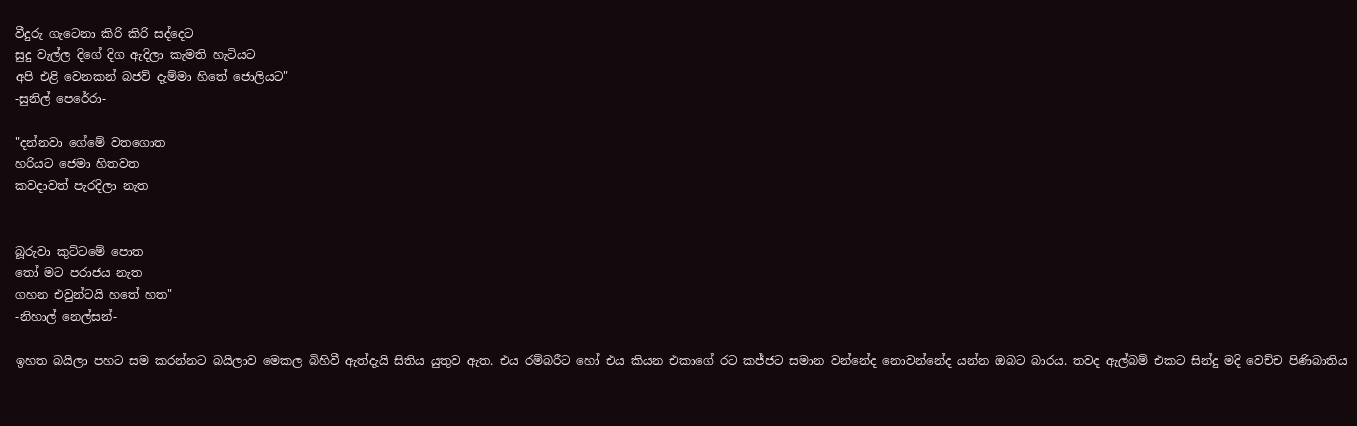වීදුරු ගැටෙනා කිරි කිරි සද්දෙට
සුදු වැල්ල දිගේ දිග ඇදිලා කැමති හැටියට
අපි එළි වෙනකන් බජව් දැම්මා හිතේ ජොලියට"
-සුනිල් පෙරේරා-

"දන්නවා ගේමේ වතගොත
හරියට ජෙමා හිතවත
කවදාවත් පැරදිලා නැත


බූරුවා කුට්ටමේ පොත
තෝ මට පරාජය නැත
ගහන එවුන්ටයි හතේ හත"
-නිහාල් නෙල්සන්-

ඉහත බයිලා පහට සම කරන්නට බයිලාව මෙකල බිහිවී ඇත්දැයි සිතිය යුතුව ඇත. එය රම්බරීට හෝ එය කියන එකාගේ රට කජ්ජට සමාන වන්නේද නොවන්නේද යන්න ඔබට බාරය. තවද ඇල්බම් එකට සින්දු මදි වෙච්ච පිණිබාතිය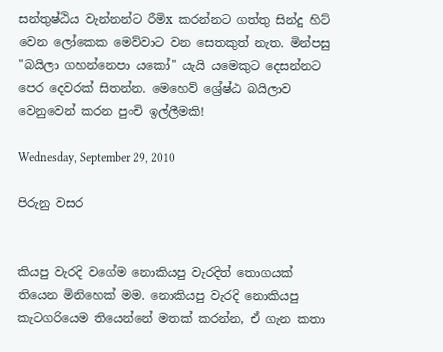සන්තුෂ්ඨිය වැන්නන්ට රීමිx කරන්නට ගත්තු සින්දු හිට් වෙන ලෝකෙක මෙව්වාට වන සෙතකුත් නැත. මින්පසු "බයිලා ගහන්නෙපා යකෝ" යැයි යමෙකුට දෙසන්නට පෙර දෙවරක් සිතන්න. මෙහෙව් ශ්‍රේෂ්ඨ බයිලාව වෙනුවෙන් කරන පුංචි ඉල්ලීමකි!

Wednesday, September 29, 2010

පිරුනු වසර


කියපු වැරදි වගේම නොකියපු වැරදිත් තොගයක් තියෙන මිනිහෙක් මම. නොකියපු වැරදි නොකියපු කැටගරියෙම තියෙන්නේ මතක් කරන්න, ඒ ගැන කතා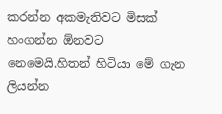කරන්න අකමැතිවට මිසක් හංගන්න ඕනවට නෙමෙයි.හිතන් හිටියා මේ ගැන ලියන්න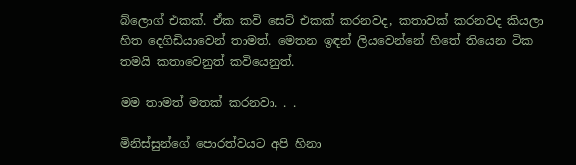බ්ලොග් එකක්. ඒක කවි සෙට් එකක් කරනවද, කතාවක් කරනවද කියලා හිත දෙගිඩියාවෙන් තාමත්. මෙතන ඉඳන් ලියවෙන්නේ හිතේ තියෙන ටික තමයි කතාවෙනුත් කවියෙනුත්.

මම තාමත් මතක් කරනවා. . .

මිනිස්සුන්ගේ පොරත්වයට අපි හිනා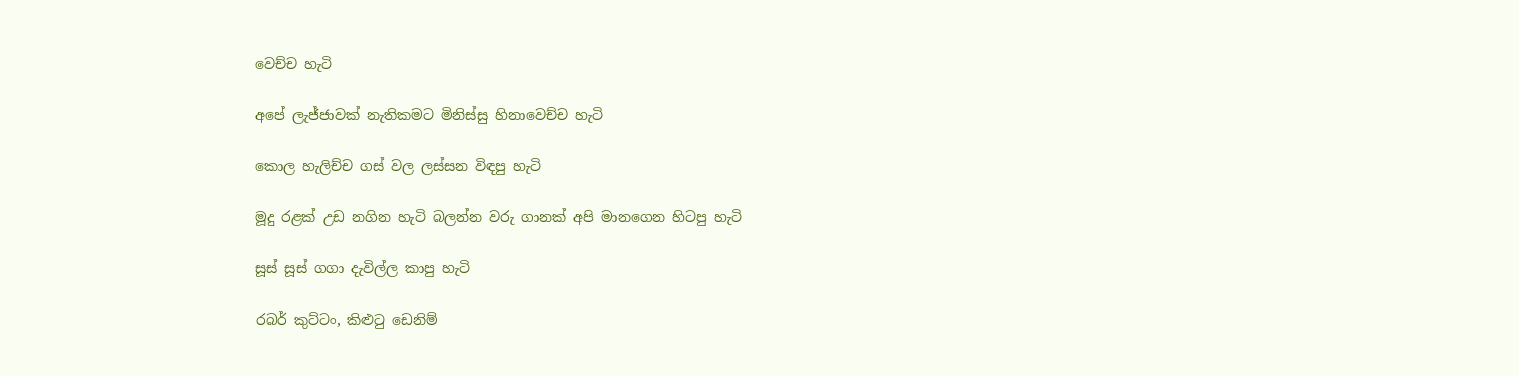වෙච්ච හැටි

අපේ ලැජ්ජාවක් නැතිකමට මිනිස්සු හිනාවෙච්ච හැටි

කොල හැලිච්ච ගස් වල ලස්සන විඳපු හැටි

මූදු රළක් උඩ නගින හැටි බලන්න වරු ගානක් අපි මානගෙන හිටපු හැටි

සූස් සූස් ගගා දැවිල්ල කාපු හැටි

රබර් කුට්ටං, කිළුටු ඩෙනිම්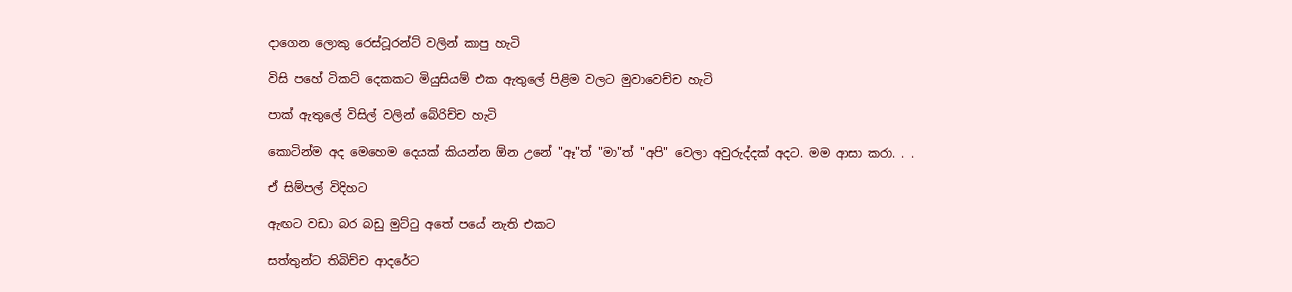දාගෙන ලොකු රෙස්ටූරන්ට් වලින් කාපු හැටි

විසි පහේ ටිකට් දෙකකට මියුසියම් එක ඇතුලේ පිළිම වලට මුවාවෙච්ච හැටි

පාක් ඇතුලේ විසිල් වලින් බේරිච්ච හැටි

කොටින්ම අද මෙහෙම දෙයක් කියන්න ඕන උනේ "ඈ"ත් "මා"ත් "අපි" වෙලා අවුරුද්දක් අදට. මම ආසා කරා. . .

ඒ සිම්පල් විදිහට

ඇඟට වඩා බර බඩු මුට්ටු අතේ පයේ නැති එකට

සත්තුන්ට තිබිච්ච ආදරේට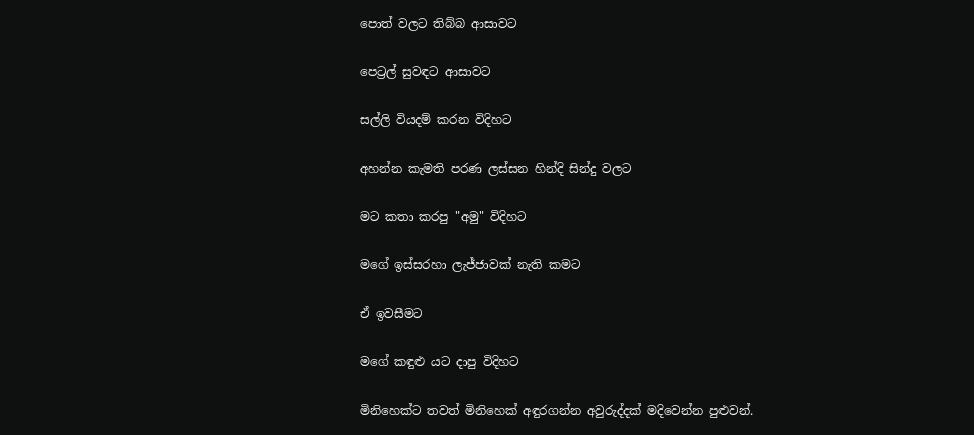පොත් වලට තිබ්බ ආසාවට

පෙට්‍රල් සුවඳට ආසාවට

සල්ලි වියදම් කරන විදිහට

අහන්න කැමති පරණ ලස්සන හින්දි සින්දු වලට

මට කතා කරපු "අමු" විදිහට

මගේ ඉස්සරහා ලැජ්ජාවක් නැති කමට

ඒ ඉවසීමට

මගේ කඳුළු යට දාපු විදිහට

මිනිහෙක්ට තවත් මිනිහෙක් අඳුරගන්න අවුරුද්දක් මදිවෙන්න පුළුවන්.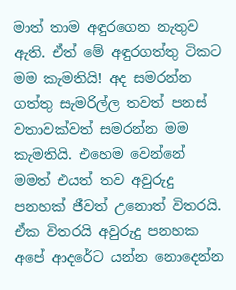මාත් තාම අඳුරගෙන නැතුව ඇති. ඒත් මේ අඳුරගත්තු ටිකට මම කැමතියි! අද සමරන්න ගත්තු සැමරිල්ල තවත් පනස් වතාවක්වත් සමරන්න මම කැමතියි. එහෙම වෙන්නේ මමත් එයත් තව අවුරුදු පනහක් ජීවත් උනොත් විතරයි. ඒක විතරයි අවුරුදු පනහක අපේ ආදරේට යන්න නොදෙන්න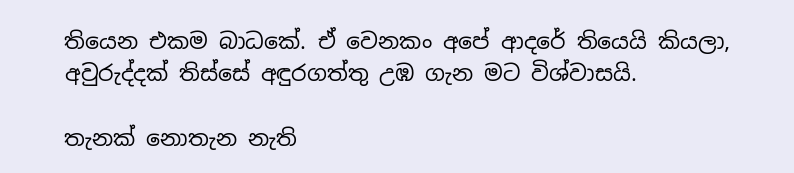තියෙන එකම බාධකේ. ඒ වෙනකං අපේ ආදරේ තියෙයි කියලා, අවුරුද්දක් තිස්සේ අඳුරගත්තු උඹ ගැන මට විශ්වාසයි.

තැනක් නොතැන නැති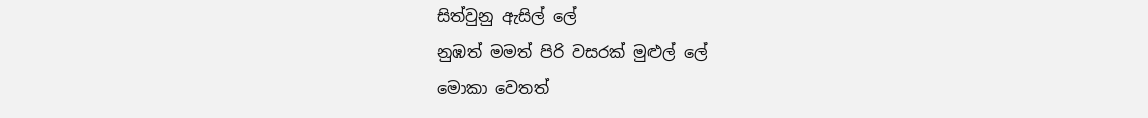සිත්වුනු ඇසිල් ලේ
නුඹත් මමත් පිරි වසරක් මුළුල් ලේ
මොකා වෙතත්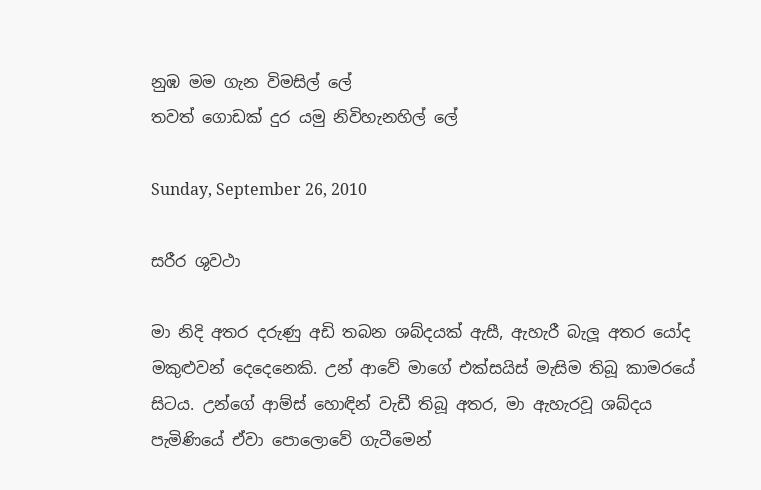නුඹ මම ගැන විමසිල් ලේ
තවත් ගොඩක් දුර යමු නිවිහැනහිල් ලේ

Sunday, September 26, 2010

සරීර ශුවථා

මා නිදි අතර දරුණු අඩි තබන ශබ්දයක් ඇසී, ඇහැරී බැලූ අතර යෝද මකුළුවන් දෙදෙනෙකි. උන් ආවේ මාගේ එක්සයිස් මැසිම තිබූ කාමරයේ සිටය. උන්ගේ ආම්ස් හොඳින් වැඩී තිබූ අතර, මා ඇහැරවූ ශබ්දය පැමිණියේ ඒවා පොලොවේ ගැටීමෙන්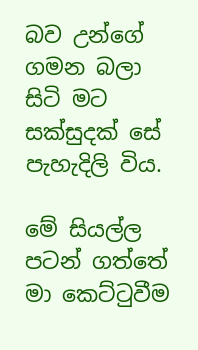බව උන්ගේ ගමන බලා සිටි මට සක්සුදක් සේ පැහැදිලි විය.

මේ සියල්ල පටන් ගත්තේ මා කෙට්ටුවීම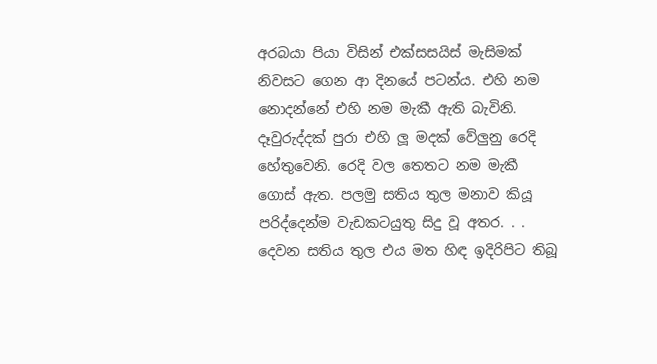අරබයා පියා විසින් එක්සසයිස් මැසිමක් නිවසට ගෙන ආ දිනයේ පටන්ය. එහි නම නොදන්නේ එහි නම මැකී ඇති බැවිනි. දෑවුරුද්දක් පුරා එහි ලූ මදක් වේලුනු රෙදි හේතුවෙනි. රෙදි වල තෙතට නම මැකී ගොස් ඇත. පලමු සතිය තුල මනාව කියූ පරිද්දෙන්ම වැඩකටයුතු සිදු වූ අතර. . . දෙවන සතිය තුල එය මත හිඳ ඉදිරිපිට තිබූ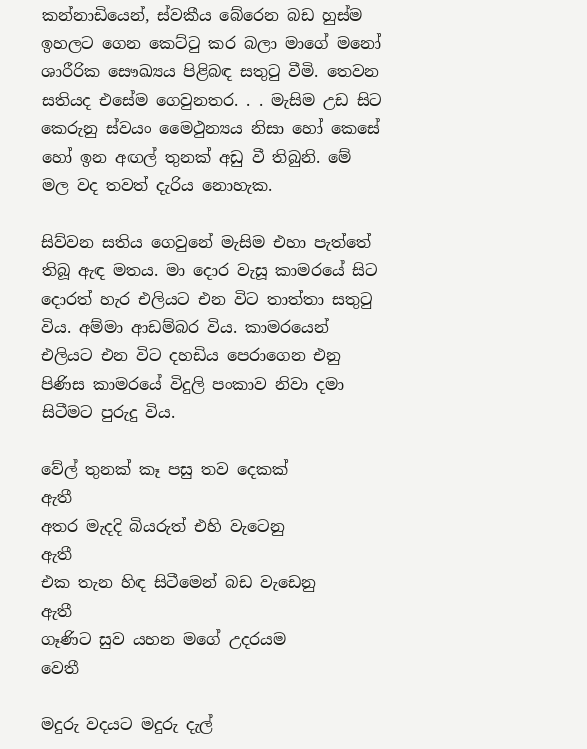කන්නාඩියෙන්, ස්වකීය බේරෙන බඩ හුස්ම ඉහලට ගෙන කෙට්ටු කර බලා මාගේ මනෝ ශාරීරික සෞඛ්‍යය පිළිබඳ සතුටු වීමි. තෙවන සතියද එසේම ගෙවුනතර. . . මැසිම උඩ සිට කෙරුනු ස්වයං මෛථුන්‍යය නිසා හෝ කෙසේ හෝ ඉන අඟල් තුනක් අඩු වී තිබුනි. මේ මල වද තවත් දැරිය නොහැක.

සිව්වන සතිය ගෙවුනේ මැසිම එහා පැත්තේ තිබූ ඇඳ මතය. මා දොර වැසූ කාමරයේ සිට දොරත් හැර එලියට එන විට තාත්තා සතුටු විය. අම්මා ආඩම්බර විය. කාමරයෙන් එලියට එන විට දහඩිය පෙරාගෙන එනු පිණිස කාමරයේ විදුලි පංකාව නිවා දමා සිටීමට පුරුදු විය.

වේල් තුනක් කෑ පසු තව දෙකක්            ඇතී
අතර මැදදි බියරුත් එහි වැටෙනු            ඇතී
එක තැන හිඳ සිටීමෙන් බඩ වැඩෙනු     ඇතී
ගෑණිට සුව යහන මගේ උදරයම          වෙතී

මදුරු වදයට මදුරු දැල්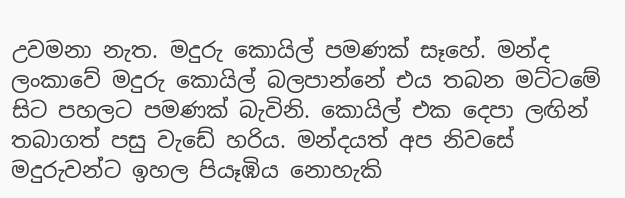උවමනා නැත. මදුරු කොයිල් පමණක් සෑහේ. මන්ද ලංකාවේ මදුරු කොයිල් බලපාන්නේ එය තබන මට්ටමේ සිට පහලට පමණක් බැවිනි. කොයිල් එක දෙපා ලඟින් තබාගත් පසු වැඩේ හරිය. මන්දයත් අප නිවසේ මදුරුවන්ට ඉහල පියෑඹිය නොහැකි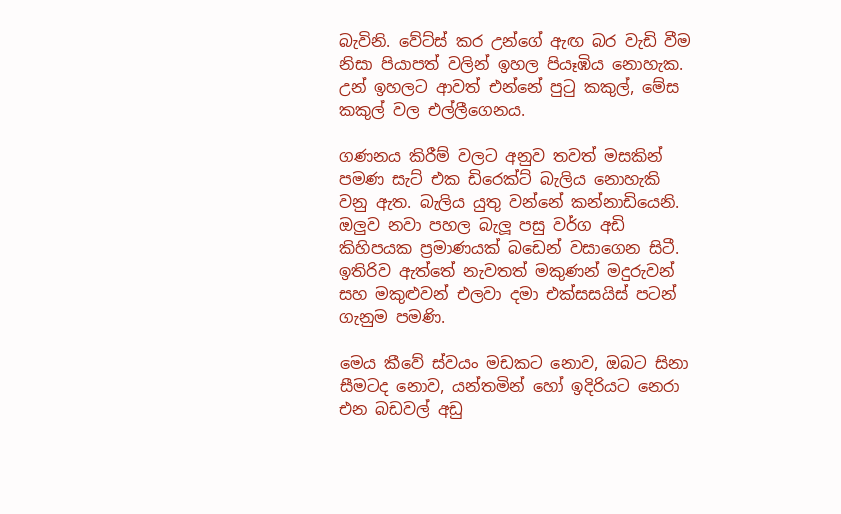බැවිනි. වේට්ස් කර උන්ගේ ඇඟ බර වැඩි වීම නිසා පියාපත් වලින් ඉහල පියෑඹිය නොහැක. උන් ඉහලට ආවත් එන්නේ පුටු කකුල්, මේස කකුල් වල එල්ලීගෙනය.

ගණනය කිරීම් වලට අනුව තවත් මසකින් පමණ සැට් එක ඩිරෙක්ට් බැලිය නොහැකි වනු ඇත. බැලිය යුතු වන්නේ කන්නාඩියෙනි. ඔලුව නවා පහල බැලූ පසු වර්ග අඩි කිහිපයක ප්‍රමාණයක් බඩෙන් වසාගෙන සිටී.  ඉතිරිව ඇත්තේ නැවතත් මකුණන් මදුරුවන් සහ මකුළුවන් එලවා දමා එක්සසයිස් පටන් ගැනුම පමණි.

මෙය කීවේ ස්වයං මඩකට නොව, ඔබට සිනා සීමටද නොව, යන්තමින් හෝ ඉදිරියට නෙරා එන බඩවල් අඩු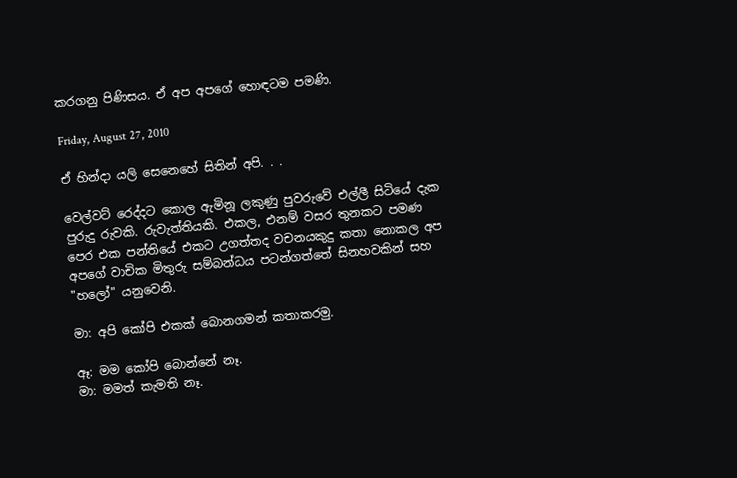කරගනු පිණිසය. ඒ අප අපගේ හොඳටම පමණි.

Friday, August 27, 2010

ඒ හින්දා යලි සෙනෙහේ සිතින් අපි. . .

වෙල්වට් රෙද්දට කොල ඇමිනූ ලකුණු පුවරුවේ එල්ලී සිටියේ දැක පුරුදු රුවකි. රුවැත්තියකි. එකල, එනම් වසර තුනකට පමණ පෙර එක පන්තියේ එකට උගත්තද වචනයකුදු කතා නොකල අප අපගේ වාචික මිතුරු සම්බන්ධය පටන්ගත්තේ සිනහවකින් සහ "හලෝ" යනුවෙනි.

මා: අපි කෝපි එකක් බොනගමන් කතාකරමු.

ඈ: මම කෝපි බොන්නේ නෑ.
මා: මමත් කැමති නෑ.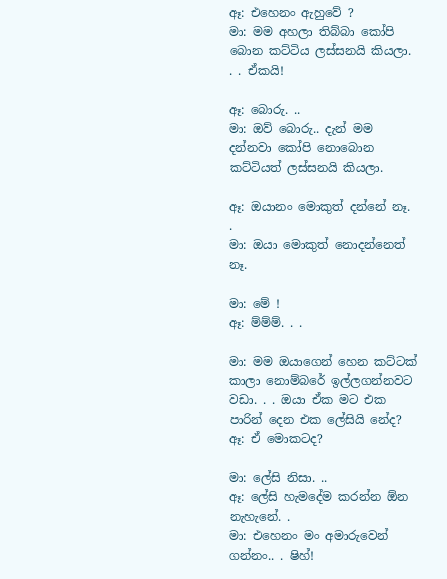ඈ: එහෙනං ඇහුවේ ?
මා: මම අහලා තිබ්බා කෝපි බොන කට්ටිය ලස්සනයි කියලා. . . ඒකයි!

ඈ: බොරු. ..
මා: ඔව් බොරු.. දැන් මම දන්නවා කෝපි නොබොන කට්ටියත් ලස්සනයි කියලා.

ඈ: ඔයානං මොකුත් දන්නේ නෑ. .
මා: ඔයා මොකුත් නොදන්නෙත් නෑ.

මා: මේ !
ඈ: ම්ම්ම්. . .

මා: මම ඔයාගෙන් හෙන කට්ටක් කාලා නොම්බරේ ඉල්ලගන්නවට වඩා. . . ඔයා ඒක මට එක පාරින් දෙන එක ලේසියි නේද?
ඈ: ඒ මොකටද?

මා: ලේසි නිසා. ..
ඈ: ලේසි හැමදේම කරන්න ඕන නැහැනේ. .
මා: එහෙනං මං අමාරුවෙන් ගන්නං.. . ෂිහ්!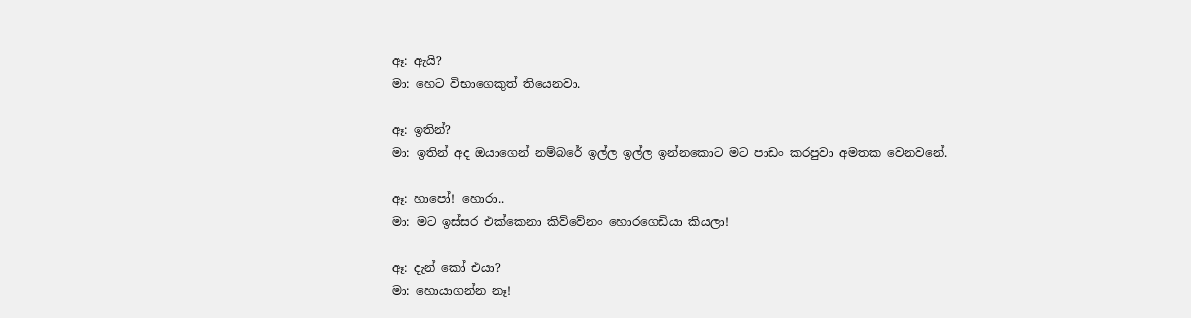ඈ: ඇයි?
මා: හෙට විභාගෙකුත් තියෙනවා.

ඈ: ඉතින්?
මා: ඉතින් අද ඔයාගෙන් නම්බරේ ඉල්ල ඉල්ල ඉන්නකොට මට පාඩං කරපුවා අමතක වෙනවනේ.

ඈ: හාපෝ! හොරා..
මා: මට ඉස්සර එක්කෙනා කිව්වේනං හොරගෙඩියා කියලා!

ඈ: දැන් කෝ එයා?
මා: හොයාගන්න නෑ!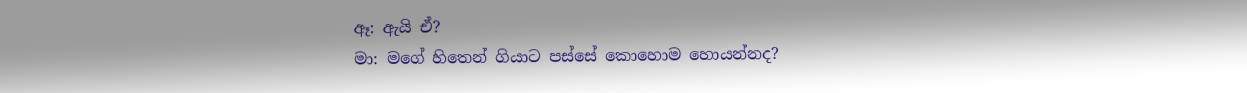ඈ: ඇයි ඒ?
මා: මගේ හිතෙන් ගියාට පස්සේ කොහොම හොයන්නද?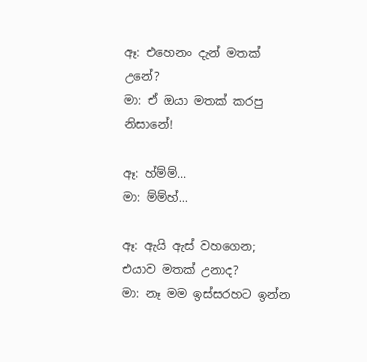ඈ: එහෙනං දැන් මතක් උනේ?
මා: ඒ ඔයා මතක් කරපු නිසානේ!

ඈ: හ්ම්ම්...
මා: ම්ම්හ්...

ඈ: ඇයි ඇස් වහගෙන; එයාව මතක් උනාද?
මා: නෑ මම ඉස්සරහට ඉන්න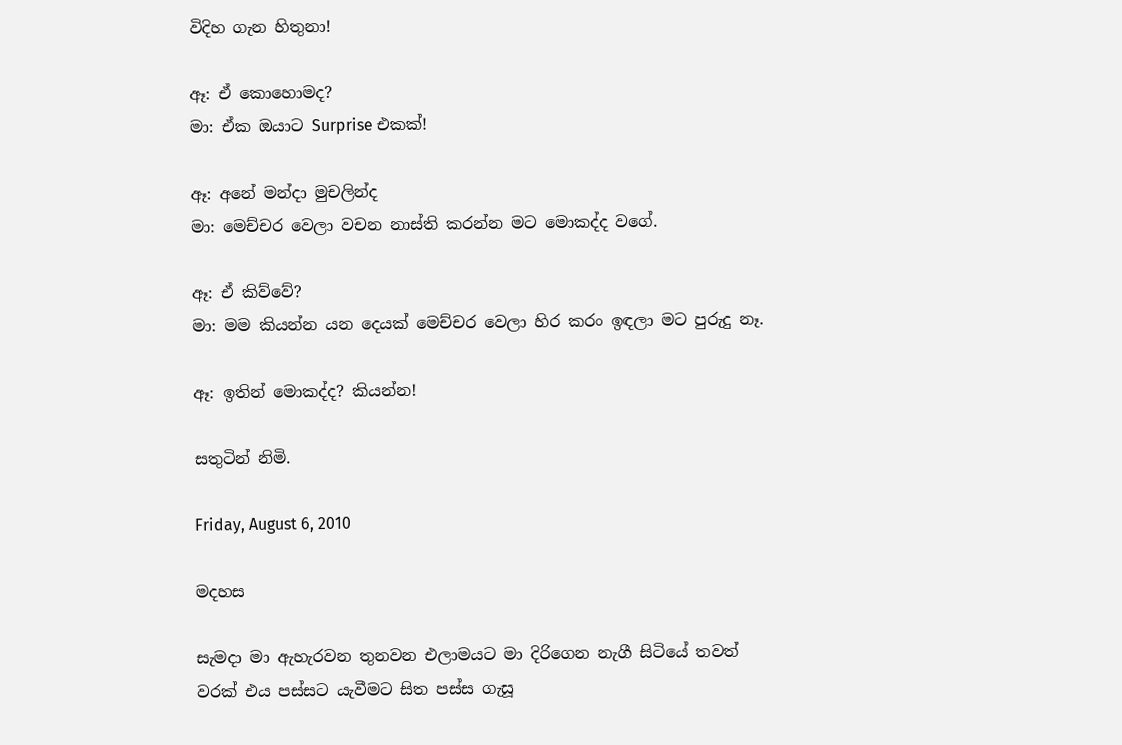විදිහ ගැන හිතුනා!

ඈ: ඒ කොහොමද?
මා: ඒක ඔයාට Surprise එකක්!

ඈ: අනේ මන්දා මුචලින්ද
මා: මෙච්චර වෙලා වචන නාස්ති කරන්න මට මොකද්ද වගේ.

ඈ: ඒ කිව්වේ?
මා: මම කියන්න යන දෙයක් මෙච්චර වෙලා හිර කරං ඉඳලා මට පුරුදු නෑ.

ඈ: ඉතින් මොකද්ද? කියන්න!

සතුටින් නිමි.

Friday, August 6, 2010

මදහස

සැමදා මා ඇහැරවන තුනවන එලාමයට මා දිරිගෙන නැගී සිටියේ තවත් වරක් එය පස්සට යැවීමට සිත පස්ස ගැසූ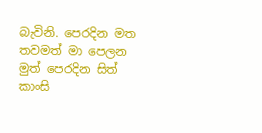බැවිනි. පෙරදින මත තවමත් මා පෙලන මුත් පෙරදින සිත් කාංසි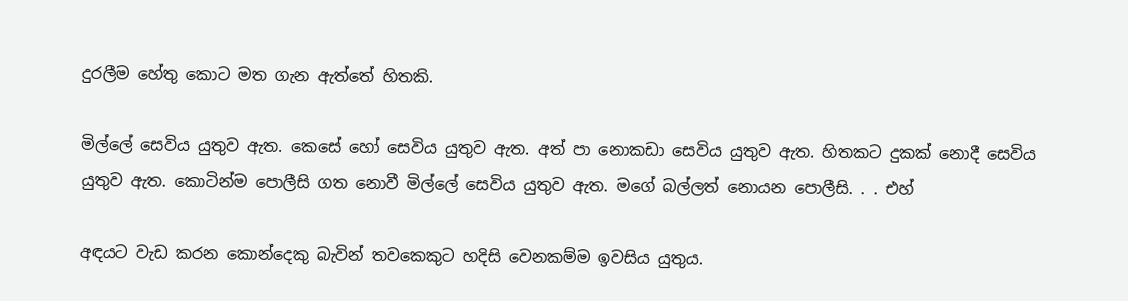දුරලීම හේතු කොට මත ගැන ඇත්තේ හිතකි.

මිල්ලේ සෙවිය යුතුව ඇත. කෙසේ හෝ සෙවිය යුතුව ඇත. අත් පා නොකඩා සෙවිය යුතුව ඇත. හිතකට දුකක් නොදී සෙවිය යුතුව ඇත. කොටින්ම පොලීසි ගත නොවී මිල්ලේ සෙවිය යුතුව ඇත. මගේ බල්ලත් නොයන පොලීසි. . . එහ්

අඳයට වැඩ කරන කොන්දෙකු බැවින් තවකෙකුට හදිසි වෙනකම්ම ඉවසිය යුතුය.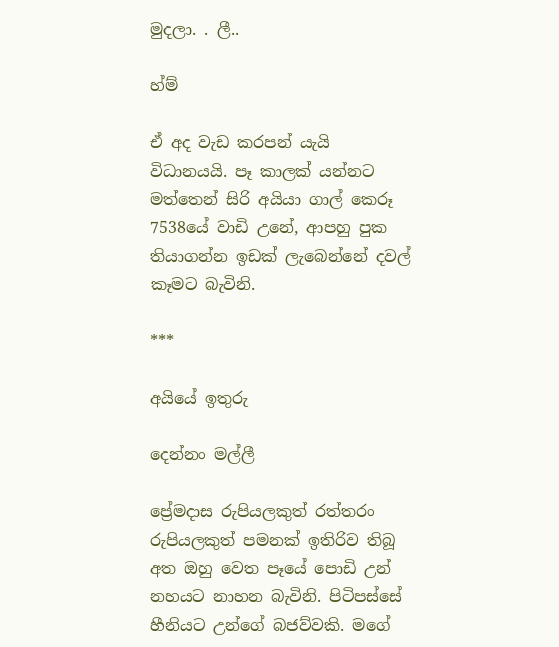මුදලා. . ලී..

හ්ම්

ඒ අද වැඩ කරපන් යැයි විධානයයි. පෑ කාලක් යන්නට මත්තෙන් සිරි අයියා ගාල් කෙරූ 7538යේ වාඩි උනේ, ආපහු පුක තියාගන්න ඉඩක් ලැබෙන්නේ දවල් කෑමට බැවිනි.

***

අයියේ ඉතුරු

දෙන්නං මල්ලී

ප්‍රේමදාස රුපියලකුත් රත්තරං රුපියලකුත් පමනක් ඉතිරිව තිබූ අත ඔහු වෙත පෑයේ පොඩි උන් නහයට නාහන බැවිනි. පිටිපස්සේ හීනියට උන්ගේ බජව්වකි. මගේ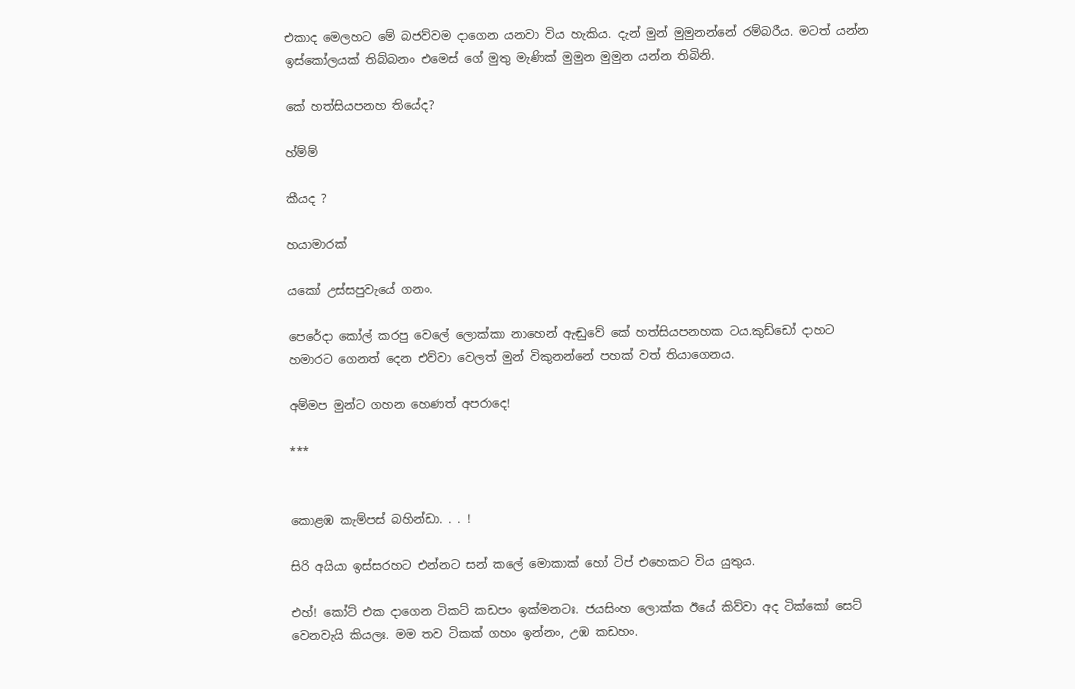එකාද මෙලහට මේ බජව්වම දාගෙන යනවා විය හැකිය. දැන් මුන් මුමුනන්නේ රම්බරීය. මටත් යන්න ඉස්කෝලයක් තිබ්බනං එමෙස් ගේ මුතු මැණික් මුමුන මුමුන යන්න තිබිනි.

කේ හත්සියපනහ තියේද?

හ්ම්ම්

කීයද ?

හයාමාරක්

යකෝ උස්සපුවැයේ ගනං.

පෙරේදා කෝල් කරපු වෙලේ ලොක්කා නාහෙන් ඇඬුවේ කේ හත්සියපනහක ටය.කුඩ්ඩෝ දාහට හමාරට ගෙනත් දෙන එව්වා වෙලත් මුන් විකුනන්නේ පහක් වත් තියාගෙනය.

අම්මප මුන්ට ගහන හෙණත් අපරාදෙ!

***


කොළඹ කැම්පස් බහින්ඩා. . . !

සිරි අයියා ඉස්සරහට එන්නට සන් කලේ මොකාක් හෝ ටිප් එහෙකට විය යුතුය.

එහ්! කෝට් එක දාගෙන ටිකට් කඩපං ඉක්මනටඃ. ජයසිංහ ලොක්ක ඊයේ කිව්වා අද ටික්කෝ සෙට් වෙනවැයි කියලඃ. මම තව ටිකක් ගහං ඉන්නං, උඹ කඩහං.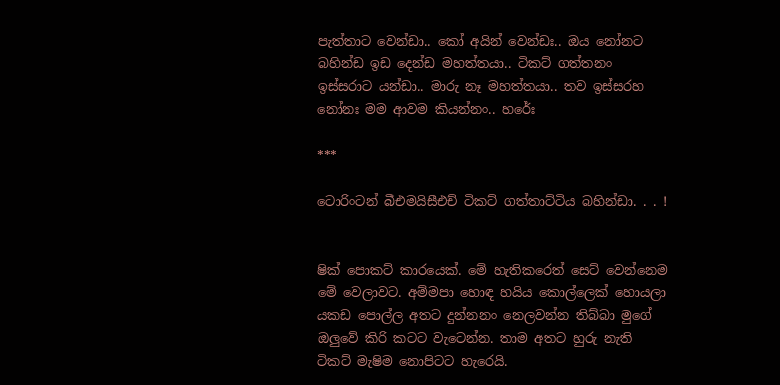පැත්තාට වෙන්ඩා.. කෝ අයින් වෙන්ඩඃ.. ඔය නෝනට බහින්ඩ ඉඩ දෙන්ඩ මහත්තයා.. ටිකට් ගත්තනං ඉස්සරාට යන්ඩා.. මාරු නෑ මහත්තයා.. තව ඉස්සරහ නෝනඃ මම ආවම කියන්නං.. හරේඃ

***

ටොරිංටන් බීඑමයිසීඑච් ටිකට් ගත්තාට්ටිය බහින්ඩා. . . !


ෂික් පොකට් කාරයෙක්. මේ හැතිකරෙත් සෙට් වෙන්නෙම මේ වෙලාවට. අම්මපා හොඳ හයිය කොල්ලෙක් හොයලා යකඩ පොල්ල අතට දුන්නනං නෙලවන්න තිබ්බා මුගේ ඔලුවේ කිරි කටට වැටෙන්න. තාම අතට හුරු නැති ටිකට් මැෂිම නොපිටට හැරෙයි.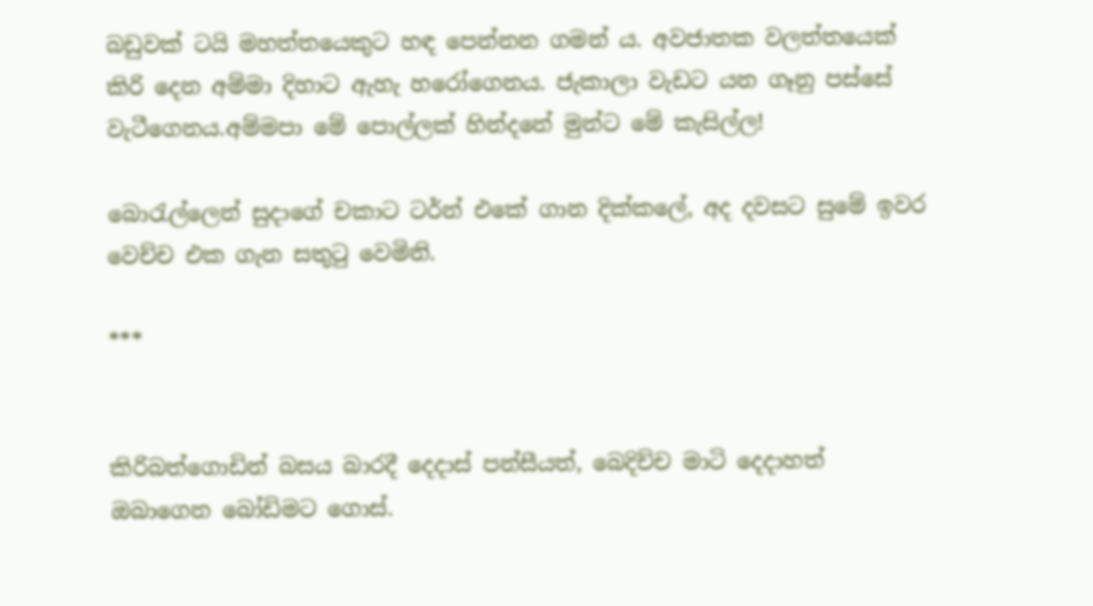බඩුවක් ටයි මහත්තයෙකුට හඳ පෙන්නන ගමන් ය. අවජාතක වලත්තයෙක් කිරි දෙන අම්මා දිහාට ඇහැ හරෝගෙනය. ජැකාලා වැඩට යන ගෑනු පස්සේ වැටීගෙනය.අම්මපා මේ පොල්ලක් හින්දනේ මුන්ට මේ කැසිල්ල!

බොරැල්ලෙන් සුදාගේ චකාට ටර්න් එකේ ගාන දික්කලේ, අද දවසට සුමේ ඉවර වෙච්ච එක ගැන සතුටු වෙමිනි.

***


කිරිබත්ගොඩින් බසය බාරදී දෙදාස් පන්සීයත්, බෙදිච්ච මාටි දෙදාහත් ඔබාගෙන බෝඩිමට ගොස්.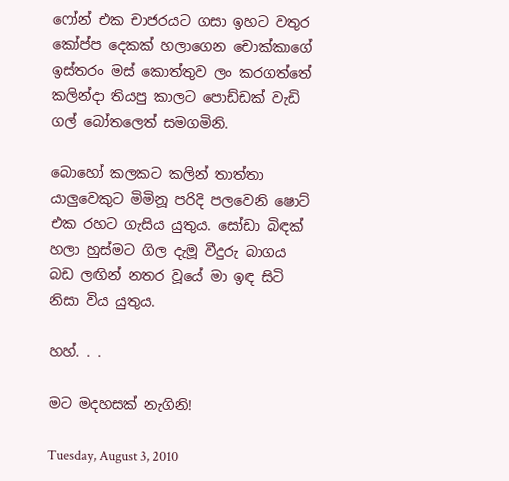ෆෝන් එක චාජරයට ගසා ඉහට වතුර කෝප්ප දෙකක් හලාගෙන චොක්කාගේ ඉස්තරං මස් කොත්තුව ලං කරගත්තේ කලින්දා තියපු කාලට පොඩ්ඩක් වැඩි ගල් බෝතලෙත් සමගමිනි.

බොහෝ කලකට කලින් තාත්තා යාලුවෙකුට මිමිනූ පරිදි පලවෙනි ෂොට් එක රහට ගැසිය යුතුය. සෝඩා බිඳක් හලා හුස්මට ගිල දැමූ වීදුරු බාගය බඩ ලඟින් නතර වූයේ මා ඉඳ සිටි නිසා විය යුතුය.

හහ්. . .

මට මදහසක් නැගිනි!

Tuesday, August 3, 2010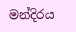මන්දිරය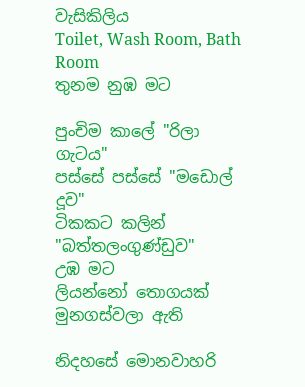වැසිකිලිය
Toilet, Wash Room, Bath Room
තුනම නුඹ මට

පුංචිම කාලේ "රිලා ගැටය"
පස්සේ පස්සේ "මඩොල් දූව"
ටිකකට කලින් "බත්තලංගුණ්ඩුව"
උඹ මට
ලියන්නෝ තොගයක් මුනගස්වලා ඇති

නිදහසේ මොනවාහරි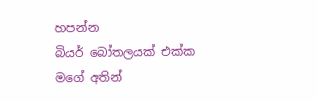හපන්න
බියර් බෝතලයක් එක්ක
මගේ අතින්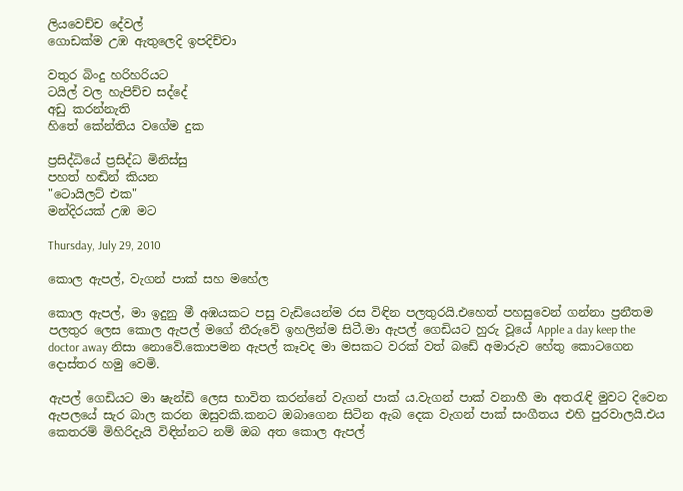ලියවෙච්ච දේවල්
ගොඩක්ම උඹ ඇතුලෙදි ඉපදිච්චා

වතුර බිංදු හරිහරියට
ටයිල් වල හැපිච්ච සද්දේ
අඩු කරන්නැති
හිතේ කේන්තිය වගේම දුක

ප්‍රසිද්ධියේ ප්‍රසිද්ධ මිනිස්සු
පහත් හඬින් කියන
"ටොයිලට් එක"
මන්දිරයක් උඹ මට

Thursday, July 29, 2010

කොල ඇපල්, වැගන් පාක් සහ මහේල

කොල ඇපල්, මා ඉදුනු මී අඹයකට පසු වැඩියෙන්ම රස විඳින පලතුරයි.එහෙත් පහසුවෙන් ගන්නා ප්‍රනීතම පලතුර ලෙස කොල ඇපල් මගේ තීරුවේ ඉහලින්ම සිටී.මා ඇපල් ගෙඩියට හුරු වූයේ Apple a day keep the doctor away නිසා නොවේ.කොපමන ඇපල් කෑවද මා මසකට වරක් වත් බඩේ අමාරුව හේතු කොටගෙන දොස්තර හමු වෙමි.

ඇපල් ගෙඩියට මා ෂැන්ඩි ලෙස භාවිත කරන්නේ වැගන් පාක් ය.වැගන් පාක් වනාහී මා අතරැඳි මුවට දිවෙන ඇපලයේ සැර බාල කරන ඔසුවකි.කනට ඔබාගෙන සිටින ඇබ දෙක වැගන් පාක් සංගීතය එහි පුරවාලයි.එය කෙතරම් මිහිරිදැයි විඳින්නට නම් ඔබ අත කොල ඇපල්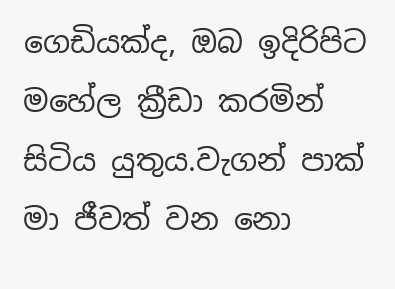ගෙඩියක්ද, ඔබ ඉදිරිපිට මහේල ක්‍රීඩා කරමින් සිටිය යුතුය.වැගන් පාක් මා ජීවත් වන නො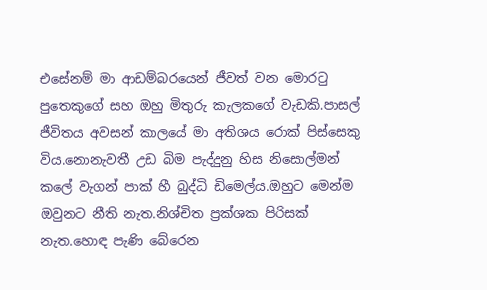එසේනම් මා ආඩම්බරයෙන් ජීවත් වන මොරටු පුතෙකුගේ සහ ඔහු මිතුරු කැලකගේ වැඩකි.පාසල් ජීවිතය අවසන් කාලයේ මා අතිශය රොක් පිස්සෙකු විය.නොනැවතී උඩ බිම පැද්දුනු හිස නිසොල්මන් කලේ වැගන් පාක් හී බුද්ධි ඩිමෙල්ය.ඔහුට මෙන්ම ඔවුනට නීති නැත.නිශ්චිත ප්‍රක්ශක පිරිසක් නැත.හොඳ පැණි බේරෙන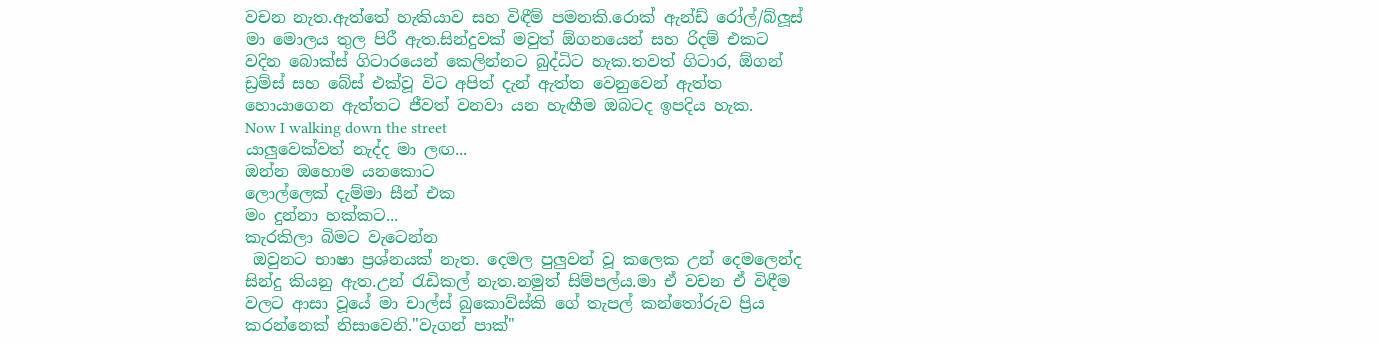වචන නැත.ඇත්තේ හැකියාව සහ විඳීම් පමනකි.රොක් ඇන්ඩ් රෝල්/බ්ලූස් මා මොලය තුල පිරී ඇත.සින්දුවක් මවුත් ඕගනයෙන් සහ රිදම් එකට වදින බොක්ස් ගිටාරයෙන් කෙලින්නට බුද්ධිට හැක.තවත් ගිටාර, ඕගන් ඩ්‍රම්ස් සහ බේස් එක්වූ විට අපිත් දැන් ඇත්ත වෙනුවෙන් ඇත්ත හොයාගෙන ඇත්තට ජීවත් වනවා යන හැඟීම ඔබටද ඉපදිය හැක.
Now I walking down the street
යාලුවෙක්වත් නැද්ද මා ලඟ...
ඔන්න ඔහොම යනකොට
ලොල්ලෙක් දැම්මා සීන් එක
මං දුන්නා හක්කට...
කැරකිලා බිමට වැටෙන්න
 ඔවුනට භාෂා ප්‍රශ්නයක් නැත. දෙමල පුලුවන් වූ කලෙක උන් දෙමලෙන්ද සින්දු කියනු ඇත.උන් රැඩිකල් නැත.නමුත් සිම්පල්ය.මා ඒ වචන ඒ විඳීම වලට ආසා වූයේ මා චාල්ස් බුකොව්ස්කි ගේ තැපල් කන්තෝරුව ප්‍රිය කරන්නෙක් නිසාවෙනි."වැගන් පාක්"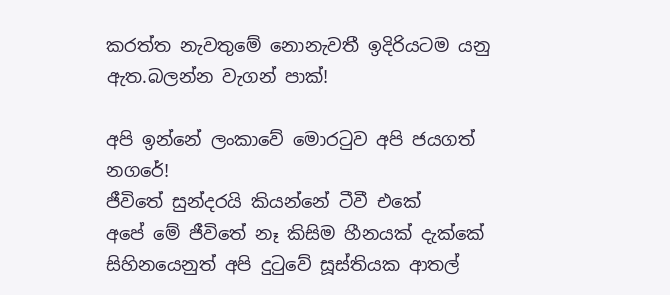කරත්ත නැවතුමේ නොනැවතී ඉදිරියටම යනු ඇත.බලන්න වැගන් පාක්!

අපි ඉන්නේ ලංකාවේ මොරටුව අපි ජයගත් නගරේ!
ජීවිතේ සුන්දරයි කියන්නේ ටීවී එකේ
අපේ මේ ජීවිතේ නෑ කිසිම හීනයක් දැක්කේ
සිහිනයෙනුත් අපි දුටුවේ සූස්තියක ආතල්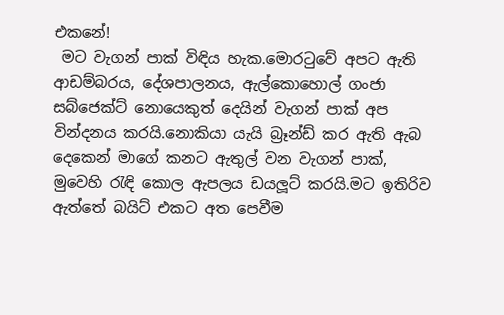එකනේ!
 මට වැගන් පාක් විඳිය හැක.මොරටුවේ අපට ඇති ආඩම්බරය, දේශපාලනය, ඇල්කොහොල් ගංජා සබ්ජෙක්ට් නොයෙකුත් දෙයින් වැගන් පාක් අප වින්දනය කරයි.නොකියා යැයි බ්‍රෑන්ඩ් කර ඇති ඇබ දෙකෙන් මාගේ කනට ඇතුල් වන වැගන් පාක්, මුවෙහි රැඳි කොල ඇපලය ඩයලූට් කරයි.මට ඉතිරිව ඇත්තේ බයිට් එකට අත පෙවීම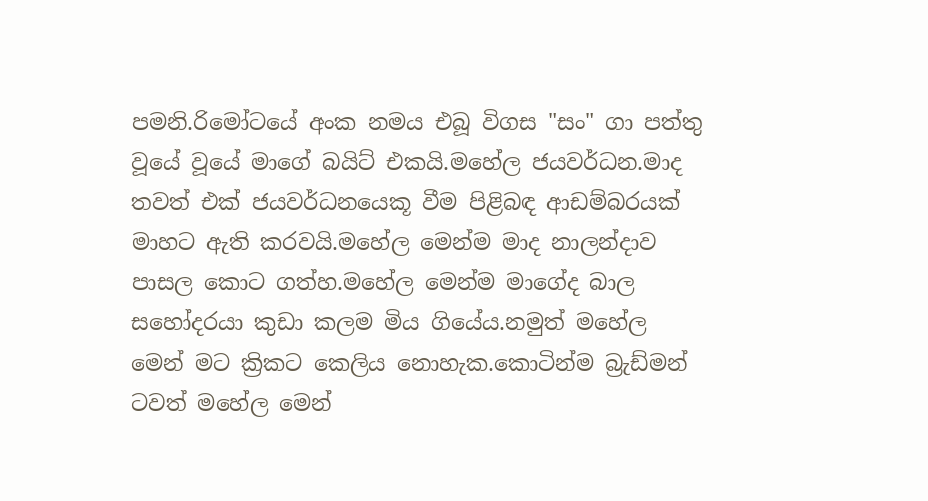පමනි.රිමෝටයේ අංක නමය එබූ විගස "සං" ගා පත්තු වූයේ වූයේ මාගේ බයිට් එකයි.මහේල ජයවර්ධන.මාද තවත් එක් ජයවර්ධනයෙකූ වීම පිළිබඳ ආඩම්බරයක් මාහට ඇති කරවයි.මහේල මෙන්ම මාද නාලන්දාව පාසල කොට ගත්හ.මහේල මෙන්ම මාගේද බාල සහෝදරයා කුඩා කලම මිය ගියේය.නමුත් මහේල මෙන් මට ක්‍රිකට කෙලිය නොහැක.කොටින්ම බ්‍රැඩ්මන් ටවත් මහේල මෙන්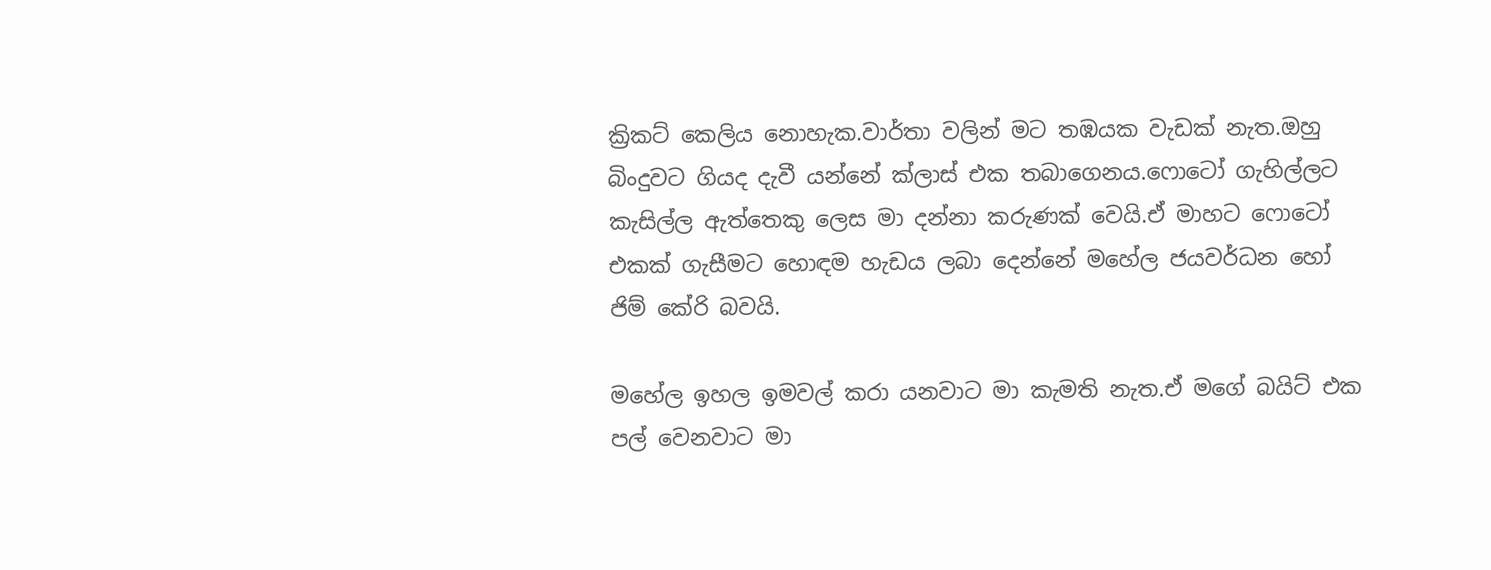ක්‍රිකට් කෙලිය නොහැක.වාර්තා වලින් මට තඹයක වැඩක් නැත.ඔහු බිංදුවට ගියද දැවී යන්නේ ක්ලාස් එක තබාගෙනය.ෆොටෝ ගැහිල්ලට කැසිල්ල ඇත්තෙකු ලෙස මා දන්නා කරුණක් වෙයි.ඒ මාහට ෆොටෝ එකක් ගැසීමට හොඳම හැඩය ලබා දෙන්නේ මහේල ජයවර්ධන හෝ ජිම් කේරි බවයි.

මහේල ඉහල ඉමවල් කරා යනවාට මා කැමති නැත.ඒ මගේ බයිට් එක පල් වෙනවාට මා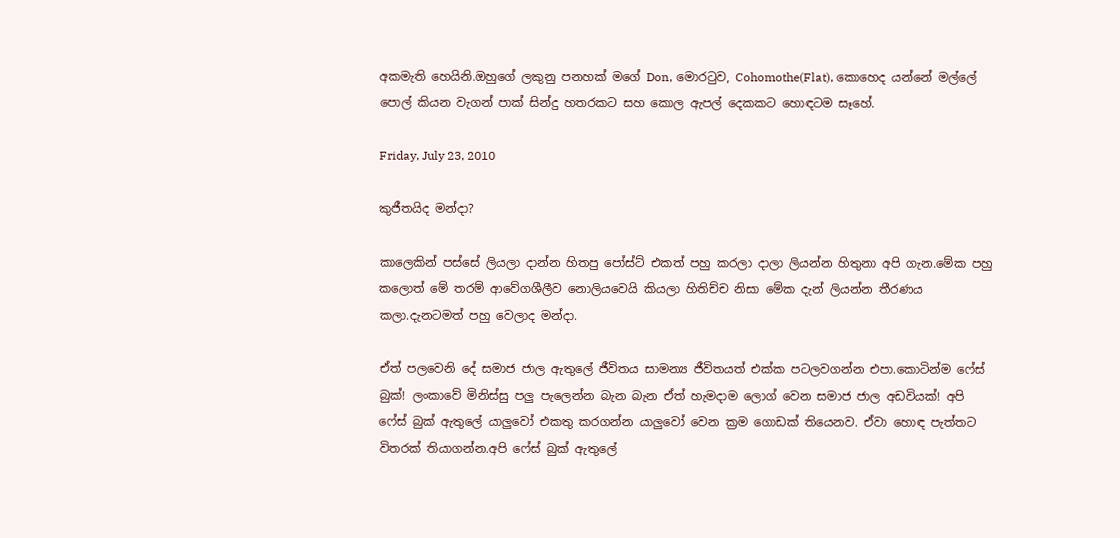අකමැති හෙයිනි.ඔහුගේ ලකුනු පනහක් මගේ Don, මොරටුව, Cohomothe(Flat), කොහෙද යන්නේ මල්ලේ පොල් කියන වැගන් පාක් සින්දු හතරකට සහ කොල ඇපල් දෙකකට හොඳටම සෑහේ.

Friday, July 23, 2010

කුජීතයිද මන්දා?

කාලෙකින් පස්සේ ලියලා දාන්න හිතපු පෝස්ට් එකත් පහු කරලා දාලා ලියන්න හිතුනා අපි ගැන.මේක පහු කලොත් මේ තරම් ආවේගශීලීව නොලියවෙයි කියලා හිතිච්ච නිසා මේක දැන් ලියන්න තීරණය කලා.දැනටමත් පහු වෙලාද මන්දා.

ඒත් පලවෙනි දේ සමාජ ජාල ඇතුලේ ජීවිතය සාමන්‍ය ජීවිතයත් එක්ක පටලවගන්න එපා.කොටින්ම ෆේස් බුක්! ලංකාවේ මිනිස්සු පලු පැලෙන්න බැන බැන ඒත් හැමදාම ලොග් වෙන සමාජ ජාල අඩවියක්! අපි ෆේස් බුක් ඇතුලේ යාලුවෝ එකතු කරගන්න යාලුවෝ වෙන ක්‍රම ගොඩක් තියෙනව. ඒවා හොඳ පැත්තට විතරක් තියාගන්න.අපි ෆේස් බුක් ඇතුලේ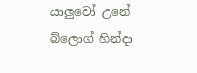යාලුවෝ උනේ බ්ලොග් හින්දා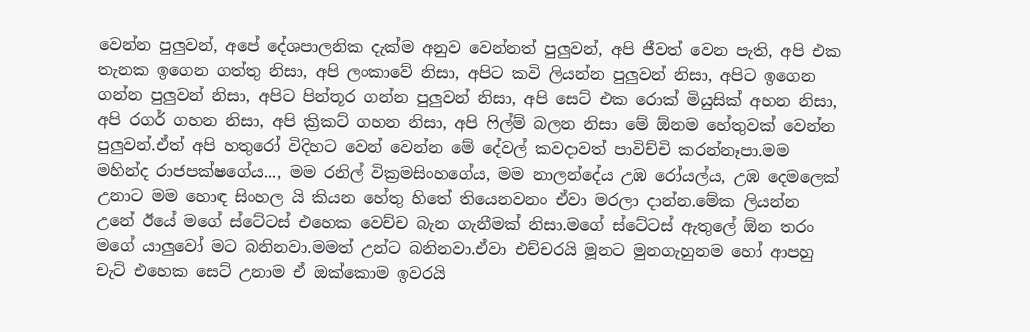වෙන්න පුලුවන්, අපේ දේශපාලනික දැක්ම අනුව වෙන්නත් පුලුවන්, අපි ජීවත් වෙන පැති, අපි එක තැනක ඉගෙන ගත්තු නිසා, අපි ලංකාවේ නිසා, අපිට කවි ලියන්න පුලුවන් නිසා, අපිට ඉගෙන ගන්න පුලුවන් නිසා, අපිට පින්තූර ගන්න පුලුවන් නිසා, අපි සෙට් එක රොක් මියුසික් අහන නිසා, අපි රගර් ගහන නිසා, අපි ක්‍රිකට් ගහන නිසා, අපි ෆිල්ම් බලන නිසා මේ ඕනම හේතුවක් වෙන්න පුලුවන්.ඒත් අපි හතුරෝ විදිහට වෙන් වෙන්න මේ දේවල් කවදාවත් පාවිච්චි කරන්නෑපා.මම මහින්ද රාජපක්ෂගේය..., මම රනිල් වික්‍රමසිංහගේය, මම නාලන්දේය උඹ රෝයල්ය, උඹ දෙමලෙක් උනාට මම හොඳ සිංහල යි කියන හේතු හිතේ තියෙනවනං ඒවා මරලා දාන්න.මේක ලියන්න උනේ ඊයේ මගේ ස්ටේටස් එහෙක වෙච්ච බැන ගැනීමක් නිසා.මගේ ස්ටේටස් ඇතුලේ ඕන තරං මගේ යාලුවෝ මට බනිනවා.මමත් උන්ට බනිනවා.ඒවා එච්චරයි මූනට මුනගැහුනම හෝ ආපහු චැට් එහෙක සෙට් උනාම ඒ ඔක්කොම ඉවරයි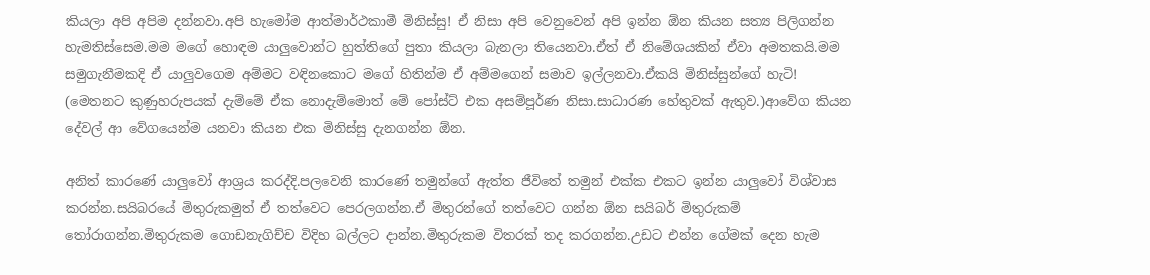කියලා අපි අපිම දන්නවා.අපි හැමෝම ආත්මාර්ථකාමී මිනිස්සු! ඒ නිසා අපි වෙනුවෙන් අපි ඉන්න ඕන කියන සත්‍ය පිලිගන්න හැමතිස්සෙම.මම මගේ හොඳම යාලුවොන්ට හුත්තිගේ පුතා කියලා බැනලා තියෙනවා.ඒත් ඒ නිමේශයකින් ඒවා අමතකයි.මම සමුගැනීමකදි ඒ යාලුවගෙම අම්මට වඳිනකොට මගේ හිතින්ම ඒ අම්මගෙන් සමාව ඉල්ලනවා.ඒකයි මිනිස්සුන්ගේ හැටි! (මෙතනට කුණුහරුපයක් දැම්මේ ඒක නොදැම්මොත් මේ පෝස්ට් එක අසම්පූර්ණ නිසා.සාධාරණ හේතුවක් ඇතුව.)ආවේග කියන දේවල් ආ වේගයෙන්ම යනවා කියන එක මිනිස්සු දැනගන්න ඕන.

අනිත් කාරණේ යාලුවෝ ආශ්‍රය කරද්දි.පලවෙනි කාරණේ තමුන්ගේ ඇත්ත ජීවිතේ තමුන් එක්ක එකට ඉන්න යාලුවෝ විශ්වාස කරන්න.සයිබරයේ මිතුරුකමුත් ඒ තත්වෙට පෙරලගන්න.ඒ මිතුරන්ගේ තත්වෙට ගන්න ඕන සයිබර් මිතුරුකම් තෝරාගන්න.මිතුරුකම ගොඩනැගිච්ච විදිහ බල්ලට දාන්න.මිතුරුකම විතරක් තද කරගන්න.උඩට එන්න ගේමක් දෙන හැම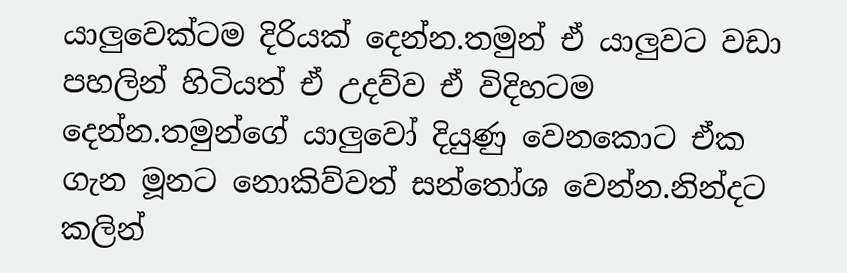යාලුවෙක්ටම දිරියක් දෙන්න.තමුන් ඒ යාලුවට වඩා පහලින් හිටියත් ඒ උදව්ව ඒ විදිහටම දෙන්න.තමුන්ගේ යාලුවෝ දියුණු වෙනකොට ඒක ගැන මූනට නොකිව්වත් සන්තෝශ වෙන්න.නින්දට කලින්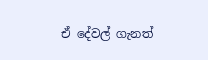ඒ දේවල් ගැනත්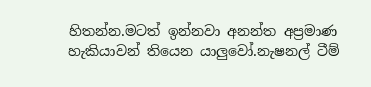හිතන්න.මටත් ඉන්නවා අනන්ත අප්‍රමාණ හැකියාවන් තියෙන යාලුවෝ.නැෂනල් ටීම්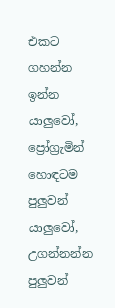එකට ගහන්න ඉන්න යාලුවෝ, ප්‍රෝග්‍රැමින් හොඳටම පුලුවන් යාලුවෝ, උගන්නන්න පුලුවන්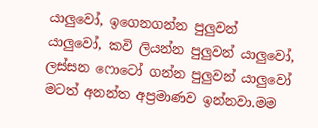යාලුවෝ, ඉගෙනගන්න පුලුවන් යාලුවෝ, කවි ලියන්න පුලුවන් යාලුවෝ, ලස්සන ෆොටෝ ගන්න පුලුවන් යාලුවෝ මටත් අනන්ත අප්‍රමාණව ඉන්නවා.මම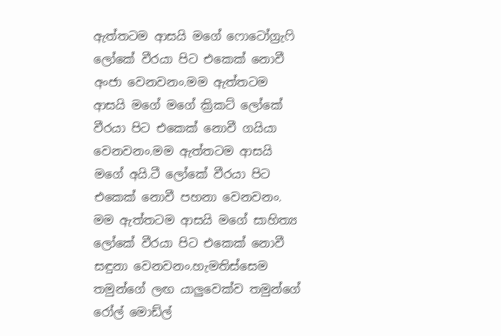ඇත්තටම ආසයි මගේ ෆොටෝග්‍රැෆි ලෝකේ වීරයා පිට එකෙක් නොවී අංජා වෙනවනං.මම ඇත්තටම ආසයි මගේ මගේ ක්‍රිකට් ලෝකේ වීරයා පිට එකෙක් නොවී ගයියා වෙනවනං.මම ඇත්තටම ආසයි මගේ අයි.ටී ලෝකේ වීරයා පිට එකෙක් නොවී පහනා වෙනවනං. මම ඇත්තටම ආසයි මගේ සාහිත්‍ය ලෝකේ වීරයා පිට එකෙක් නොවී සඳුනා වෙනවනං.හැමතිස්සෙම තමුන්ගේ ලඟ යාලුවෙක්ව තමුන්ගේ රෝල් මොඩ්ල්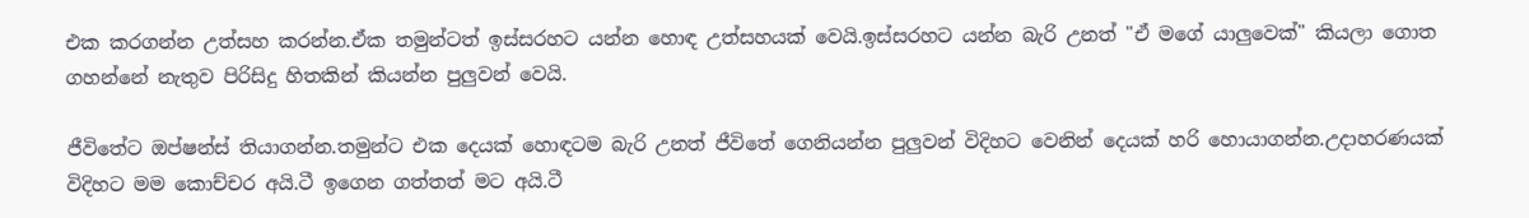එක කරගන්න උත්සහ කරන්න.ඒක තමුන්ටත් ඉස්සරහට යන්න හොඳ උත්සහයක් වෙයි.ඉස්සරහට යන්න බැරි උනත් "ඒ මගේ යාලුවෙක්" කියලා ගොත ගහන්නේ නැතුව පිරිසිදු හිතකින් කියන්න පුලුවන් වෙයි.

ජීවිතේට ඔප්ෂන්ස් තියාගන්න.තමුන්ට එක දෙයක් හොඳටම බැරි උනත් ජීවිතේ ගෙනියන්න පුලුවන් විදිහට වෙනින් දෙයක් හරි හොයාගන්න.උදාහරණයක් විදිහට මම කොච්චර අයි.ටී ඉගෙන ගත්තත් මට අයි.ටී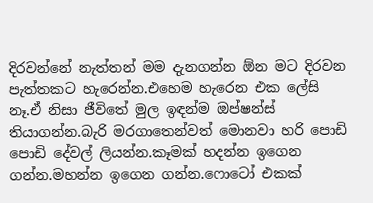දිරවන්නේ නැත්තන් මම දැනගන්න ඕන මට දිරවන පැත්තකට හැරෙන්න.එහෙම හැරෙන එක ලේසි නෑ.ඒ නිසා ජීවිතේ මුල ඉඳන්ම ඔප්ෂන්ස් තියාගන්න.බැරි මරගාතෙන්වත් මොනවා හරි පොඩි පොඩි දේවල් ලියන්න.කෑමක් හදන්න ඉගෙන ගන්න.මහන්න ඉගෙන ගන්න.ෆොටෝ එකක්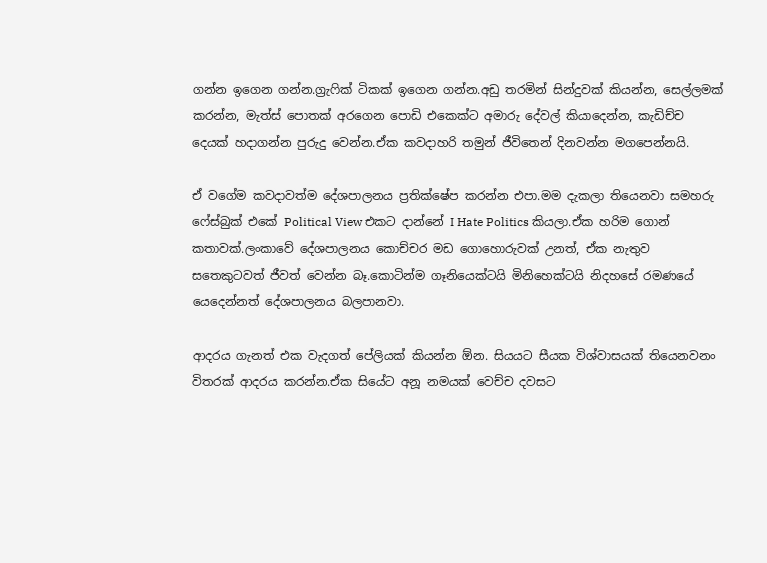ගන්න ඉගෙන ගන්න.ග්‍රැෆික් ටිකක් ඉගෙන ගන්න.අඩු තරමින් සින්දුවක් කියන්න, සෙල්ලමක් කරන්න, මැත්ස් පොතක් අරගෙන පොඩි එකෙක්ට අමාරු දේවල් කියාදෙන්න, කැඩිච්ච දෙයක් හදාගන්න පුරුදු වෙන්න.ඒක කවදාහරි තමුන් ජීවිතෙන් දිනවන්න මගපෙන්නයි.

ඒ වගේම කවදාවත්ම දේශපාලනය ප්‍රතික්ෂේප කරන්න එපා.මම දැකලා තියෙනවා සමහරු ෆේස්බුක් එකේ Political View එකට දාන්නේ I Hate Politics කියලා.ඒක හරිම ගොන් කතාවක්.ලංකාවේ දේශපාලනය කොච්චර මඩ ගොහොරුවක් උනත්, ඒක නැතුව සතෙකුටවත් ජීවත් වෙන්න බෑ.කොටින්ම ගෑනියෙක්ටයි මිනිහෙක්ටයි නිදහසේ රමණයේ යෙදෙන්නත් දේශපාලනය බලපානවා.

ආදරය ගැනත් එක වැදගත් පේලියක් කියන්න ඕන. සියයට සීයක විශ්වාසයක් තියෙනවනං විතරක් ආදරය කරන්න.ඒක සියේට අනූ නමයක් වෙච්ච දවසට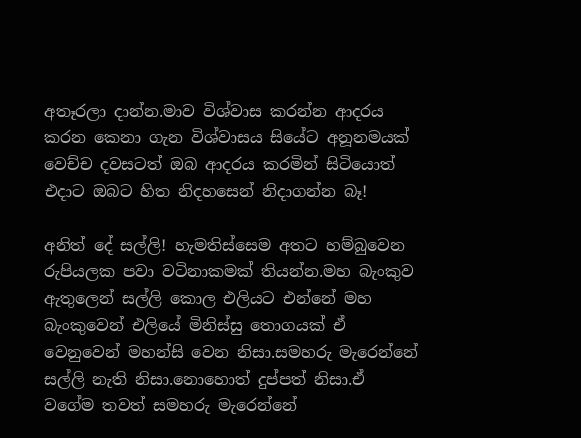අතෑරලා දාන්න.මාව විශ්වාස කරන්න ආදරය කරන කෙනා ගැන විශ්වාසය සියේට අනූනමයක් වෙච්ච දවසටත් ඔබ ආදරය කරමින් සිටියොත් එදාට ඔබට හිත නිදහසෙන් නිදාගන්න බෑ!

අනිත් දේ සල්ලි! හැමතිස්සෙම අතට හම්බුවෙන රුපියලක පවා වටිනාකමක් තියන්න.මහ බැංකුව ඇතුලෙන් සල්ලි කොල එලියට එන්නේ මහ බැංකුවෙන් එලියේ මිනිස්සු තොගයක් ඒ වෙනුවෙන් මහන්සි වෙන නිසා.සමහරු මැරෙන්නේ සල්ලි නැති නිසා.නොහොත් දුප්පත් නිසා.ඒ වගේම තවත් සමහරු මැරෙන්නේ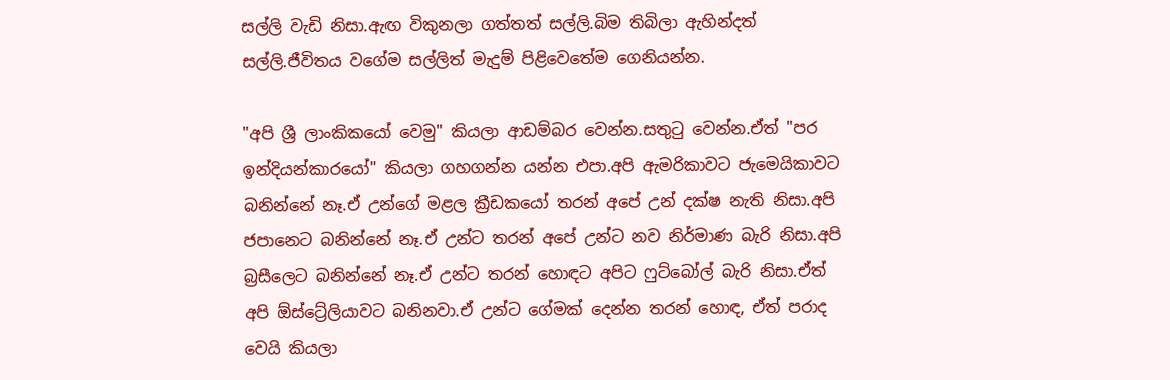සල්ලි වැඩි නිසා.ඇඟ විකුනලා ගත්තත් සල්ලි.බිම තිබිලා ඇහින්දත් සල්ලි.ජීවිතය වගේම සල්ලිත් මැදුම් පිළිවෙතේම ගෙනියන්න.

"අපි ශ්‍රී ලාංකිකයෝ වෙමු" කියලා ආඩම්බර වෙන්න.සතුටු වෙන්න.ඒත් "පර ඉන්දියන්කාරයෝ" කියලා ගහගන්න යන්න එපා.අපි ඇමරිකාවට ජැමෙයිකාවට බනින්නේ නෑ.ඒ උන්ගේ මළල ක්‍රීඩකයෝ තරන් අපේ උන් දක්ෂ නැති නිසා.අපි ජපානෙට බනින්නේ නෑ.ඒ උන්ට තරන් අපේ උන්ට නව නිර්මාණ බැරි නිසා.අපි බ්‍රසීලෙට බනින්නේ නෑ.ඒ උන්ට තරන් හොඳට අපිට ෆුට්බෝල් බැරි නිසා.ඒත් අපි ඕස්ට්‍රේලියාවට බනිනවා.ඒ උන්ට ගේමක් දෙන්න තරන් හොඳ, ඒත් පරාද වෙයි කියලා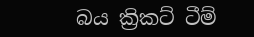බය ක්‍රිකට් ටීම්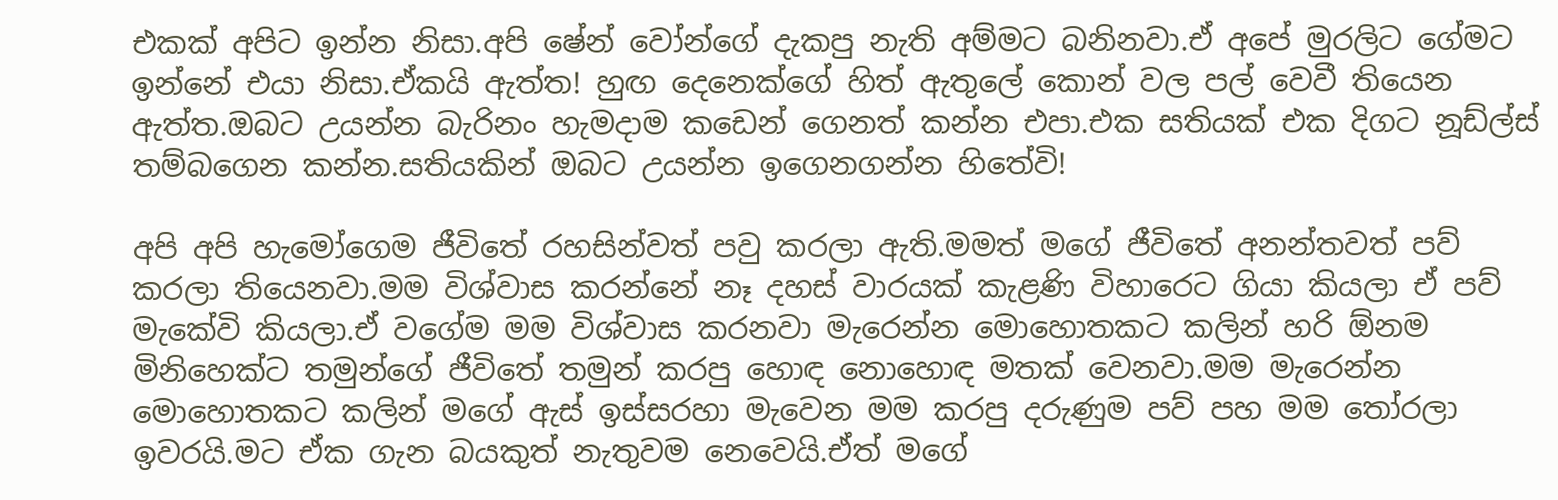එකක් අපිට ඉන්න නිසා.අපි ෂේන් වෝන්ගේ දැකපු නැති අම්මට බනිනවා.ඒ අපේ මුරලිට ගේමට ඉන්නේ එයා නිසා.ඒකයි ඇත්ත! හුඟ දෙනෙක්ගේ හිත් ඇතුලේ කොන් වල පල් වෙවී තියෙන ඇත්ත.ඔබට උයන්න බැරිනං හැමදාම කඩෙන් ගෙනත් කන්න එපා.එක සතියක් එක දිගට නූඩ්ල්ස් තම්බගෙන කන්න.සතියකින් ඔබට උයන්න ඉගෙනගන්න හිතේවි!

අපි අපි හැමෝගෙම ජීවිතේ රහසින්වත් පවු කරලා ඇති.මමත් මගේ ජීවිතේ අනන්තවත් පව් කරලා තියෙනවා.මම විශ්වාස කරන්නේ නෑ දහස් වාරයක් කැළණි විහාරෙට ගියා කියලා ඒ පව් මැකේවි කියලා.ඒ වගේම මම විශ්වාස කරනවා මැරෙන්න මොහොතකට කලින් හරි ඕනම මිනිහෙක්ට තමුන්ගේ ජීවිතේ තමුන් කරපු හොඳ නොහොඳ මතක් වෙනවා.මම මැරෙන්න මොහොතකට කලින් මගේ ඇස් ඉස්සරහා මැවෙන මම කරපු දරුණුම පව් පහ මම තෝරලා ඉවරයි.මට ඒක ගැන බයකුත් නැතුවම නෙවෙයි.ඒත් මගේ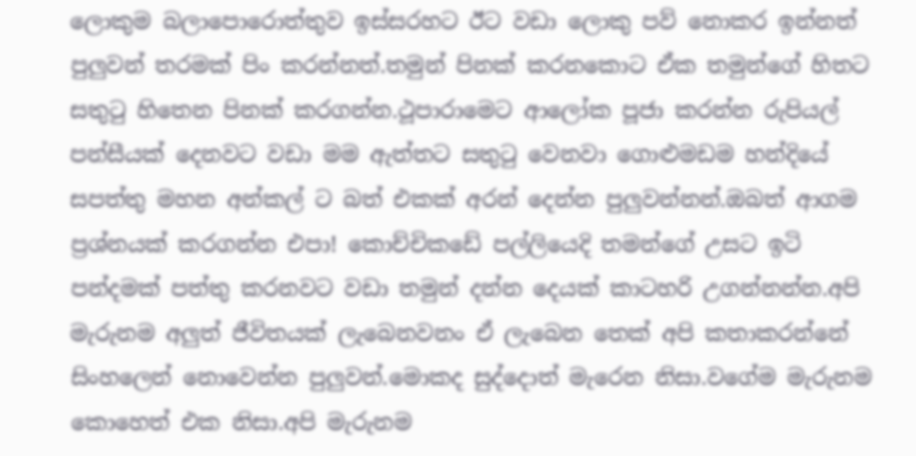ලොකුම බලාපොරොත්තුව ඉස්සරහට ඊට වඩා ලොකු පව් නොකර ඉන්නත් පුලුවන් තරමක් පිං කරන්නත්.තමුන් පිනක් කරනකොට ඒක තමුන්ගේ හිතට සතුටු හිතෙන පිනක් කරගන්න.ථූපාරාමෙට ආලෝක පූජා කරන්න රුපියල් පන්සීයක් දෙනවට වඩා මම ඇත්තට සතුටු වෙනවා ගොළුමඩම හන්දියේ සපත්තු මහන අන්කල් ට බත් එකක් අරන් දෙන්න පුලුවන්නන්.ඔබත් ආගම ප්‍රශ්නයක් කරගන්න එපා! කොච්චිකඩේ පල්ලියෙදි තමන්ගේ උසට ඉටි පන්දමක් පත්තු කරනවට වඩා තමුන් දන්න දෙයක් කාටහරි උගන්නන්න.අපි මැරුනම අලුත් ජීවිතයක් ලැබෙනවනං ඒ ලැබෙන තෙක් අපි කතාකරන්නේ සිංහලෙන් නොවෙන්න පුලුවන්.මොකද සුද්දොත් මැරෙන නිසා.වගේම මැරුනම කොහෙත් එක නිසා.අපි මැරුනම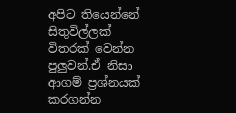අපිට තියෙන්නේ සිතුවිල්ලක් විතරක් වෙන්න පුලුවන්.ඒ නිසා ආගම් ප්‍රශ්නයක් කරගන්න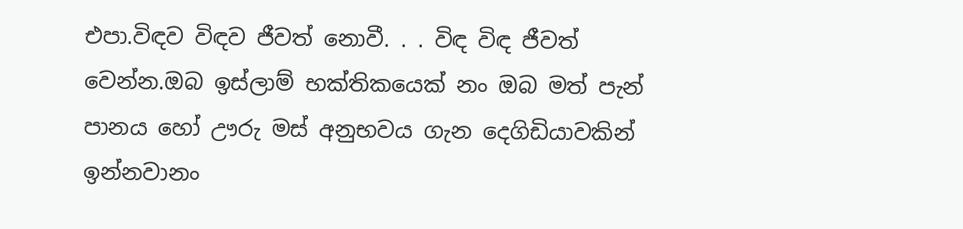එපා.විඳව විඳව ජීවත් නොවී. . . විඳ විඳ ජීවත් වෙන්න.ඔබ ඉස්ලාම් භක්තිකයෙක් නං ඔබ මත් පැන් පානය හෝ ඌරු මස් අනුභවය ගැන දෙගිඩියාවකින් ඉන්නවානං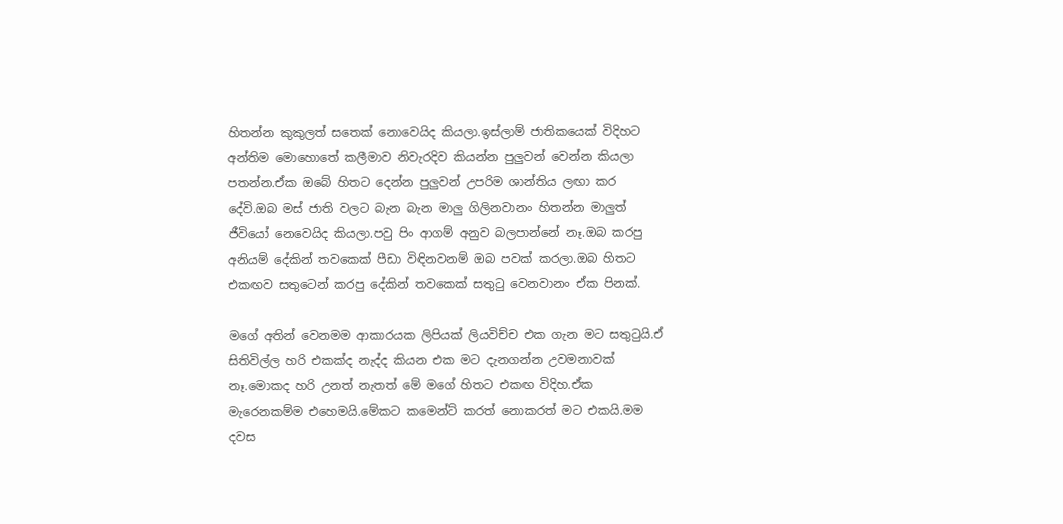හිතන්න කුකුලත් සතෙක් නොවෙයිද කියලා.ඉස්ලාම් ජාතිකයෙක් විදිහට අන්තිම මොහොතේ කලීමාව නිවැරදිව කියන්න පුලුවන් වෙන්න කියලා පතන්න.ඒක ඔබේ හිතට දෙන්න පුලුවන් උපරිම ශාන්තිය ලඟා කර දේවි.ඔබ මස් ජාති වලට බැන බැන මාලු ගිලිනවානං හිතන්න මාලුත් ජීවියෝ නෙවෙයිද කියලා.පවු පිං ආගම් අනුව බලපාන්නේ නෑ.ඔබ කරපු අනියම් දේකින් තවකෙක් පීඩා විඳිනවනම් ඔබ පවක් කරලා.ඔබ හිතට එකඟව සතුටෙන් කරපු දේකින් තවකෙක් සතුටු වෙනවානං ඒක පිනක්.

මගේ අතින් වෙනමම ආකාරයක ලිපියක් ලියවිච්ච එක ගැන මට සතුටුයි.ඒ සිතිවිල්ල හරි එකක්ද නැද්ද කියන එක මට දැනගන්න උවමනාවක් නෑ.මොකද හරි උනත් නැතත් මේ මගේ හිතට එකඟ විදිහ.ඒක මැරෙනකම්ම එහෙමයි.මේකට කමෙන්ට් කරත් නොකරත් මට එකයි.මම දවස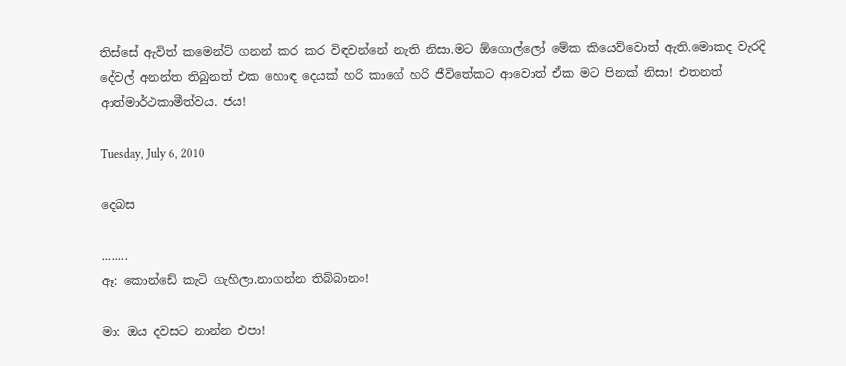තිස්සේ ඇවිත් කමෙන්ට් ගනන් කර කර විඳවන්නේ නැති නිසා.මට ඕගොල්ලෝ මේක කියෙව්වොත් ඇති.මොකද වැරදි දේවල් අනන්ත තිබුනත් එක හොඳ දෙයක් හරි කාගේ හරි ජීවිතේකට ආවොත් ඒක මට පිනක් නිසා! එතනත් ආත්මාර්ථකාමීත්වය. ජය!

Tuesday, July 6, 2010

දෙබස

........
ඈ: කොන්ඩේ කැටි ගැහිලා.නාගන්න තිබ්බානං!

මා: ඔය දවසට නාන්න එපා!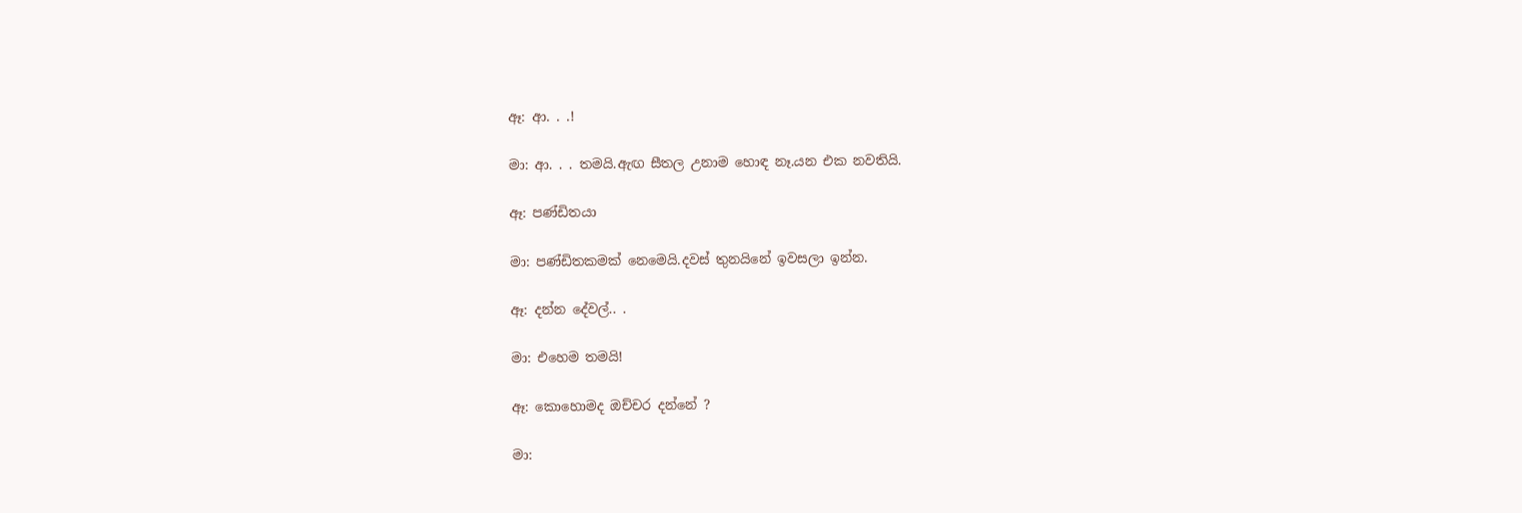ඈ: ආ. . .!

මා: ආ. . . තමයි.ඇඟ සීතල උනාම හොඳ නෑ.යන එක නවතියි.

ඈ: පණ්ඩිතයා

මා: පණ්ඩිතකමක් නෙමෙයි.දවස් තුනයිනේ ඉවසලා ඉන්න.

ඈ: දන්න දේවල්.. .

මා: එහෙම තමයි!

ඈ: කොහොමද ඔච්චර දන්නේ ?

මා: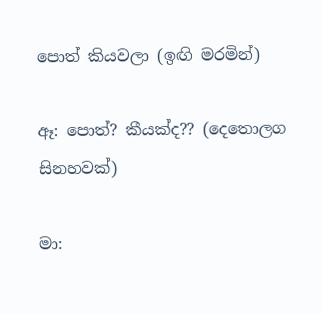පොත් කියවලා (ඉඟි මරමින්)

ඈ: පොත්? කීයක්ද?? (දෙතොලග සිනහවක්)

මා: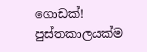ගොඩක්! පුස්තකාලයක්ම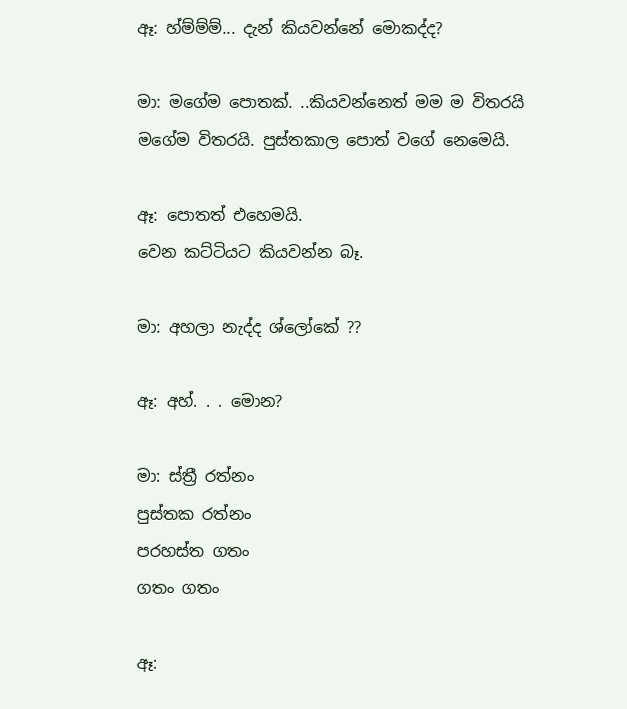ඈ: හ්ම්ම්ම්... දැන් කියවන්නේ මොකද්ද?

මා: මගේම පොතක්. ..කියවන්නෙත් මම ම විතරයි
මගේම විතරයි. පුස්තකාල පොත් වගේ නෙමෙයි.

ඈ: පොතත් එහෙමයි.
වෙන කට්ටියට කියවන්න බෑ.

මා: අහලා නැද්ද ශ්ලෝකේ ??

ඈ: අහ්. . . මොන?

මා: ස්ත්‍රී රත්නං
පුස්තක රත්නං
පරහස්ත ගතං
ගතං ගතං

ඈ: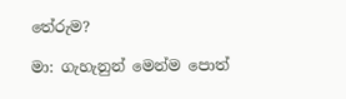තේරුම?

මා: ගැහැනුන් මෙන්ම පොත්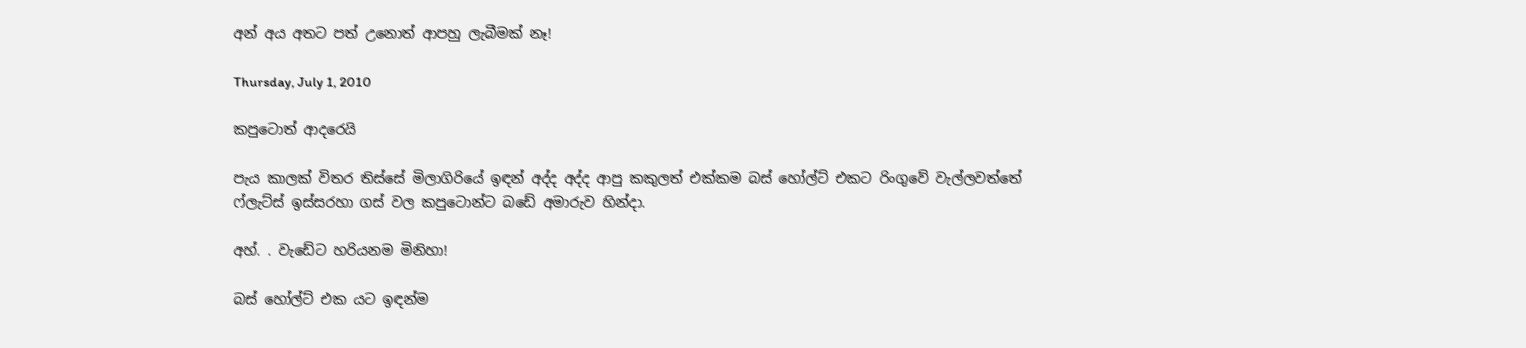අන් අය අතට පත් උනොත් ආපහු ලැබීමක් නෑ!

Thursday, July 1, 2010

කපුටොත් ආදරෙයි

පැය කාලක් විතර තිස්සේ මිලාගිරියේ ඉඳන් අද්ද අද්ද ආපු කකුලත් එක්කම බස් හෝල්ට් එකට රිංගුවේ වැල්ලවත්තේ ෆ්ලැට්ස් ඉස්සරහා ගස් වල කපුටොන්ට බඩේ අමාරුව හින්දා.

අහ්. . වැඩේට හරියනම මිනිහා!

බස් හෝල්ට් එක යට ඉඳන්ම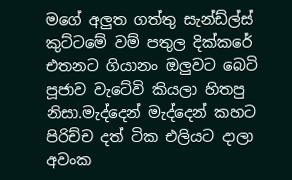මගේ අලුත ගත්තු සැන්ඩ්ල්ස් කුට්ටමේ වම් පතුල දික්කරේ එතනට ගියානං ඔලුවට බෙටි පූජාව වැටේවි කියලා හිතපු නිසා.මැද්දෙන් මැද්දෙන් කහට පිරිච්ච දත් ටික එලියට දාලා අවංක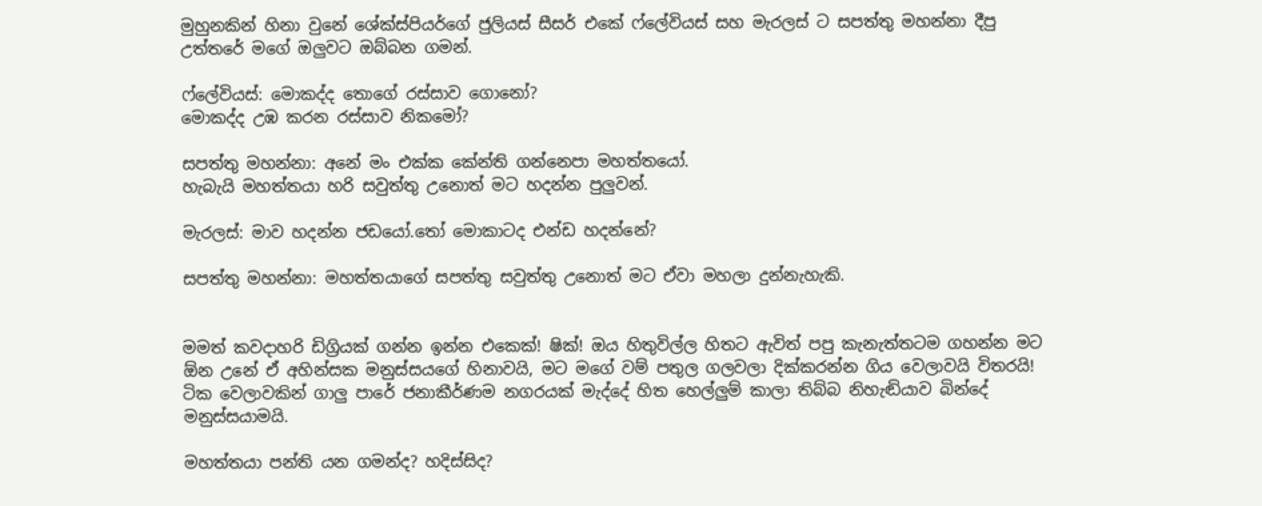මුහුනකින් හිනා වුනේ ශේක්ස්පියර්ගේ ජුලියස් සීසර් එකේ ෆ්ලේවියස් සහ මැරලස් ට සපත්තු මහන්නා දීපු උත්තරේ මගේ ඔලුවට ඔබ්බන ගමන්.

ෆ්ලේවියස්: මොකද්ද තොගේ රස්සාව ගොනෝ?
මොකද්ද උඹ කරන රස්සාව නිකමෝ?

සපත්තු මහන්නා: අනේ මං එක්ක කේන්ති ගන්නෙපා මහත්තයෝ.
හැබැයි මහත්තයා හරි සවුත්තු උනොත් මට හදන්න පුලුවන්.

මැරලස්: මාව හදන්න ජඩයෝ.තෝ මොකාටද එන්ඩ හදන්නේ?

සපත්තු මහන්නා: මහත්තයාගේ සපත්තු සවුත්තු උනොත් මට ඒවා මහලා දුන්නැහැකි.


මමත් කවදාහරි ඩිග්‍රියක් ගන්න ඉන්න එකෙක්! ෂික්! ඔය හිතුවිල්ල හිතට ඇවිත් පපු කැනැත්තටම ගහන්න මට ඕන උනේ ඒ අහින්සක මනුස්සයගේ හිනාවයි, මට මගේ වම් පතුල ගලවලා දික්කරන්න ගිය වෙලාවයි විතරයි!
ටික වෙලාවකින් ගාලු පාරේ ජනාකීර්ණම නගරයක් මැද්දේ හිත හෙල්ලුම් කාලා තිබ්බ නිහැඬියාව බින්දේ මනුස්සයාමයි.

මහත්තයා පන්ති යන ගමන්ද? හදිස්සිද?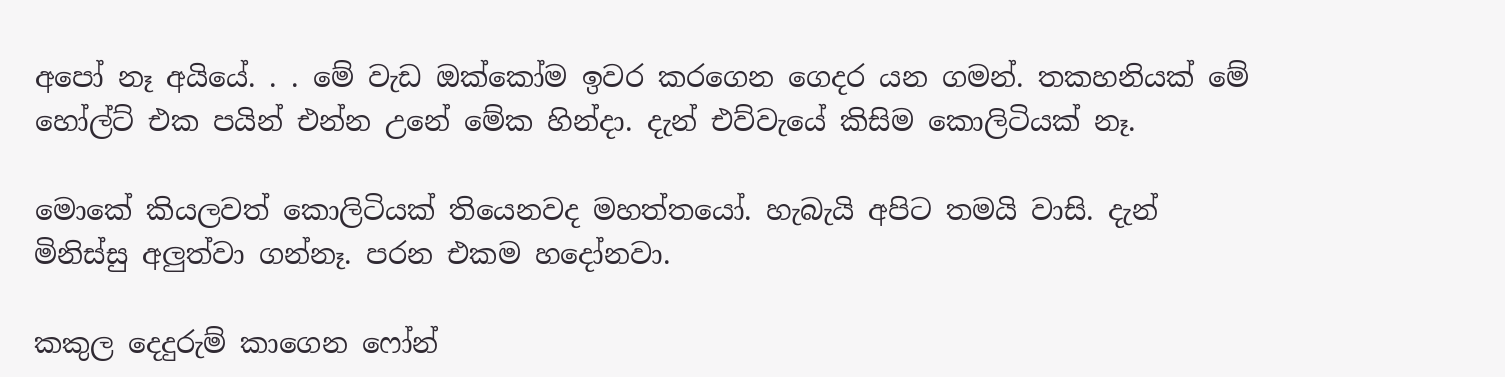අපෝ නෑ අයියේ. . . මේ වැඩ ඔක්කෝම ඉවර කරගෙන ගෙදර යන ගමන්. තකහනියක් මේ හෝල්ට් එක පයින් එන්න උනේ මේක හින්දා. දැන් එව්වැයේ කිසිම කොලිටියක් නෑ.

මොකේ කියලවත් කොලිටියක් තියෙනවද මහත්තයෝ. හැබැයි අපිට තමයි වාසි. දැන් මිනිස්සු අලුත්වා ගන්නෑ. පරන එකම හදෝනවා.

කකුල දෙදුරුම් කාගෙන ෆෝන්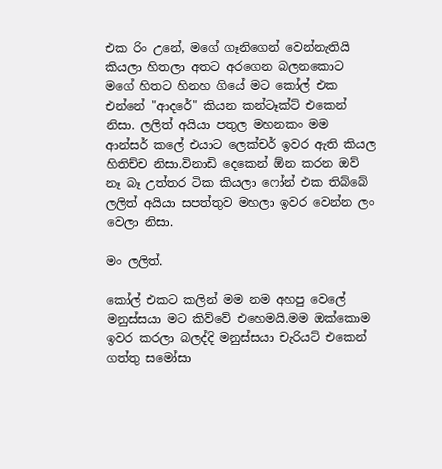එක රිං උනේ, මගේ ගෑනිගෙන් වෙන්නැතියි කියලා හිතලා අතට අරගෙන බලනකොට මගේ හිතට හිනහ ගියේ මට කෝල් එක එන්නේ "ආදරේ" කියන කන්ටෑක්ට් එකෙන් නිසා. ලලිත් අයියා පතුල මහනකං මම ආන්සර් කලේ එයාට ලෙක්චර් ඉවර ඇති කියල හිතිච්ච නිසා.විනාඩි දෙකෙන් ඕන කරන ඔව් නෑ බෑ උත්තර ටික කියලා ෆෝන් එක තිබ්බේ ලලිත් අයියා සපත්තුව මහලා ඉවර වෙන්න ලං වෙලා නිසා.

මං ලලිත්.

කෝල් එකට කලින් මම නම අහපු වෙලේ මනුස්සයා මට කිව්වේ එහෙමයි.මම ඔක්කොම ඉවර කරලා බලද්දි මනුස්සයා චැරියට් එකෙන් ගත්තු සමෝසා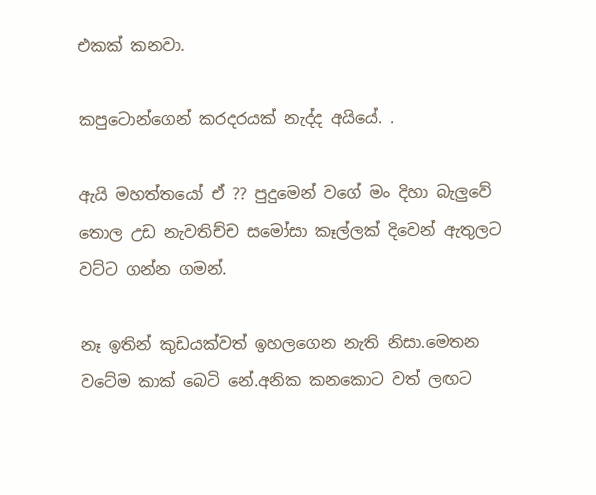එකක් කනවා.

කපුටොන්ගෙන් කරදරයක් නැද්ද අයියේ. .

ඇයි මහත්තයෝ ඒ ?? පුදුමෙන් වගේ මං දිහා බැලුවේ තොල උඩ නැවතිච්ච සමෝසා කෑල්ලක් දිවෙන් ඇතුලට වට්ට ගන්න ගමන්.

නෑ ඉතින් කුඩයක්වත් ඉහලගෙන නැති නිසා.මෙතන වටේම කාක් බෙටි නේ.අනික කනකොට වත් ලඟට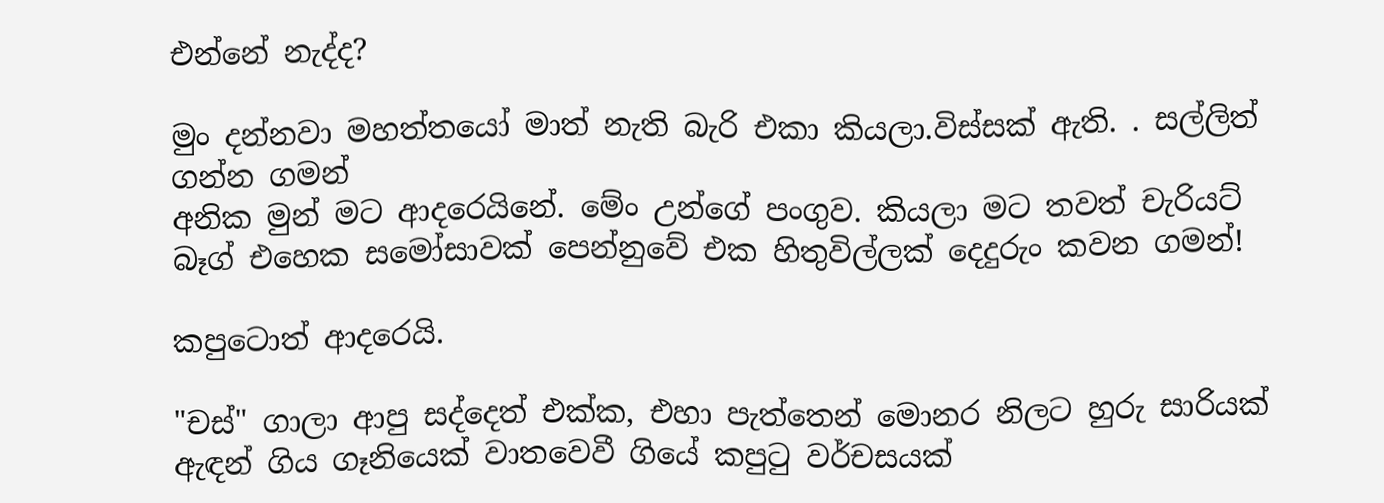එන්නේ නැද්ද?

මුං දන්නවා මහත්තයෝ මාත් නැති බැරි එකා කියලා.විස්සක් ඇති. . සල්ලිත් ගන්න ගමන්
අනික මුන් මට ආදරෙයිනේ. මේං උන්ගේ පංගුව. කියලා මට තවත් චැරියට් බෑග් එහෙක සමෝසාවක් පෙන්නුවේ එක හිතුවිල්ලක් දෙදුරුං කවන ගමන්!

කපුටොත් ආදරෙයි.

"චස්" ගාලා ආපු සද්දෙත් එක්ක, එහා පැත්තෙන් මොනර නිලට හුරු සාරියක් ඇඳන් ගිය ගෑනියෙක් වාතවෙවී ගියේ කපුටු වර්චසයක්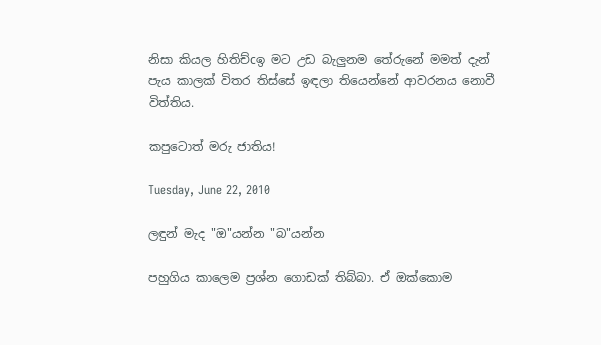නිසා කියල හිතිච්cඉ මට උඩ බැලුනම තේරුනේ මමත් දැන් පැය කාලක් විතර තිස්සේ ඉඳලා තියෙන්නේ ආවරනය නොවී විත්තිය.

කපුටොත් මරු ජාතිය!

Tuesday, June 22, 2010

ලඳුන් මැද "ඔ"යන්න "බ"යන්න

පහුගිය කාලෙම ප්‍රශ්න ගොඩක් තිබ්බා. ඒ ඔක්කොම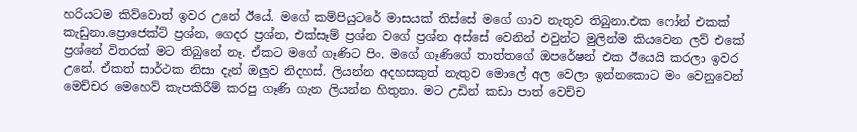හරියටම කිව්වොත් ඉවර උනේ ඊයේ. මගේ කම්පියුටරේ මාසයක් තිස්සේ මගේ ගාව නැතුව තිබුනා.එක ෆෝන් එකක් කැඩුනා.ප්‍රොජෙක්ට් ප්‍රශ්න, ගෙදර ප්‍රශ්න, එක්සෑම් ප්‍රශ්න වගේ ප්‍රශ්න අස්සේ වෙනින් එවුන්ට මුලින්ම කියවෙන ලව් එකේ ප්‍රශ්නේ විතරක් මට තිබුනේ නෑ. ඒකට මගේ ගෑණිට පිං. මගේ ගෑණිගේ තාත්තගේ ඔපරේෂන් එක ඊයෙයි කරලා ඉවර උනේ. ඒකත් සාර්ථක නිසා දැන් ඔලුව නිදහස්. ලියන්න අදහසකුත් නැතුව මොලේ අල වෙලා ඉන්නකොට මං වෙනුවෙන් මෙච්චර මෙහෙව් කැපකිරීම් කරපු ගෑණි ගැන ලියන්න හිතුනා. මට උඩින් කඩා පාත් වෙච්ච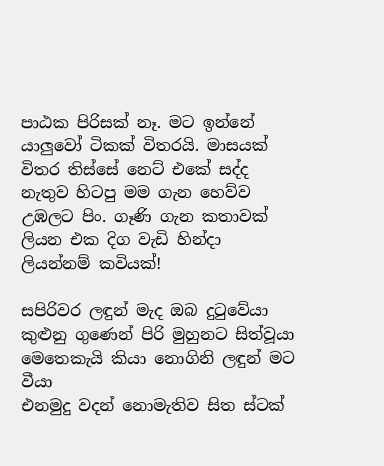පාඨක පිරිසක් නෑ. මට ඉන්නේ යාලුවෝ ටිකක් විතරයි. මාසයක් විතර තිස්සේ නෙට් එකේ සද්ද නැතුව හිටපු මම ගැන හෙව්ව උඹලට පිං. ගෑණි ගැන කතාවක් ලියන එක දිග වැඩි හින්දා ලියන්නම් කවියක්!

සපිරිවර ලඳුන් මැද ඔබ දුටුවේයා
කුළුනු ගුණෙන් පිරි මුහුනට සිත්වූයා
මෙතෙකැයි කියා නොගිනි ලඳුන් මට වීයා
එනමුදු වදන් නොමැතිව සිත ස්ටක්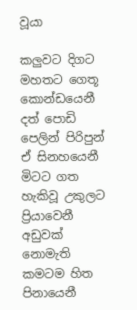වූයා

කලුවට දිගට මහතට ගෙතූ කොන්ඩයෙනී
දත් පොඩි පෙලින් පිරිපුන් ඒ සිනහයෙනී
මිටට ගත හැකිවූ උකුලට ප්‍රියාවෙනී
අඩුවක් නොමැති කමටම හිත පිනායෙනී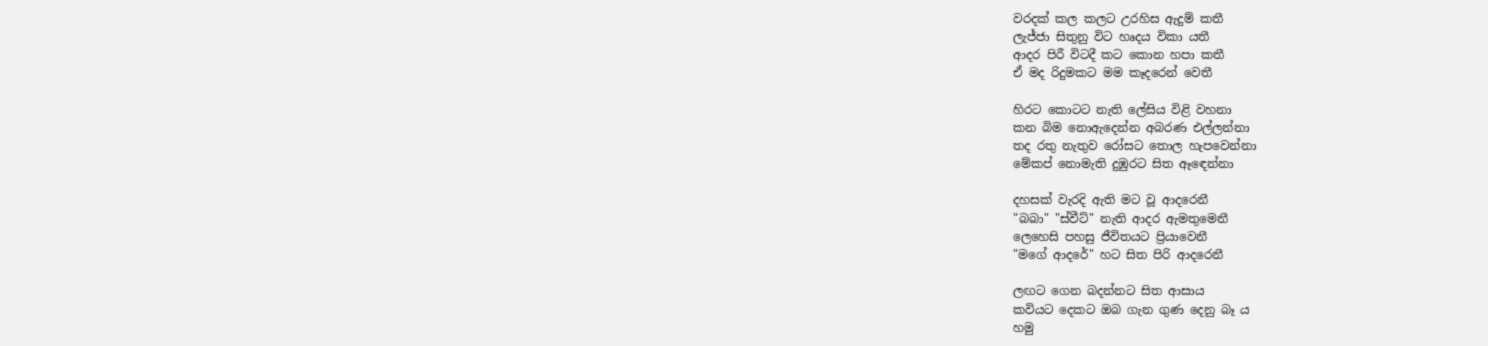වරදක් කල කලට උරහිස ඇදුම් කතී
ලැජ්ජා සිතුනු විට හෘදය විකා යතී
ආදර පිරී විටදී කට කොන හපා කතී
ඒ මද රිදුමකට මම කෑදරෙන් වෙතී

හිරට කොටට නැති ලේසිය විළි වහනා
කන බිම නොඇදෙන්න අබරණ එල්ලන්නා
තද රතු නැතුව රෝසට තොල හැපවෙන්නා
මේකප් නොමැති දුඹුරට සිත ඈඳෙන්නා

දහසක් වැරදි ඇති මට වූ ආදරෙනී
"බබා" "ස්වීට්" නැති ආදර ඇමතුමෙනී
ලෙහෙසි පහසු ජීවිතයට ප්‍රියාවෙනී
"මගේ ආදරේ" හට සිත පිරි ආදරෙනී

ලඟට ගෙන බදන්නට සිත ආසාය
කවියට දෙකට ඔබ ගැන ගුණ දෙනු බෑ ය
හමු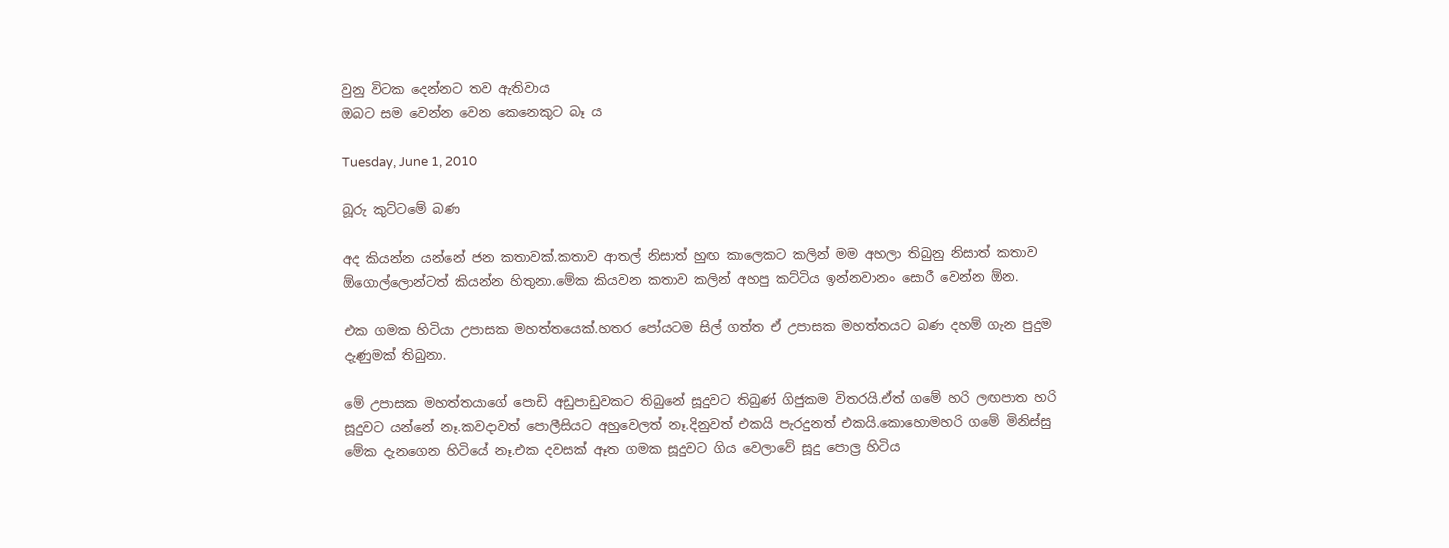වුනු විටක දෙන්නට තව ඇතිවාය
ඔබට සම වෙන්න වෙන කෙනෙකුට බෑ ය

Tuesday, June 1, 2010

බූරු කුට්ටමේ බණ

අද කියන්න යන්නේ ජන කතාවක්.කතාව ආතල් නිසාත් හුඟ කාලෙකට කලින් මම අහලා තිබුනු නිසාත් කතාව ඕගොල්ලොන්ටත් කියන්න හිතුනා.මේක කියවන කතාව කලින් අහපු කට්ටිය ඉන්නවානං සොරී වෙන්න ඕන.

එක ගමක හිටියා උපාසක මහත්තයෙක්.හතර පෝයටම සිල් ගත්ත ඒ උපාසක මහත්තයට බණ දහම් ගැන පුදුම දැණුමක් තිබුනා.

මේ උපාසක මහත්තයාගේ පොඩි අඩුපාඩුවකට තිබුනේ සූදුවට තිබුණ් ගිජුකම විතරයි.ඒත් ගමේ හරි ලඟපාත හරි සූදුවට යන්නේ නෑ.කවදාවත් පොලීසියට අහුවෙලත් නෑ.දිනුවත් එකයි පැරදුනත් එකයි.කොහොමහරි ගමේ මිනිස්සු මේක දැනගෙන හිටියේ නෑ.එක දවසක් ඈත ගමක සූදුවට ගිය වෙලාවේ සූදු පොල්‍ර හිටිය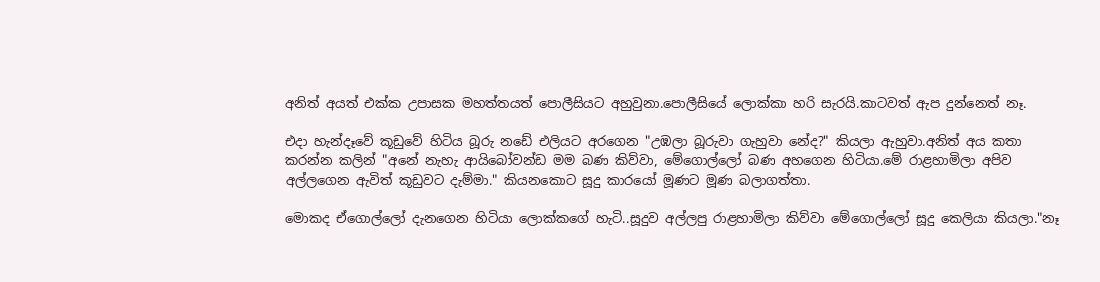අනිත් අයත් එක්ක උපාසක මහත්තයත් පොලීසියට අහුවුනා.පොලීසියේ ලොක්කා හරි සැරයි.කාටවත් ඇප දුන්නෙත් නෑ.

එදා හැන්දෑවේ කූඩුවේ හිටිය බූරු නඩේ එලියට අරගෙන "උඹලා බූරුවා ගැහුවා නේද?" කියලා ඇහුවා.අනිත් අය කතා කරන්න කලින් "අනේ නැහැ ආයිබෝවන්ඩ මම බණ කිව්වා, මේගොල්ලෝ බණ අහගෙන හිටියා.මේ රාළහාමිලා අපිව අල්ලගෙන ඇවිත් කූඩුවට දැම්මා." කියනකොට සූදු කාරයෝ මූණට මූණ බලාගත්තා.

මොකද ඒගොල්ලෝ දැනගෙන හිටියා ලොක්කගේ හැටි..සූදුව අල්ලපු රාළහාමිලා කිව්වා මේගොල්ලෝ සූදු කෙලියා කියලා."නෑ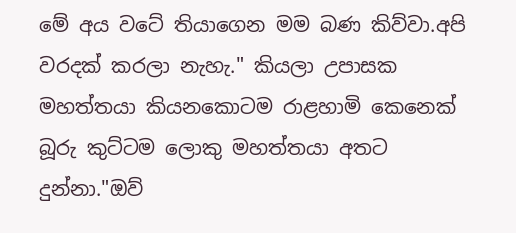මේ අය වටේ තියාගෙන මම බණ කිව්වා.අපි වරදක් කරලා නැහැ." කියලා උපාසක මහත්තයා කියනකොටම රාළහාමි කෙනෙක් බූරු කුට්ටම ලොකු මහත්තයා අතට දුන්නා."ඔව්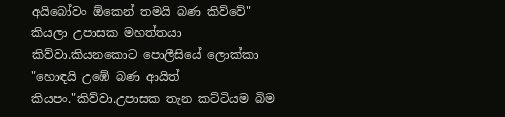අයිබෝවං ඕකෙන් තමයි බණ කිව්වේ" කියලා උපාසක මහත්තයා කිව්වා.කියනකොට පොලීසියේ ලොක්කා "හොඳයි උඹේ බණ ආයිත් කියපං."කිව්වා.උපාසක තැන කට්ටියම බිම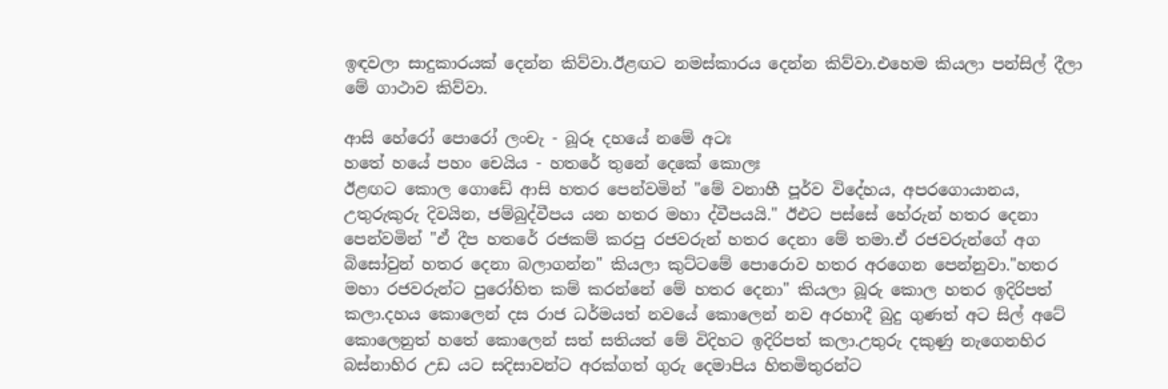ඉඳවලා සාදුකාරයක් දෙන්න කිව්වා.ඊළඟට නමස්කාරය දෙන්න කිව්වා.එහෙම කියලා පන්සිල් දීලා මේ ගාථාව කිව්වා.

ආසි හේරෝ පොරෝ ලංචැ - බූරූ දහයේ නමේ අටඃ
හතේ හයේ පහං චෙයිය - හතරේ තුනේ දෙකේ කොලඃ
ඊළඟට කොල ගොඩේ ආසි හතර පෙන්වමින් "මේ වනාහී පූර්ව විදේහය, අපරගොයානය, උතුරුකුරු දිවයින, ජම්බුද්වීපය යන හතර මහා ද්වීපයයි." ඊඑට පස්සේ හේරුන් හතර දෙනා පෙන්වමින් "ඒ දීප හතරේ රජකම් කරපු රජවරුන් හතර දෙනා මේ තමා.ඒ රජවරුන්ගේ අග බිසෝවුන් හතර දෙනා බලාගන්න" කියලා කුට්ටමේ පොරොව හතර අරගෙන පෙන්නුවා."හතර මහා රජවරුන්ට පුරෝහිත කම් කරන්නේ මේ හතර දෙනා" කියලා බූරු කොල හතර ඉදිරිපත් කලා.දහය කොලෙන් දස රාජ ධර්මයත් නවයේ කොලෙන් නව අරහාදී බුදු ගුණත් අට සිල් අටේ කොලෙනුත් හතේ කොලෙන් සත් සතියත් මේ විදිහට ඉදිරිපත් කලා.උතුරු දකුණු නැගෙනහිර බස්නාහිර උඩ යට සදිසාවන්ට අරක්ගත් ගුරු දෙමාපිය හිතමිතුරන්ට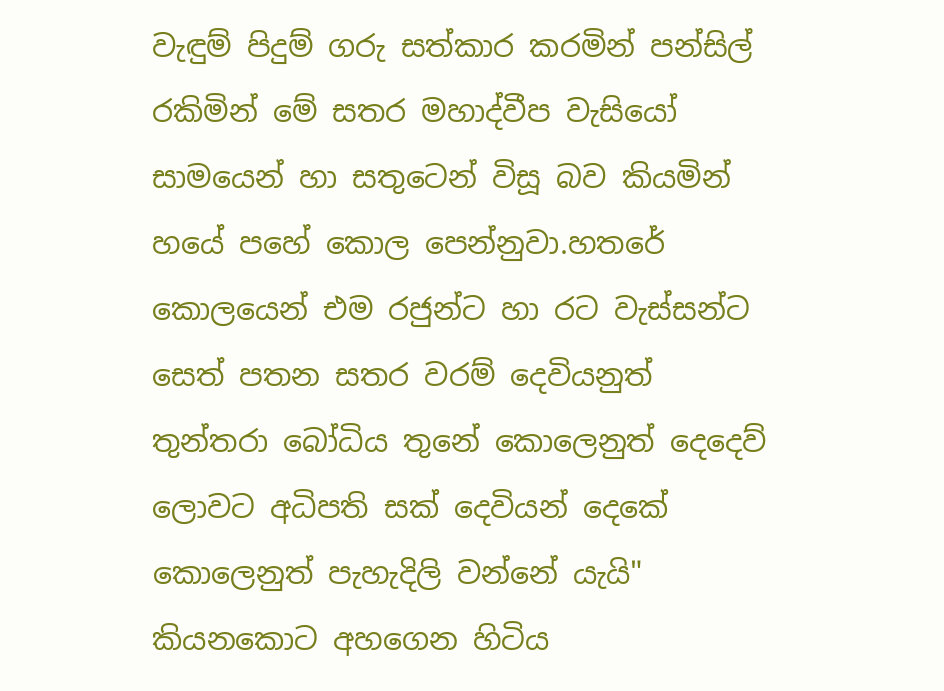වැඳුම් පිදුම් ගරු සත්කාර කරමින් පන්සිල් රකිමින් මේ සතර මහාද්වීප වැසියෝ සාමයෙන් හා සතුටෙන් විසූ බව කියමින් හයේ පහේ කොල පෙන්නුවා.හතරේ කොලයෙන් එම රජුන්ට හා රට වැස්සන්ට සෙත් පතන සතර වරම් දෙවියනුත් තුන්තරා බෝධිය තුනේ කොලෙනුත් දෙදෙව් ලොවට අධිපති සක් දෙවියන් දෙකේ කොලෙනුත් පැහැදිලි වන්නේ යැයි" කියනකොට අහගෙන හිටිය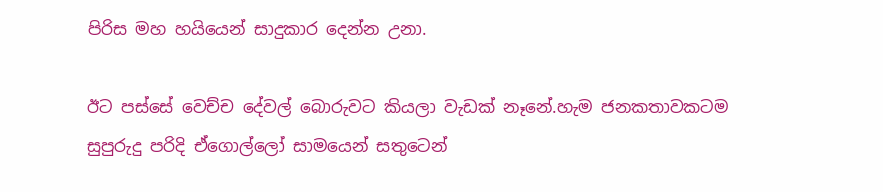පිරිස මහ හයියෙන් සාදුකාර දෙන්න උනා.

ඊට පස්සේ වෙච්ච දේවල් බොරුවට කියලා වැඩක් නෑනේ.හැම ජනකතාවකටම සුපුරුදු පරිදි ඒගොල්ලෝ සාමයෙන් සතුටෙන්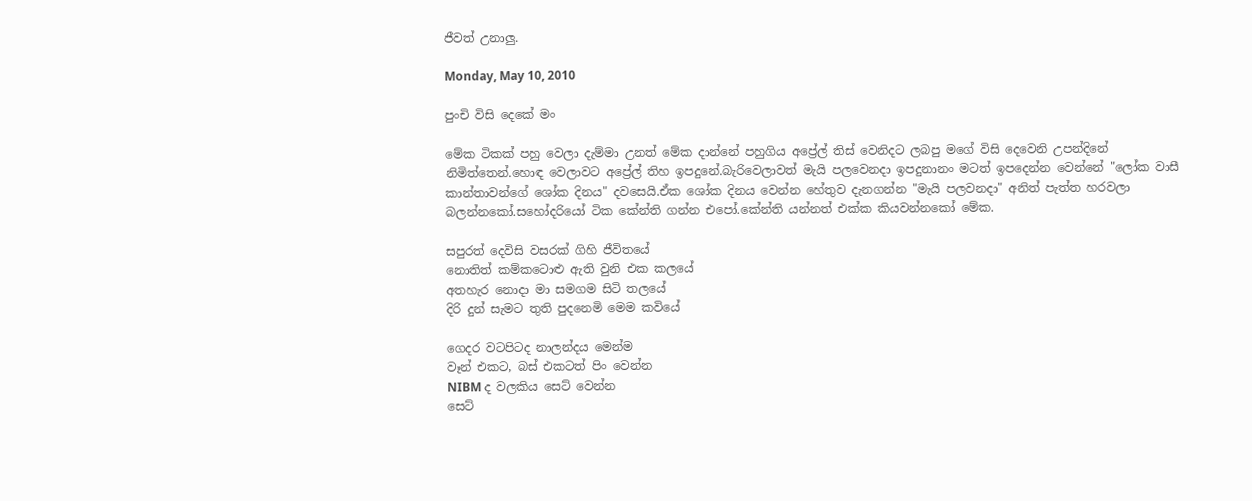ජීවත් උනාලු.

Monday, May 10, 2010

පුංචි විසි දෙකේ මං

මේක ටිකක් පහු වෙලා දැම්මා උනත් මේක දාන්නේ පහුගිය අප්‍රේල් තිස් වෙනිදට ලබපු මගේ විසි දෙවෙනි උපන්දිනේ නිමිත්තෙන්.හොඳ වෙලාවට අප්‍රේල් තිහ ඉපදුනේ.බැරිවෙලාවත් මැයි පලවෙනදා ඉපදුනානං මටත් ඉපදෙන්න වෙන්නේ "ලෝක වාසී කාන්තාවන්ගේ ශෝක දිනය" දවසෙයි.ඒක ශෝක දිනය වෙන්න හේතුව දැනගන්න "මැයි පලවනදා" අනිත් පැත්ත හරවලා බලන්නකෝ.සහෝදරියෝ ටික කේන්ති ගන්න එපෝ.කේන්ති යන්නත් එක්ක කියවන්නකෝ මේක.

සපුරත් දෙවිසි වසරක් ගිහි ජීවිතයේ
නොතිත් කම්කටොළු ඇති වුනි එක කලයේ
අතහැර නොදා මා සමගම සිටි තලයේ
දිරි දුන් සැමට තුති පුදනෙමි මෙම කවියේ

ගෙදර වටපිටද නාලන්දය මෙන්ම
වෑන් එකට, බස් එකටත් පිං වෙන්න
NIBM ද වලකිය සෙට් වෙන්න
සෙට්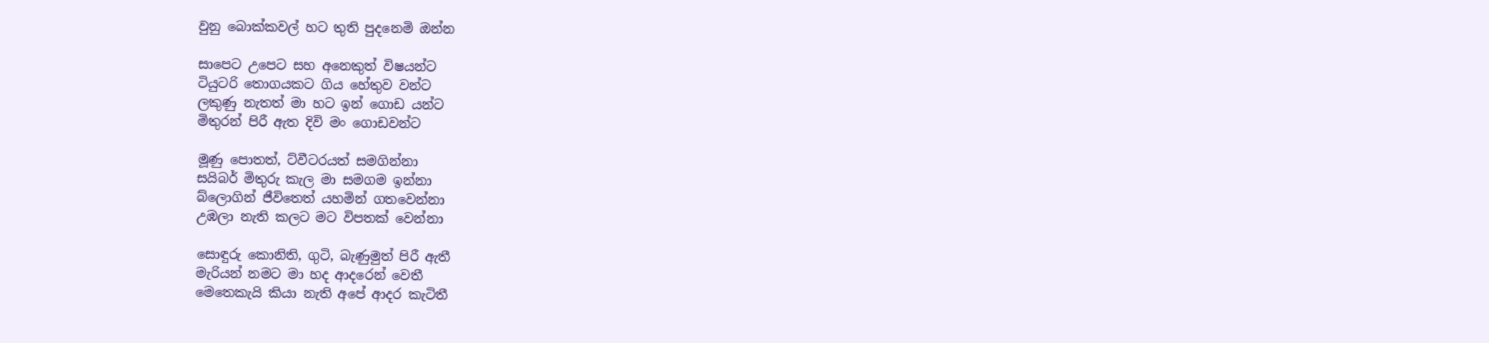වුනු බොක්කවල් හට තුති පුදනෙමි ඔන්න

සාපෙට උපෙට සහ අනෙකුත් විෂයන්ට
ටියුටරි තොගයකට ගිය හේතුව වන්ට
ලකුණු නැතත් මා හට ඉන් ගොඩ යන්ට
මිතුරන් පිරී ඇත දිවි මං ගොඩවන්ට

මූණු පොතත්, ට්වීටරයත් සමගින්නා
සයිබර් මිතුරු කැල මා සමගම ඉන්නා
බ්ලොගින් ජීවිතෙත් යහමින් ගතවෙන්නා
උඹලා නැති කලට මට විපතක් වෙන්නා

සොඳුරු කොනිති, ගුටි, බැණුමුත් පිරී ඇතී
මැරියන් නමට මා හද ආදරෙන් වෙතී
මෙතෙකැයි කියා නැති අපේ ආදර කැටිතී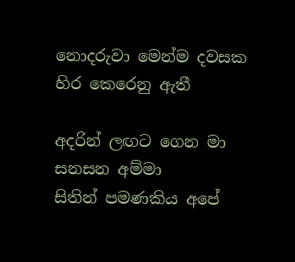නොදරුවා මෙන්ම දවසක හිර කෙරෙනු ඇතී

අදරින් ලඟට ගෙන මා සනසන අම්මා
සිතින් පමණකිය අපේ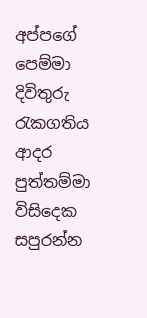අප්පගේ පෙම්මා
දිවිතුරු රැකගතිය ආදර පුත්තම්මා
විසිදෙක සපුරන්න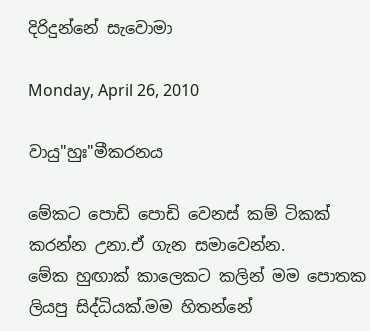දිරිදුන්නේ සැවොමා

Monday, April 26, 2010

වායු"හුඃ"මීකරනය

මේකට පොඩි පොඩි වෙනස් කම් ටිකක් කරන්න උනා.ඒ ගැන සමාවෙන්න.
මේක හුඟාක් කාලෙකට කලින් මම පොතක ලියපු සිද්ධියක්.මම හිතන්නේ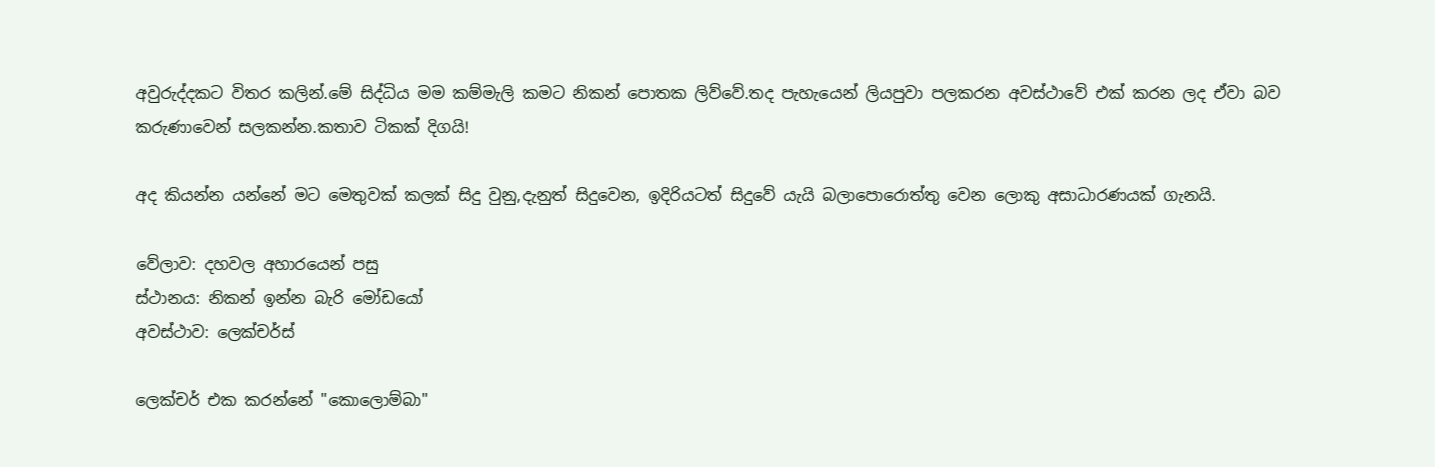අවුරුද්දකට විතර කලින්.මේ සිද්ධිය මම කම්මැලි කමට නිකන් පොතක ලිව්වේ.තද පැහැයෙන් ලියපුවා පලකරන අවස්ථාවේ එක් කරන ලද ඒවා බව කරුණාවෙන් සලකන්න.කතාව ටිකක් දිගයි!

අද කියන්න යන්නේ මට මෙතුවක් කලක් සිදු වුනු,දැනුත් සිදුවෙන, ඉදිරියටත් සිදුවේ යැයි බලාපොරොත්තු වෙන ලොකු අසාධාරණයක් ගැනයි.

වේලාව: දහවල අහාරයෙන් පසු
ස්ථානය: නිකන් ඉන්න බැරි මෝඩයෝ
අවස්ථාව: ලෙක්චර්ස්

ලෙක්චර් එක කරන්නේ "කොලොම්බා"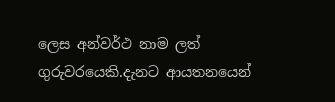ලෙස අන්වර්ථ නාම ලත් ගුරුවරයෙකි.දැනට ආයතනයෙන්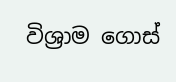විශ්‍රාම ගොස්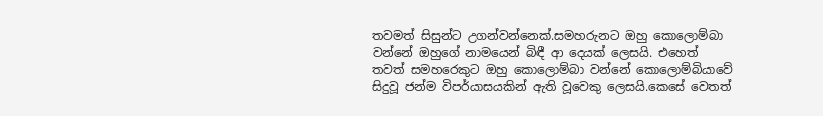තවමත් සිසුන්ට උගන්වන්නෙක්.සමහරුනට ඔහු කොලොම්බා වන්නේ ඔහුගේ නාමයෙන් බිඳී ආ දෙයක් ලෙසයි. එහෙත් තවත් සමහරෙකුට ඔහු කොලොම්බා වන්නේ කොලොම්බියාවේ සිදුවූ ජන්ම විපර්යාසයකින් ඇති වූවෙකු ලෙසයි.කෙසේ වෙතත්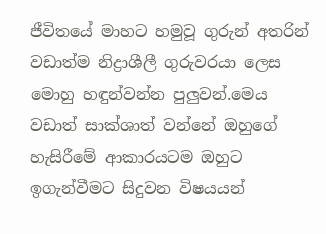ජීවිතයේ මාහට හමුවූ ගුරුන් අතරින් වඩාත්ම නිද්‍රාශීලී ගුරුවරයා ලෙස මොහු හඳුන්වන්න පුලුවන්.මෙය වඩාත් සාක්ශාත් වන්නේ ඔහුගේ හැසිරීමේ ආකාරයටම ඔහුට ඉගැන්වීමට සිදුවන විෂයයන්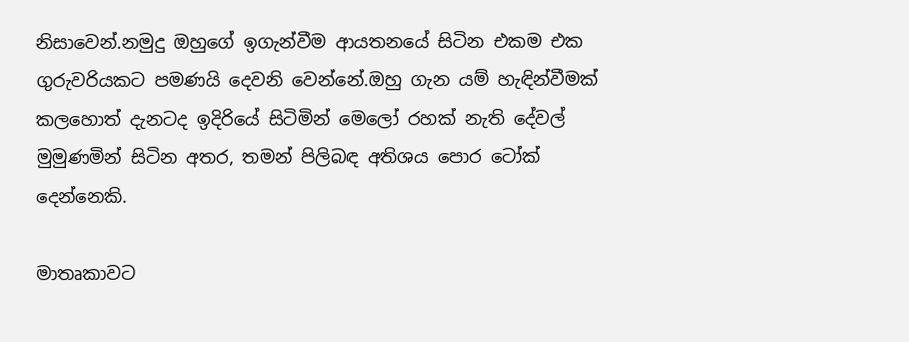නිසාවෙන්.නමුදු ඔහුගේ ඉගැන්වීම ආයතනයේ සිටින එකම එක ගුරුවරියකට පමණයි දෙවනි වෙන්නේ.ඔහු ගැන යම් හැඳින්වීමක් කලහොත් දැනටද ඉදිරියේ සිටිමින් මෙලෝ රහක් නැති දේවල් මුමුණමින් සිටින අතර, තමන් පිලිබඳ අතිශය පොර ටෝක් දෙන්නෙකි.

මාතෘකාවට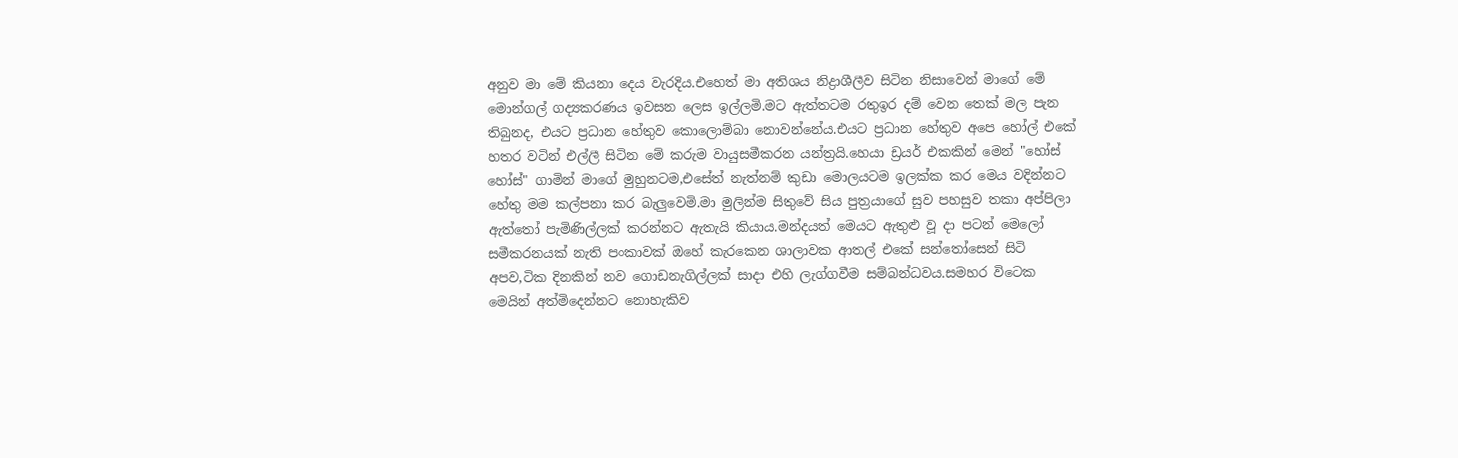අනුව මා මේ කියනා දෙය වැරදිය.එහෙත් මා අතිශය නිද්‍රාශීලීව සිටින නිසාවෙන් මාගේ මේ මොන්ගල් ගද්‍යකරණය ඉවසන ලෙස ඉල්ලමි.මට ඇත්තටම රතුඉර දම් වෙන තෙක් මල පැන තිබුනද, එයට ප්‍රධාන හේතුව කොලොම්බා නොවන්නේය.එයට ප්‍රධාන හේතුව අපෙ හෝල් එකේ හතර වටින් එල්ලී සිටින මේ කරුම වායුසමීකරන යන්ත්‍රයි.හෙයා ඩ්‍රයර් එකකින් මෙන් "හෝස් හෝස්" ගාමින් මාගේ මුහුනටම,එසේත් නැත්නම් කුඩා මොලයටම ඉලක්ක කර මෙය වදින්නට හේතු මම කල්පනා කර බැලුවෙමි.මා මුලින්ම සිතුවේ සිය පුත්‍රයාගේ සුව පහසුව තකා අප්පිලා ඇත්තෝ පැමිණිල්ලක් කරන්නට ඇතැයි කියාය.මන්දයත් මෙයට ඇතුළු වූ දා පටන් මෙලෝ සමීකරනයක් නැති පංකාවක් ඔහේ කැරකෙන ශාලාවක ආතල් එකේ සන්තෝසෙන් සිටි අපව,ටික දිනකින් නව ගොඩනැගිල්ලක් සාදා එහි ලැග්ගවීම සම්බන්ධවය.සමහර විටෙක මෙයින් අත්මිදෙන්නට නොහැකිව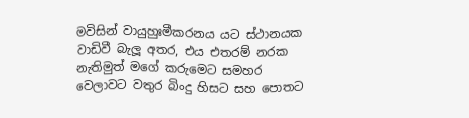මවිසින් වායුහුඃමීකරනය යට ස්ථානයක වාඩිවී බැලූ අතර, එය එතරම් නරක නැතිමුත් මගේ කරුමෙට සමහර වෙලාවට වතුර බිංදු හිසට සහ පොතට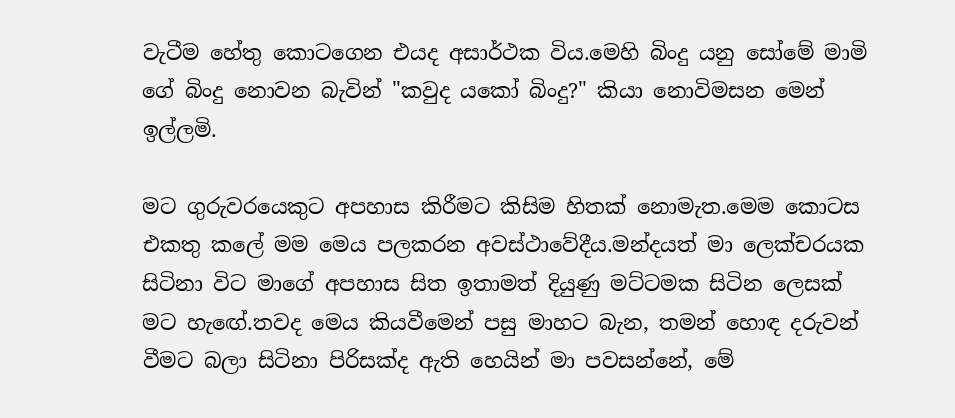වැටීම හේතු කොටගෙන එයද අසාර්ථක විය.මෙහි බිංදු යනු සෝමේ මාමි ගේ බිංදු නොවන බැවින් "කවුද යකෝ බිංදු?" කියා නොවිමසන මෙන් ඉල්ලමි.

මට ගුරුවරයෙකුට අපහාස කිරීමට කිසිම හිතක් නොමැත.මෙම කොටස එකතු කලේ මම මෙය පලකරන අවස්ථාවේදීය.මන්දයත් මා ලෙක්චරයක සිටිනා විට මාගේ අපහාස සිත ඉතාමත් දියුණු මට්ටමක සිටින ලෙසක් මට හැඟේ.තවද මෙය කියවීමෙන් පසු මාහට බැන, තමන් හොඳ දරුවන් වීමට බලා සිටිනා පිරිසක්ද ඇති හෙයින් මා පවසන්නේ, මේ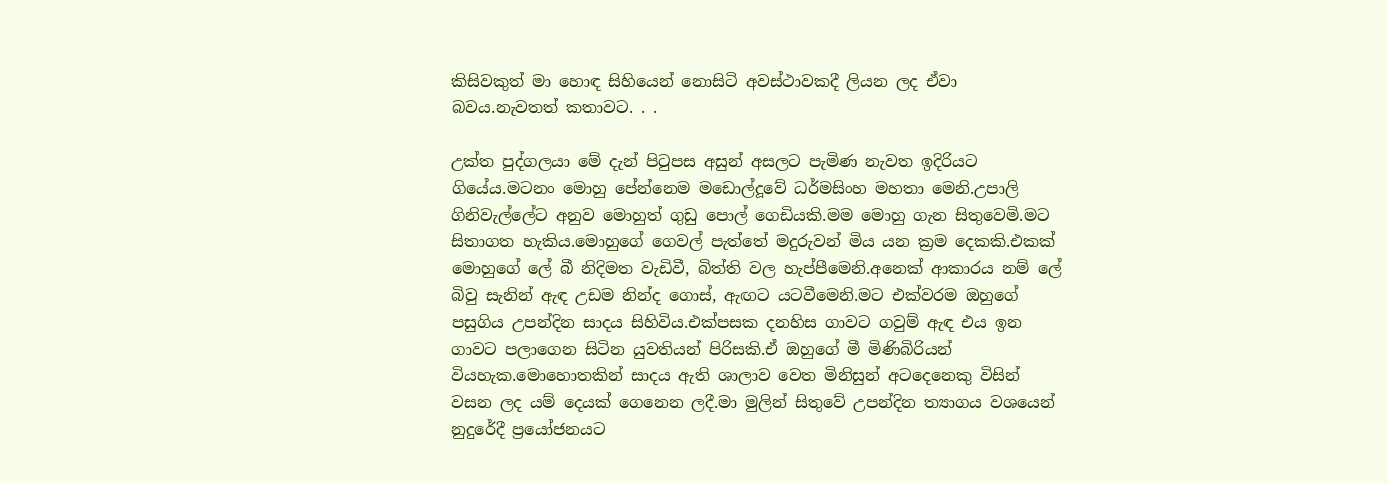කිසිවකුත් මා හොඳ සිහියෙන් නොසිටි අවස්ථාවකදී ලියන ලද ඒවා බවය.නැවතත් කතාවට. . .

උක්ත පුද්ගලයා මේ දැන් පිටුපස අසුන් අසලට පැමිණ නැවත ඉදිරියට ගියේය.මටනං මොහු පේන්නෙම මඩොල්දූවේ ධර්මසිංහ මහතා මෙනි.උපාලි ගිනිවැල්ලේට අනුව මොහුත් ගුඩු පොල් ගෙඩියකි.මම මොහු ගැන සිතුවෙමි.මට සිතාගත හැකිය.මොහුගේ ගෙවල් පැත්තේ මදුරුවන් මිය යන ක්‍රම දෙකකි.එකක් මොහුගේ ලේ බී නිදිමත වැඩිවී, බිත්ති වල හැප්පීමෙනි.අනෙක් ආකාරය නම් ලේ බිවු සැනින් ඇඳ උඩම නින්ද ගොස්, ඇඟට යටවීමෙනි.මට එක්වරම ඔහුගේ පසුගිය උපන්දින සාදය සිහිවිය.එක්පසක දනහිස ගාවට ගවුම් ඇඳ එය ඉන ගාවට පලාගෙන සිටින යුවතියන් පිරිසකි.ඒ ඔහුගේ මී මිණිබිරියන් වියහැක.මොහොතකින් සාදය ඇති ශාලාව වෙත මිනිසුන් අටදෙනෙකු විසින් වසන ලද යම් දෙයක් ගෙනෙන ලදී.මා මුලින් සිතුවේ උපන්දින ත්‍යාගය වශයෙන් නුදුරේදී ප්‍රයෝජනයට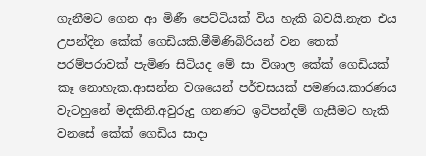ගැනීමට ගෙන ආ මිණී පෙට්ටියක් විය හැකි බවයි.නැත එය උපන්දින කේක් ගෙඩියකි.මීමිණිබිරියන් වන තෙක් පරම්පරාවක් පැමිණ සිටියද මේ සා විශාල කේක් ගෙඩියක් කෑ නොහැක.ආසන්න වශයෙන් පර්චසයක් පමණය.කාරණය වැටහුනේ මදකිනි.අවුරුදු ගනණට ඉටිපන්දම් ගැසීමට හැකි වනසේ කේක් ගෙඩිය සාදා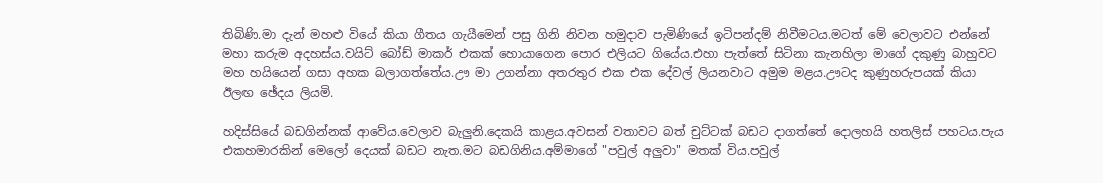තිබිණි.මා දැන් මහළු වියේ කියා ගීතය ගැයීමෙන් පසු ගිනි නිවන හමුදාව පැමිණියේ ඉටිපන්දම් නිවීමටය.මටත් මේ වෙලාවට එන්නේ මහා කරුම අදහස්ය.වයිට් බෝඩ් මාකර් එකක් හොයාගෙන පොර එලියට ගියේය.එහා පැත්තේ සිටිනා කැනහිලා මාගේ දකුණු බාහුවට මහ හයියෙන් ගසා අහක බලාගත්තේය.ඌ මා උගන්නා අතරතුර එක එක දේවල් ලියනවාට අමුම මළය.ඌටද කුණුහරුපයක් කියා ඊලඟ ඡේදය ලියමි.

හදිස්සියේ බඩගින්නක් ආවේය.වෙලාව බැලුනි.දෙකයි කාළය.අවසන් වතාවට බත් චුට්ටක් බඩට දාගත්තේ දොලහයි හතලිස් පහටය.පැය එකහමාරකින් මෙලෝ දෙයක් බඩට නැත.මට බඩගිනිය.අම්මාගේ "පවුල් අලුවා" මතක් විය.පවුල්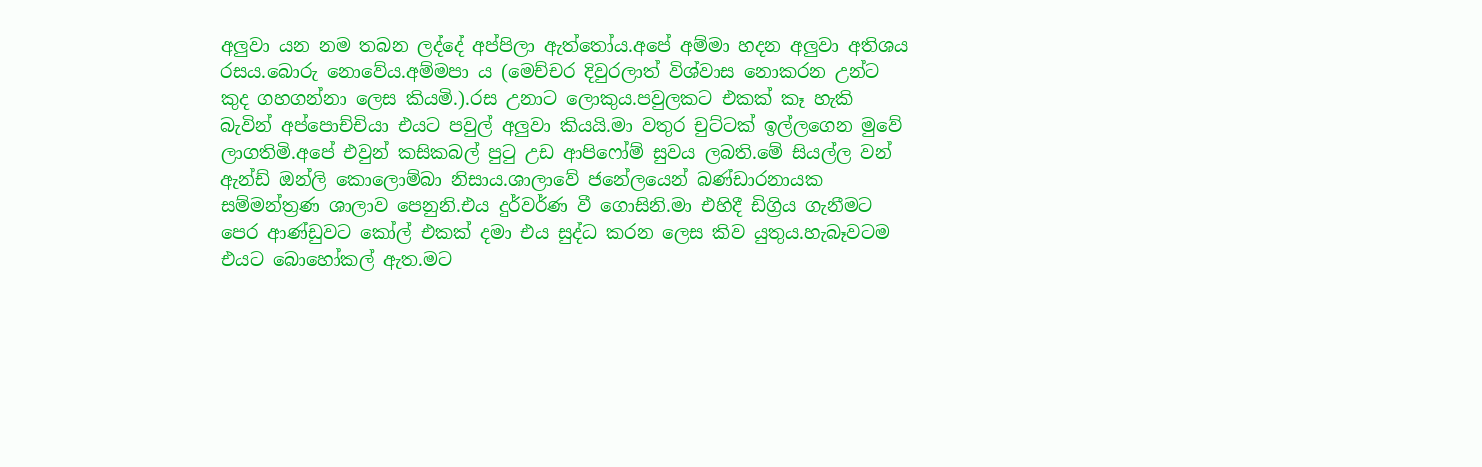අලුවා යන නම තබන ලද්දේ අප්පිලා ඇත්තෝය.අපේ අම්මා හදන අලුවා අතිශය රසය.බොරු නොවේය.අම්මපා ය (මෙච්චර දිවුරලාත් විශ්වාස නොකරන උන්ට කුද ගහගන්නා ලෙස කියමි.).රස උනාට ලොකුය.පවුලකට එකක් කෑ හැකි බැවින් අප්පොච්චියා එයට පවුල් අලුවා කියයි.මා වතුර චුට්ටක් ඉල්ලගෙන මුවේ ලාගතිමි.අපේ එවුන් කසිකබල් පුටු උඩ ආපිෆෝම් සුවය ලබති.මේ සියල්ල වන් ඇන්ඩ් ඔන්ලි කොලොම්බා නිසාය.ශාලාවේ ජනේලයෙන් බණ්ඩාරනායක සම්මන්ත්‍රණ ශාලාව පෙනුනි.එය දුර්වර්ණ වී ගොසිනි.මා එහිදී ඩිග්‍රිය ගැනීමට පෙර ආණ්ඩුවට කෝල් එකක් දමා එය සුද්ධ කරන ලෙස කිව යුතුය.හැබෑවටම එයට බොහෝකල් ඇත.මට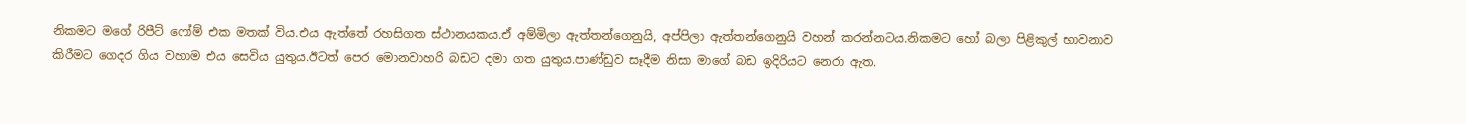නිකමට මගේ රිපීට් ෆෝම් එක මතක් විය.එය ඇත්තේ රහසිගත ස්ථානයකය.ඒ අම්මිලා ඇත්තන්ගෙනුයි, අප්පිලා ඇත්තන්ගෙනුයි වහන් කරන්නටය.නිකමට හෝ බලා පිළිකුල් භාවනාව කිරීමට ගෙදර ගිය වහාම එය සෙවිය යුතුය.ඊටත් පෙර මොනවාහරි බඩට දමා ගත යුතුය.පාණ්ඩුව සෑදීම නිසා මාගේ බඩ ඉදිරියට නෙරා ඇත.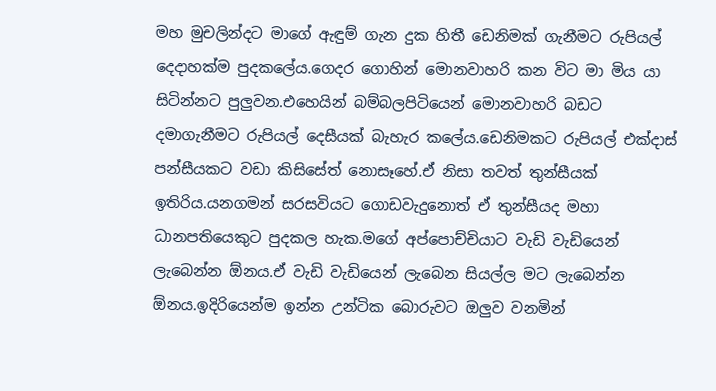මහ මුචලින්දට මාගේ ඇඳුම් ගැන දුක හිතී ඩෙනිමක් ගැනීමට රුපියල් දෙදාහක්ම පුදකලේය.ගෙදර ගොහින් මොනවාහරි කන විට මා මිය යා සිටින්නට පුලුවන.එහෙයින් බම්බලපිටියෙන් මොනවාහරි බඩට දමාගැනීමට රුපියල් දෙසීයක් බැහැර කලේය.ඩෙනිමකට රුපියල් එක්දාස් පන්සීයකට වඩා කිසිසේත් නොසෑහේ.ඒ නිසා තවත් තුන්සීයක් ඉතිරිය.යනගමන් සරසවියට ගොඩවැදුනොත් ඒ තුන්සීයද මහා ධානපතියෙකුට පුදකල හැක.මගේ අප්පොච්චියාට වැඩි වැඩියෙන් ලැබෙන්න ඕනය.ඒ වැඩි වැඩියෙන් ලැබෙන සියල්ල මට ලැබෙන්න ඕනය.ඉදිරියෙන්ම ඉන්න උන්ටික බොරුවට ඔලුව වනමින්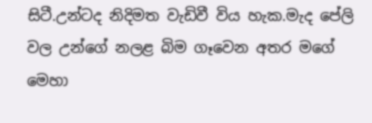සිටී.උන්ටද නිදිමත වැඩිවී විය හැක.මැද පේලි වල උන්ගේ නලළ බිම ගෑවෙන අතර මගේ මෙහා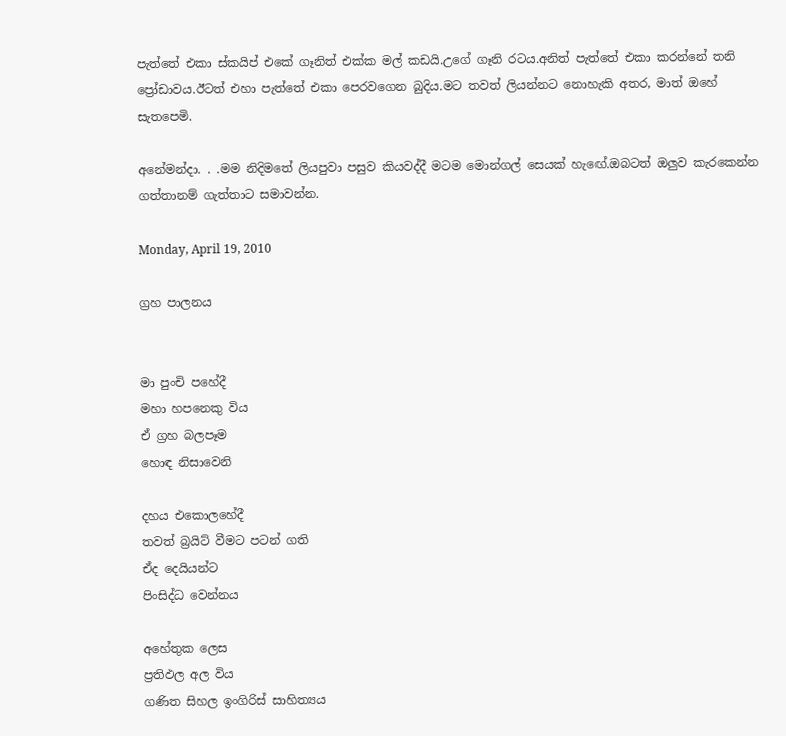පැත්තේ එකා ස්කයිප් එකේ ගෑනිත් එක්ක මල් කඩයි.උගේ ගෑනි රටය.අනිත් පැත්තේ එකා කරන්නේ තනි ප්‍රෝඩාවය.ඊටත් එහා පැත්තේ එකා පෙරවගෙන බුදිය.මට තවත් ලියන්නට නොහැකි අතර, මාත් ඔහේ සැතපෙමි.

අනේමන්දා. . .මම නිදිමතේ ලියපුවා පසුව කියවද්දී මටම මොන්ගල් සෙයක් හැඟේ.ඔබටත් ඔලුව කැරකෙන්න ගත්තානම් ගැත්තාට සමාවන්න.

Monday, April 19, 2010

ග්‍රහ පාලනය


මා පුංචි පහේදී
මහා හපනෙකු විය
ඒ ග්‍රහ බලපෑම
හොඳ නිසාවෙනි

දහය එකොලහේදී
තවත් බ්‍රයිට් වීමට පටන් ගති
ඒද දෙයියන්ට
පිංසිද්ධ වෙන්නය

අහේතුක ලෙස
ප්‍රතිඵල අල විය
ගණිත සිහල ඉංගිරිස් සාහිත්‍යය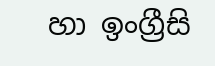හා ඉංග්‍රීසි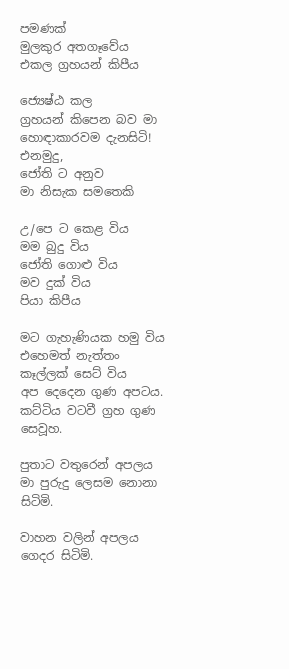පමණක්
මුලකුර අතගෑවේය
එකල ග්‍රහයන් කිපීය

ජ්‍යෙෂ්ඨ කල
ග්‍රහයන් කිපෙන බව මා
හොඳාකාරවම දැනසිටි!
එනමුදු,
ජෝති ට අනුව
මා නිසැක සමතෙකි

උ/පෙ ට කෙළ විය
මම බුදු විය
ජෝති ගොළු විය
මව දුක් විය
පියා කිපීය

මට ගැහැණියක හමු විය
එහෙමත් නැත්තං
කෑල්ලක් සෙට් විය
අප දෙදෙන ගුණ අපටය.
කට්ටිය වටවී ග්‍රහ ගුණ සෙවූහ.

පුතාට වතුරෙන් අපලය
මා පුරුදු ලෙසම නොනා සිටිමි.

වාහන වලින් අපලය
ගෙදර සිටිමි.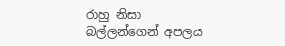රාහු නිසා
බල්ලන්ගෙන් අපලය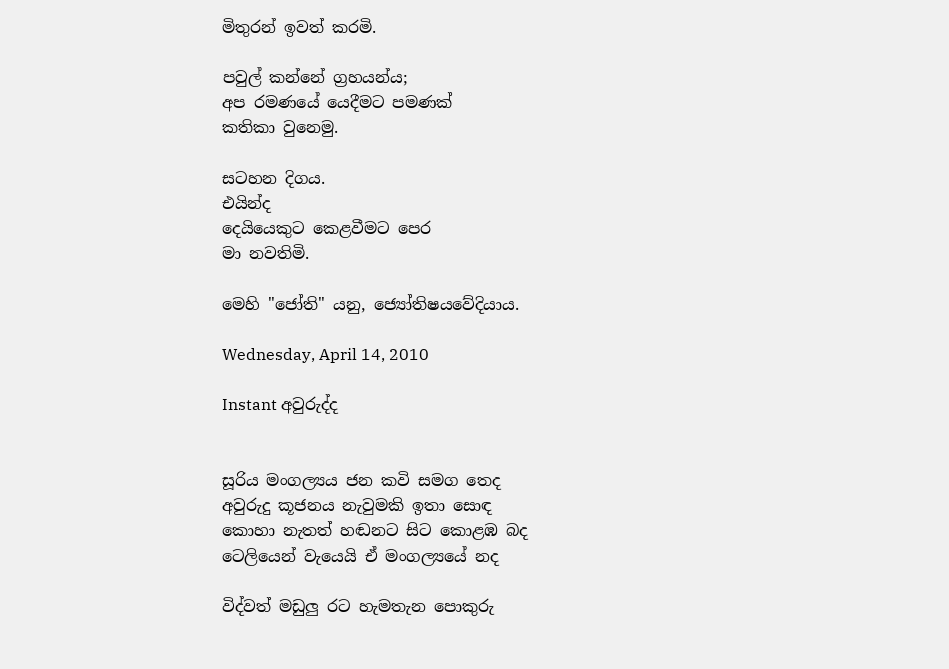මිතුරන් ඉවත් කරමි.

පවුල් කන්නේ ග්‍රහයන්ය;
අප රමණයේ යෙදීමට පමණක්
කතිකා වුනෙමු.

සටහන දිගය.
එයින්ද
දෙයියෙකුට කෙළවීමට පෙර
මා නවතිමි.

මෙහි "ජෝති" යනු, ජ්‍යෝතිෂයවේදියාය.

Wednesday, April 14, 2010

Instant අවුරුද්ද


සූරිය මංගල්‍යය ජන කවි සමග තෙද
අවුරුදු කූජනය නැවුමකි ඉතා සොඳ
කොහා නැතත් හඬනට සිට කොළඹ බද
ටෙලියෙන් වැයෙයි ඒ මංගල්‍යයේ නද

විද්වත් මඩුලු රට හැමතැන පොකුරු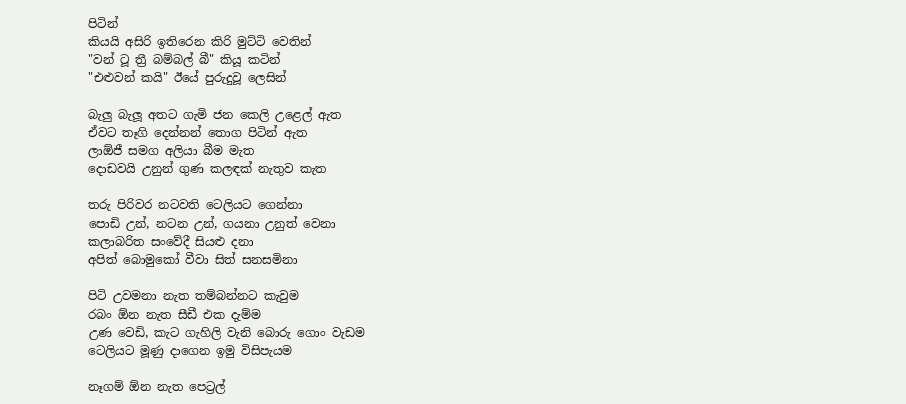පිටින්
කියයි අසිරි ඉතිරෙන කිරි මුට්ටි වෙතින්
"වන් ටූ ත්‍රී බම්බල් බී" කියූ කටින්
"එළුවන් කයි" ඊයේ පුරුදුවූ ලෙසින්

බැලු බැලූ අතට ගැමි ජන කෙලි උළෙල් ඇත
ඒවට තෑගි දෙන්නන් තොග පිටින් ඇත
ලාඕජී සමග අලියා බීම මැත
දොඩවයි උනුන් ගුණ කලඳක් නැතුව කැත

තරු පිරිවර නටවති ටෙලියට ගෙන්නා
පොඩි උන්, නටන උන්, ගයනා උනුත් වෙනා
කලාබරිත සංවේදී සියළු දනා
අපිත් බොමුකෝ වීවා සිත් සනසමිනා

පිටි උවමනා නැත තම්බන්නට කැවුම
රබං ඕන නැත සීඩී එක දැම්ම
උණ වෙඩි, කැට ගැහිලි වැනි බොරු ගොං වැඩම
ටෙලියට මූණු දාගෙන ඉමු විසිපැයම

නෑගම් ඕන නැත පෙට්‍රල්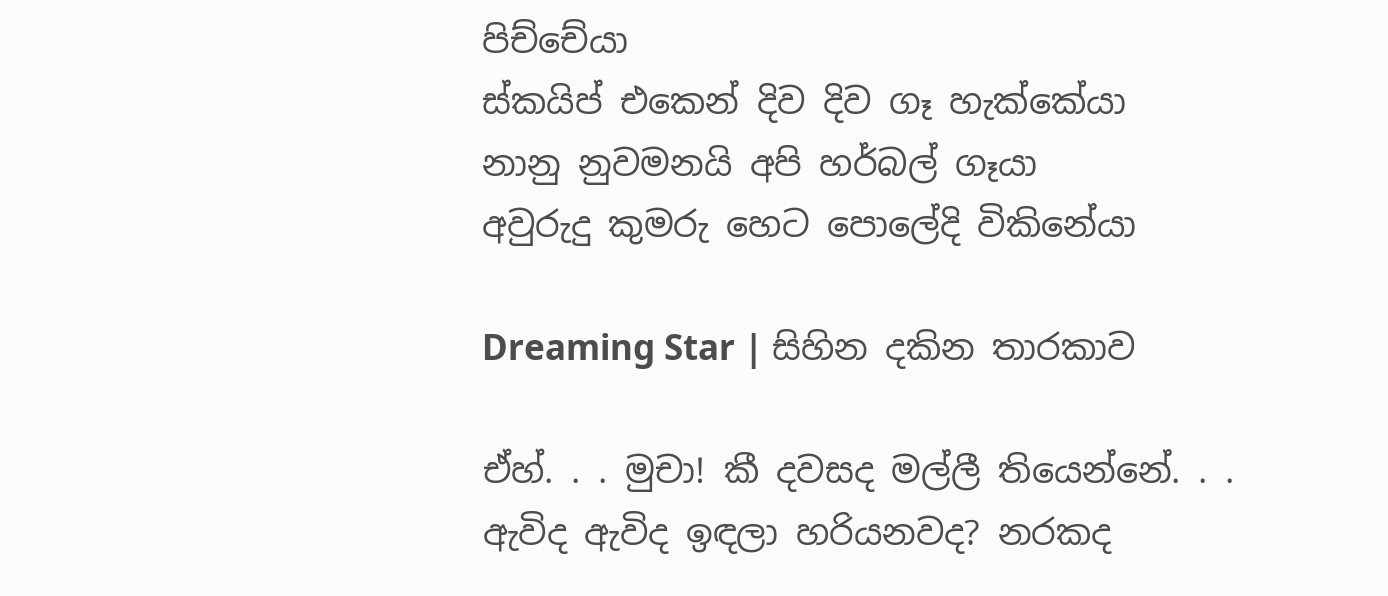පිච්චේයා
ස්කයිප් එකෙන් දිව දිව ගෑ හැක්කේයා
නානු නුවමනයි අපි හර්බල් ගෑයා
අවුරුදු කුමරු හෙට පොලේදි විකිනේයා

Dreaming Star | සිහින දකින තාරකාව

ඒහ්. . . මුචා! කී දවසද මල්ලී තියෙන්නේ. . .
ඇවිද ඇවිද ඉඳලා හරියනවද? නරකද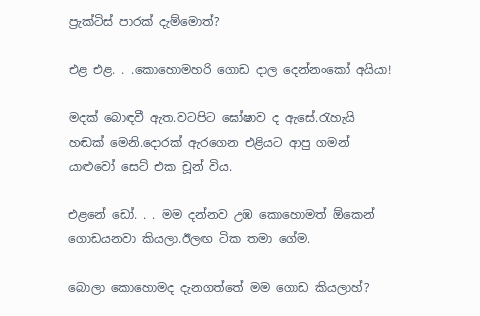ප්‍රැක්ටිස් පාරක් දැම්මොත්?

එළ එළ. . .කොහොමහරි ගොඩ දාල දෙන්නංකෝ අයියා!

මදක් බොඳවී ඇත.වටපිට ඝෝෂාව ද ඇසේ.රැහැයි හඬක් මෙනි.දොරක් ඇරගෙන එළියට ආපු ගමන් යාළුවෝ සෙට් එක චූන් විය.

එළනේ ඩෝ. . . මම දන්නව උඹ කොහොමත් ඕකෙන් ගොඩයනවා කියලා.ඊලඟ ටික තමා ගේම.

බොලා කොහොමද දැනගත්තේ මම ගොඩ කියලාහ්?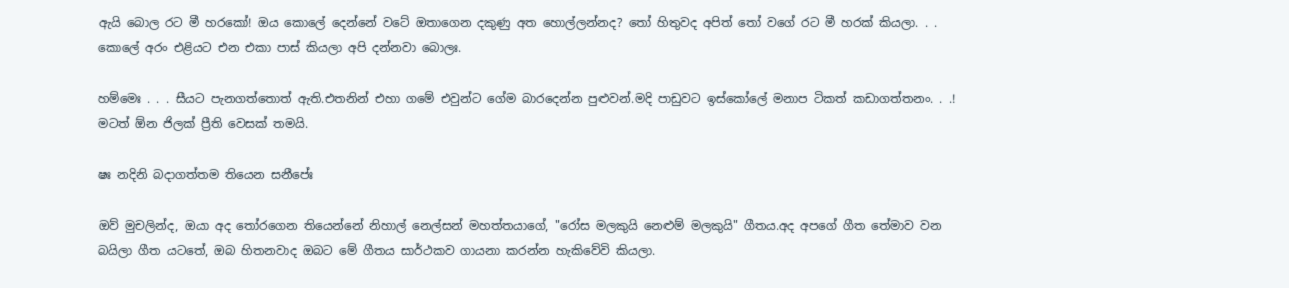ඇයි බොල රට මී හරකෝ! ඔය කොලේ දෙන්නේ වටේ ඔතාගෙන දකුණු අත හොල්ලන්නද? තෝ හිතුවද අපිත් තෝ වගේ රට මී හරක් කියලා. . . කොලේ අරං එළියට එන එකා පාස් කියලා අපි දන්නවා බොලඃ.

හම්මෙඃ . . . සීයට පැනගත්තොත් ඇති.එතනින් එහා ගමේ එවුන්ට ගේම බාරදෙන්න පුළුවන්.මදි පාඩුවට ඉස්කෝලේ මනාප ටිකත් කඩාගත්තනං. . .! මටත් ඕන ජිලක් ප්‍රීති වෙසක් තමයි.

ෂඃ නදිනි බදාගත්තම තියෙන සනීපේඃ

ඔව් මුචලින්ද, ඔයා අද තෝරගෙන තියෙන්නේ නිහාල් නෙල්සන් මහත්තයාගේ, "රෝස මලකුයි නෙළුම් මලකුයි" ගීතය.අද අපගේ ගීත තේමාව වන බයිලා ගීත යටතේ, ඔබ හිතනවාද ඔබට මේ ගීතය සාර්ථකව ගායනා කරන්න හැකිවේවි කියලා.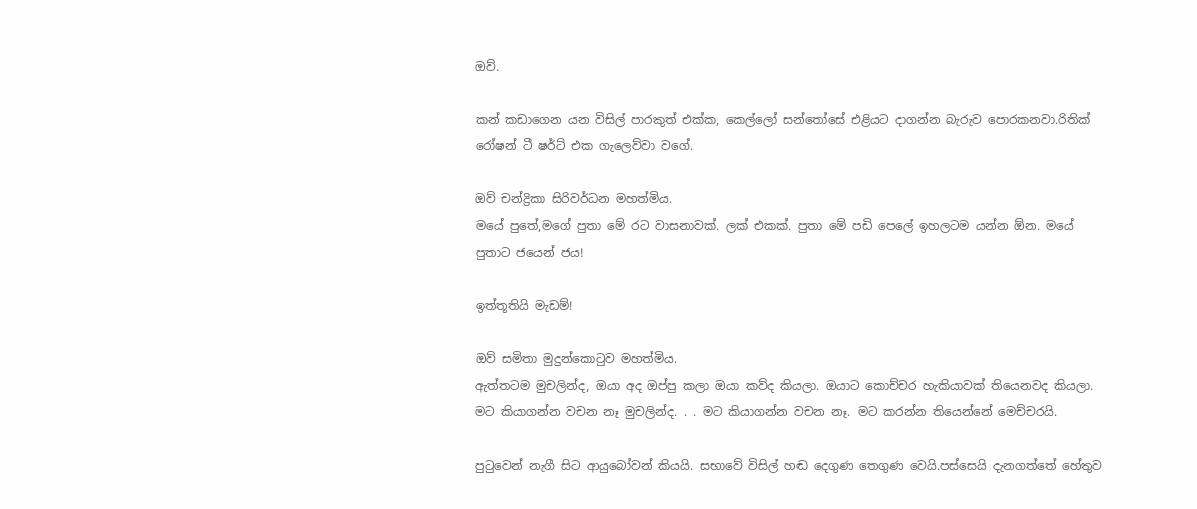ඔව්.

කන් කඩාගෙන යන විසිල් පාරකුත් එක්ක, කෙල්ලෝ සන්තෝසේ එළියට දාගන්න බැරුව පොරකනවා.රිතික් රෝෂන් ටී ෂර්ට් එක ගැලෙව්වා වගේ.

ඔව් චන්ද්‍රිකා සිරිවර්ධන මහත්මිය.
මයේ පුතේ,මගේ පුතා මේ රට වාසනාවක්. ලක් එකක්. පුතා මේ පඩි පෙලේ ඉහලටම යන්න ඕන. මයේ පුතාට ජයෙන් ජය!

ඉත්තූතියි මැඩම්!

ඔව් සමිතා මුදුන්කොටුව මහත්මිය.
ඇත්තටම මුචලින්ද, ඔයා අද ඔප්පු කලා ඔයා කව්ද කියලා. ඔයාට කොච්චර හැකියාවක් තියෙනවද කියලා. මට කියාගන්න වචන නෑ මුචලින්ද. . . මට කියාගන්න වචන නෑ. මට කරන්න තියෙන්නේ මෙච්චරයි.

පුටුවෙන් නැගී සිට ආයුබෝවන් කියයි. සභාවේ විසිල් හඬ දෙගුණ තෙගුණ වෙයි.පස්සෙයි දැනගත්තේ හේතුව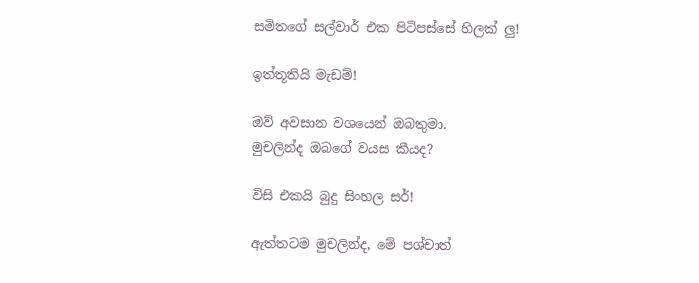සමිතගේ සල්වාර් එක පිටිපස්සේ හිලක් ලු!

ඉත්තූතියි මැඩම්!

ඔව් අවසාන වශයෙන් ඔබතුමා.
මුචලින්ද ඔබගේ වයස කීයද?

විසි එකයි බුදු සිංහල සර්!

ඇත්තටම මුචලින්ද, මේ පශ්චාත්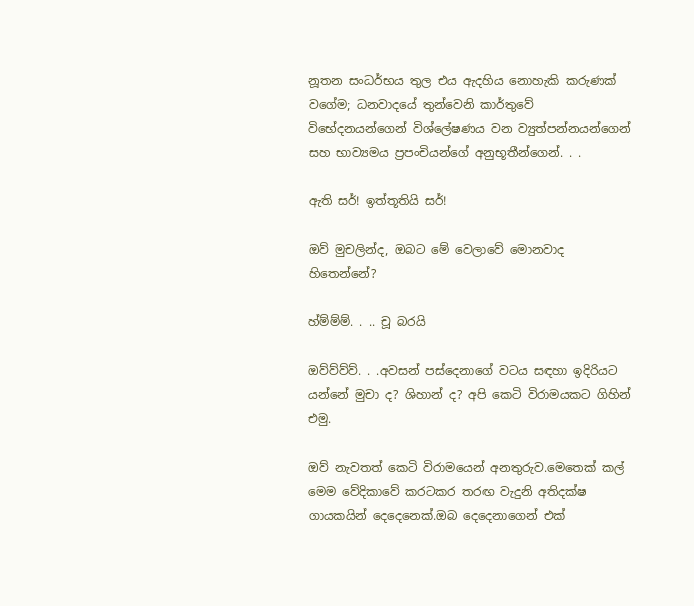නූතන සංධර්භය තුල එය ඇදහිය නොහැකි කරුණක් වගේම; ධනවාදයේ තුන්වෙනි කාර්තුවේ විභේදනයන්ගෙන් විශ්ලේෂණය වන ව්‍යුත්පන්නයන්ගෙන් සහ භාව්‍යමය ප්‍රපංචියන්ගේ අනුභූතීන්ගෙන්. . .

ඇති සර්! ඉත්තූතියි සර්!

ඔව් මුචලින්ද, ඔබට මේ වෙලාවේ මොනවාද හිතෙන්නේ?

හ්ම්ම්ම්. . .. චූ බරයි

ඔව්ව්ව්ව්. . .අවසන් පස්දෙනාගේ වටය සඳහා ඉදිරියට යන්නේ මුචා ද? ශිහාන් ද? අපි කෙටි විරාමයකට ගිහින් එමු.

ඔව් නැවතත් කෙටි විරාමයෙන් අනතුරුව.මෙතෙක් කල් මෙම වේදිකාවේ කරටකර තරඟ වැදුනි අතිදක්ෂ ගායකයින් දෙදෙනෙක්.ඔබ දෙදෙනාගෙන් එක්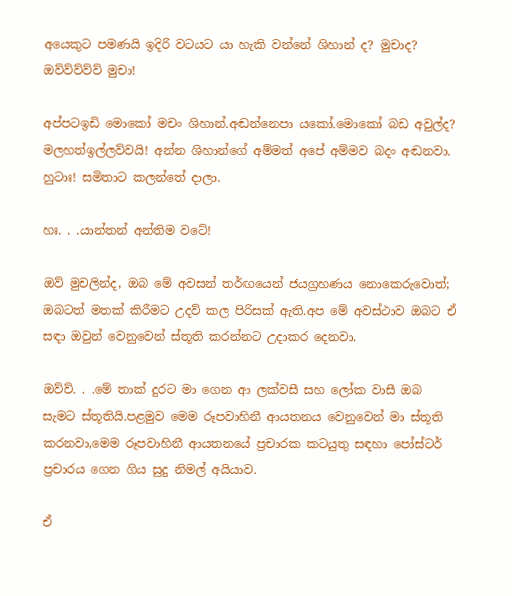අයෙකුට පමණයි ඉදිරි වටයට යා හැකි වන්නේ ශිහාන් ද? මුචාද? ඔව්ව්ව්ව්ව් මුචා!

අප්පටඉඩි මොකෝ මචං ශිහාන්.අඬන්නෙපා යකෝ.මොකෝ බඩ අවුල්ද? මලහත්ඉල්ලව්වයි! අන්න ශිහාන්ගේ අම්මත් අපේ අම්මව බදං අඬනවා. හුටාඃ! සමිතාට කලන්තේ දාලා.

හඃ. . .යාන්තන් අන්තිම වටේ!

ඔව් මුචලින්ද, ඔබ මේ අවසන් තර්ඟයෙන් ජයග්‍රහණය නොකෙරුවොත්; ඔබටත් මතක් කිරීමට උදව් කල පිරිසක් ඇති.අප මේ අවස්ථාව ඔබට ඒ සඳා ඔවුන් වෙනුවෙන් ස්තූති කරන්නට උදාකර දෙනවා.

ඔව්ව්. . .මේ තාක් දුරට මා ගෙන ආ ලක්වසී සහ ලෝක වාසී ඔබ සැමට ස්තූතියි.පළමුව මෙම රූපවාහිනී ආයතනය වෙනුවෙන් මා ස්තූති කරනවා,මෙම රූපවාහිනී ආයතනයේ ප්‍රචාරක කටයුතු සඳහා පෝස්ටර් ප්‍රචාරය ගෙන ගිය සුදු නිමල් අයියාව.

ඒ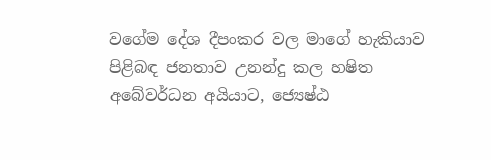වගේම දේශ දීපංකර වල මාගේ හැකියාව පිළිබඳ ජනතාව උනන්දු කල හෂිත අබේවර්ධන අයියාට, ජ්‍යෙෂ්ඨ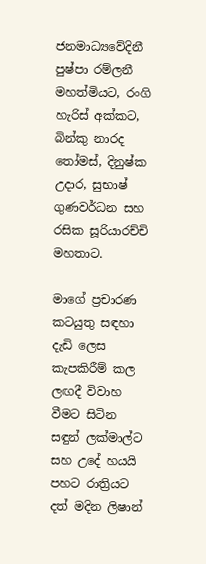ජනමාධ්‍යවේදිනී පුෂ්පා රම්ලනී මහත්මියට, රංගි හැරිස් අක්කට, බින්කු නාරද තෝමස්, දිනුෂ්ක උදාර, සුභාෂ් ගුණවර්ධන සහ රසික සූරියාරච්චි මහතාට.

මාගේ ප්‍රචාරණ කටයුතු සඳහා දැඩි ලෙස කැපකිරීම් කල ලඟදී විවාහ වීමට සිටින සඳුන් ලක්මාල්ට සහ උදේ හයයි පහට රාත්‍රියට දත් මදින ලිෂාන්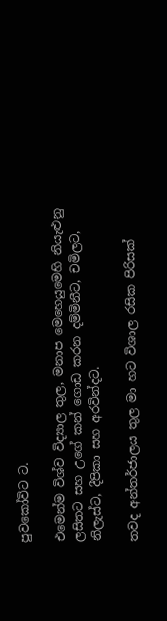පුවකෝවිට ට.

එමෙන්ම විශ්ව විද්‍යාල තුල, මනාප මෙහෙයුමෙහි නියැළුනු ලසිතට සහ උගේ කන් ගොඩ කරන දම්මිනීට, චමිලට, නිලැස්ට, දීපිකා සහ අරවින්දට.

තවද අන්තර්ජාලය තුල මා හට විශාල රසික පිරිසක්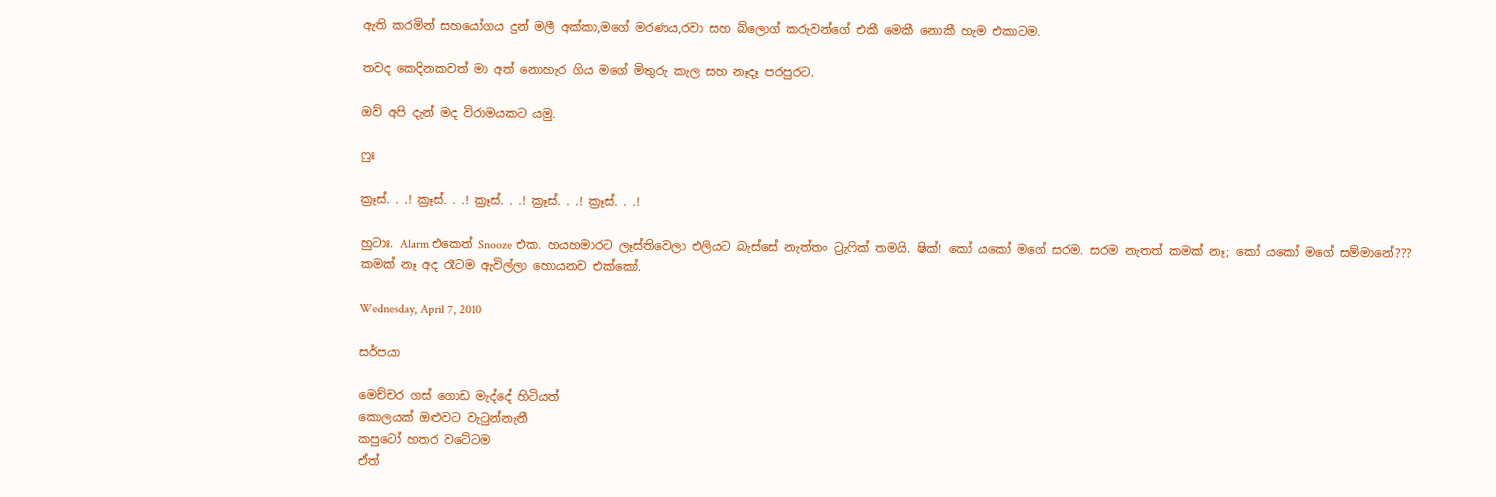ඇති කරමින් සහයෝගය දුන් මලී අක්කා,මගේ මරණය,රවා සහ බ්ලොග් කරුවන්ගේ එකී මෙකී නොකී හැම එකාටම.

තවද කෙදිනකවත් මා අත් නොහැර ගිය මගේ මිතුරු කැල සහ නෑදෑ පරපුරට.

ඔව් අපි දැන් මද විරාමයකට යමු.

ෆුඃ

ක්‍රෑස්. . .! ක්‍රෑස්. . .! ක්‍රෑස්. . .! ක්‍රෑස්. . .! ක්‍රෑස්. . .!

හුටාඃ. Alarm එකෙත් Snooze එක. හයහමාරට ලෑස්තිවෙලා එලියට බැස්සේ නැත්තං ට්‍රැෆික් තමයි. ෂික්! කෝ යකෝ මගේ සරම. සරම නැතත් කමක් නෑ; කෝ යකෝ මගේ සම්මානේ??? කමක් නෑ අද රෑටම ඇවිල්ලා හොයනව එක්කෝ.

Wednesday, April 7, 2010

සර්පයා

මෙච්චර ගස් ගොඩ මැද්දේ හිටියත්
කොලයක් ඔළුවට වැටුන්නැතී
කපුටෝ හතර වටේටම
ඒත්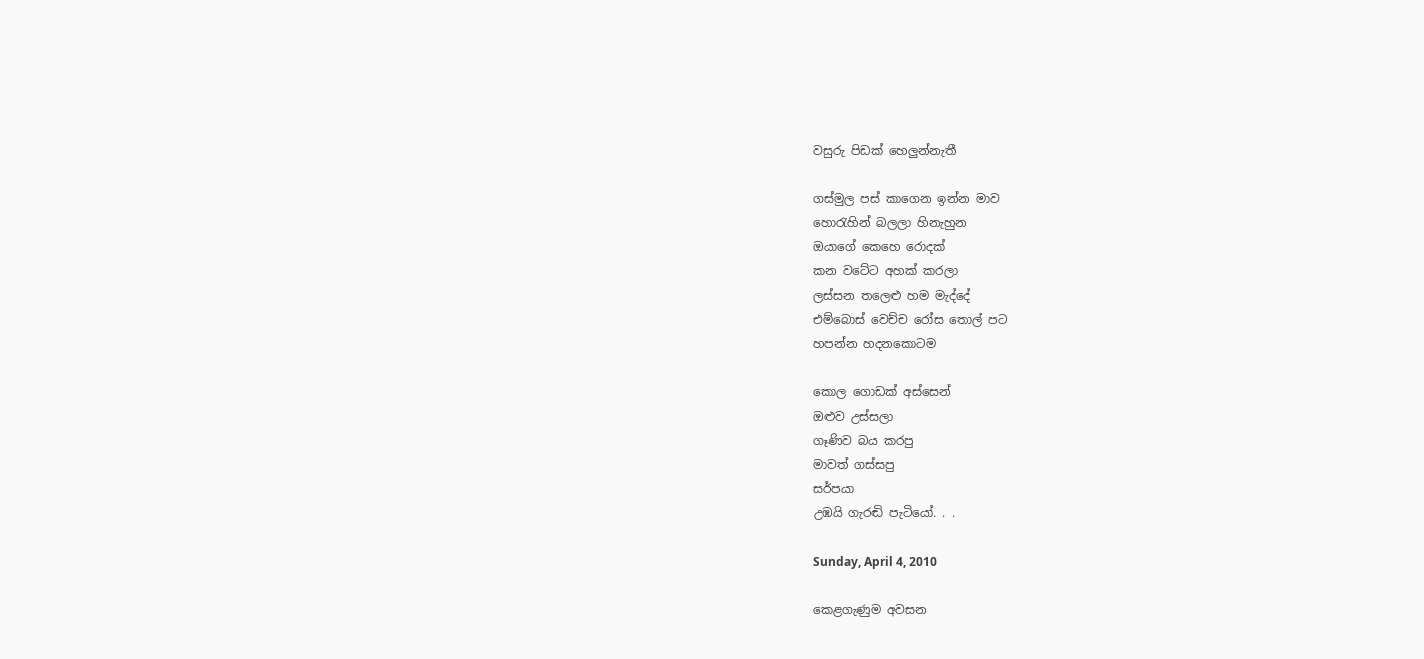වසුරු පිඩක් හෙලුන්නැතී

ගස්මුල පස් කාගෙන ඉන්න මාව
හොරැහින් බලලා හිනැහුන
ඔයාගේ කෙහෙ රොදක්
කන වටේට අහක් කරලා
ලස්සන තලෙළු හම මැද්දේ
එම්බොස් වෙච්ච රෝස තොල් පට
හපන්න හදනකොටම

කොල ගොඩක් අස්සෙන්
ඔළුව උස්සලා
ගෑණිව බය කරපු
මාවත් ගස්සපු
සර්පයා
උඹයි ගැරඬි පැටියෝ. . .

Sunday, April 4, 2010

කෙළගැණුම අවසන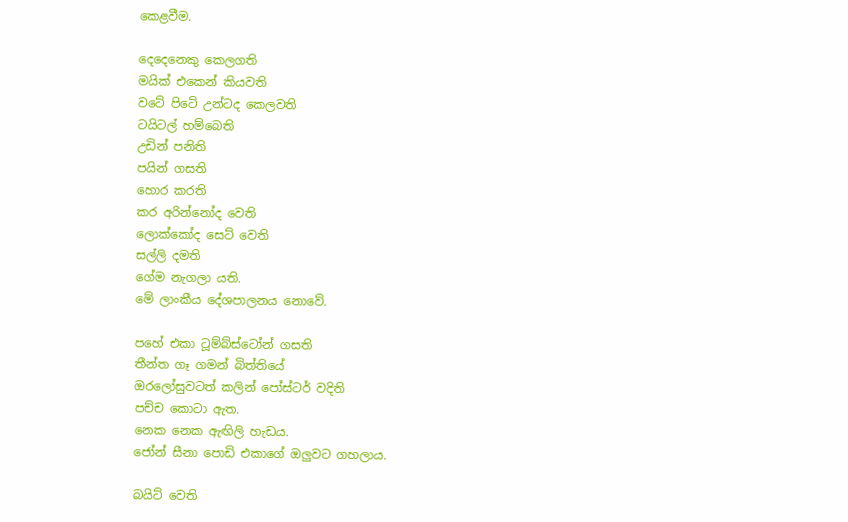කෙළවීම.

දෙදෙනෙකු කෙලගති
මයික් එකෙන් කියවති
වටේ පිටේ උන්ටද කෙලවති
ටයිටල් හම්බෙති
උඩින් පනිති
පයින් ගසති
හොර කරති
කර අරින්නෝද වෙති
ලොක්කෝද සෙට් වෙති
සල්ලි දමති
ගේම නැගලා යති.
මේ ලාංකීය දේශපාලනය නොවේ.

පහේ එකා ටූම්බ්ස්ටෝන් ගසති
තීන්ත ගෑ ගමන් බිත්තියේ
ඔරලෝසුවටත් කලින් පෝස්ටර් වදිති
පච්ච කොටා ඇත.
නෙක නෙක ඇඟිලි හැඩය.
ජෝන් සීනා පොඩි එකාගේ ඔලුවට ගහලාය.

බයිට් වෙති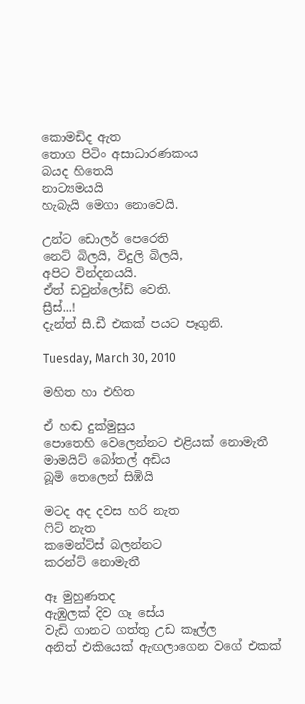කොමඩිද ඇත
තොග පිටිං අසාධාරණකංය
බයද හිතෙයි
නාට්‍යමයයි
හැබැයි මෙගා නොවෙයි.

උන්ට ඩොලර් පෙරෙති
නෙට් බිලයි, විදුලි බිලයි,
අපිට වින්දනයයි.
ඒත් ඩවුන්ලෝඩ් වෙති.
ස්‍රීස්...!
දැන්ත් සී.ඩී එකක් පයට පෑගුනි.

Tuesday, March 30, 2010

මහිත හා එහිත

ඒ හඬ දුක්මුසුය
පොතෙහි වෙලෙන්නට එළියක් නොමැතී
මාමයිට් බෝතල් අඩිය
බූමි තෙලෙන් සිඹියි

මටද අද දවස හරි නැත
ෆිට් නැත
කමෙන්ට්ස් බලන්නට
කරන්ට් නොමැතී

ඈ මුහුණතද
ඇඹුලක් දිව ගෑ සේය
වැඩි ගානට ගත්තු උඩ කෑල්ල
අනිත් එකියෙක් ඇඟලාගෙන වගේ එකක්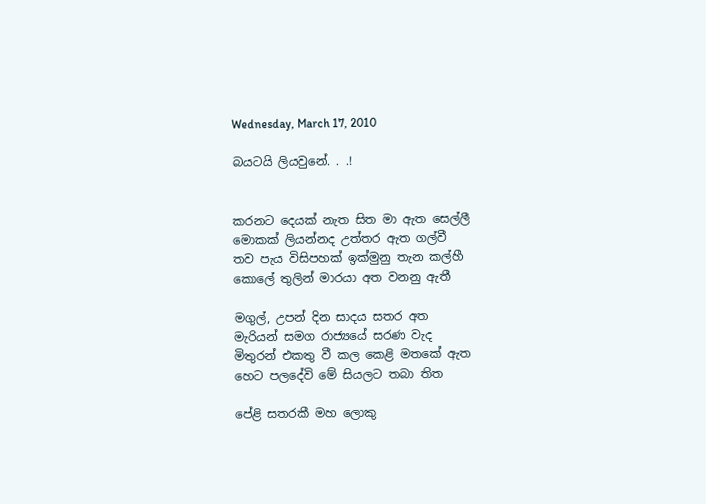Wednesday, March 17, 2010

බයටයි ලියවුනේ. . .!


කරනට දෙයක් නැත සිත මා ඇත සෙල්ලී
මොකක් ලියන්නද උත්තර ඇත ගල්වී
තව පැය විසිපහක් ඉක්මුනු තැන කල්හී
කොලේ තුලින් මාරයා අත වනනු ඇතී

මගුල්, උපන් දින සාදය සතර අත
මැරියන් සමග රාජ්‍යයේ සරණ වැද
මිතුරන් එකතු වී කල කෙළි මතකේ ඇත
හෙට පලදේවි මේ සියලට තබා තිත

පේළි සතරකී මහ ලොකු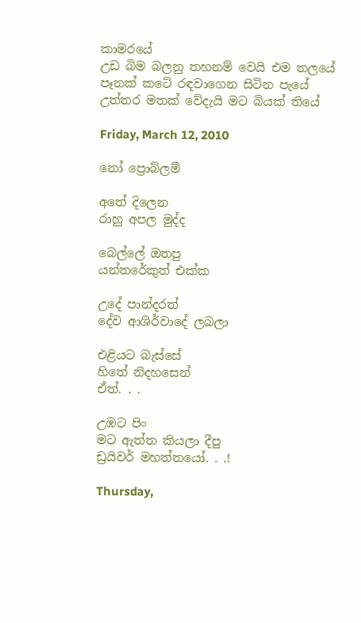කාමරයේ
උඩ බිම බලනු තහනම් වෙයි එම තලයේ
පෑනක් කටේ රඳවාගෙන සිටින පැයේ
උත්තර මතක් වේදැයි මට බියක් තියේ

Friday, March 12, 2010

නෝ ප්‍රොබ්ලම්

අතේ දිලෙන
රාහු අපල මුද්ද

බෙල්ලේ ඔතපු
යන්තරේකුත් එක්ක

උදේ පාන්දරත්
දේව ආශිර්වාදේ ලබලා

එළියට බැස්සේ
හිතේ නිදහසෙන්
ඒත්. . .

උඹට පිං
මට ඇත්ත කියලා දීපු
ඩ්‍රයිවර් මහත්තයෝ. . .!

Thursday,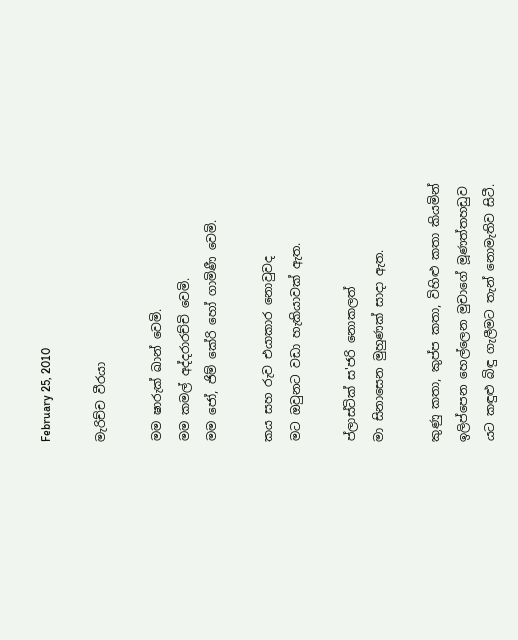February 25, 2010

මැරිච්ච වීරයා

මම ෂාරුක් ඛාන් වෙමි.
මම කමල් අද්දරාරච්චි වෙමි.
මම ජෝ, ජිම් කේරි හෝ ගාමිණී වෙමි.

කය සහ රුව එයාකාර නොවුවද
මට ඔවුනට වඩා හැකියාවක් ඇත.

ප්ලාස්ටික් ස'ජරි නොකලත්
මා සිනාසෙන මුහුණක් සාදා ඇත.

කුණු කතා, කුප්ප කතා, විහිළු කතා කියමින්
ඉලිප්පෙන හෙල්ලෙන මුචාගේ මූණත්තහඩුව
යට කඳුළු බිඳු ගැලීමට තැන් නොමැතිව සිටී.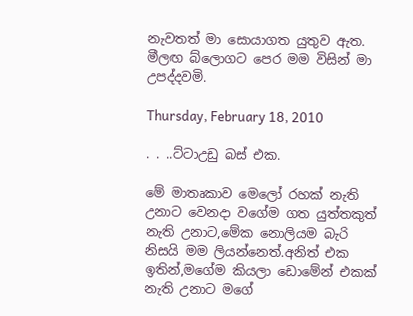නැවතත් මා සොයාගත යුතුව ඇත.
මීලඟ බ්ලොගට පෙර මම විසින් මා උපද්දවමි.

Thursday, February 18, 2010

. . ..ට්ටාඋඩු බස් එක.

මේ මාතෘකාව මෙලෝ රහක් නැති උනාට වෙනදා වගේම ගත යුත්තකුත් නැති උනාට,මේක නොලියම බැරි නිසයි මම ලියන්නෙත්.අනිත් එක ඉතින්,මගේම කියලා ඩොමේන් එකක් නැති උනාට මගේ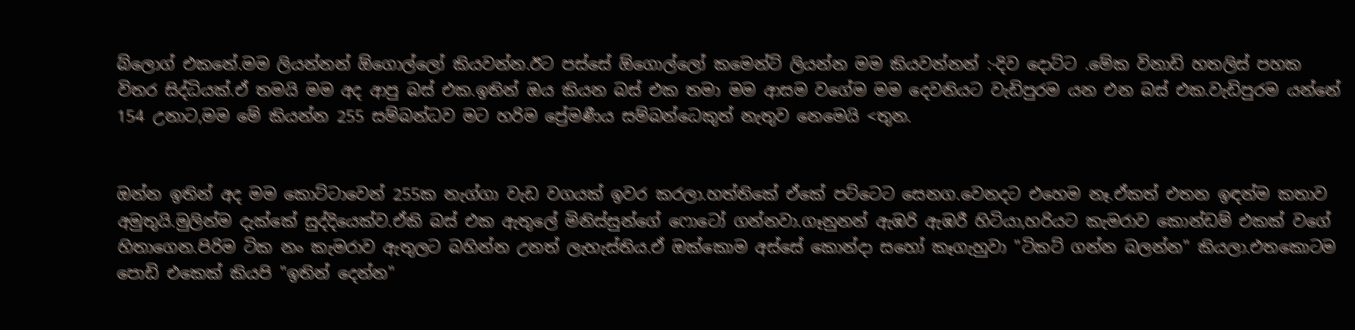බ්ලොග් එකනේ.මම ලියන්නන් ඕගොල්ලෝ කියවන්න.ඊට පස්සේ ඕගොල්ලෝ කමෙන්ට් ලියන්න මම කියවන්නන් :-දිව දොට්ට .මේක විනාඩි හතලිස් පහක විතර සිද්ධියක්.ඒ තමයි මම අද ආපු බස් එක.ඉතින් ඔය කියන බස් එක තමා මම ආසම වගේම මම දෙවනියට වැඩිපුරම යන එන බස් එක.වැඩිපුරම යන්නේ 154 උනාට,මම මේ කියන්න 255 සම්බන්ධව මට හරිම ප්‍රේමණීය සම්බන්ධෙකුත් නැතුව නෙමෙයි <තුන.


ඔන්න ඉතින් අද මම කොට්ටාවෙන් 255ක නැග්ගා වැඩ වගයක් ඉවර කරලා.හත්තිකේ ඒකේ පට්ටෙට සෙනග.වෙනදට එහෙම නෑ.ඒකත් එතන ඉඳන්ම කතාව අමුතුයි.මුලින්ම දැක්කේ සුද්දියෙක්ව.ඒකි බස් එක ඇතුලේ මිනිස්සුන්ගේ ෆොටෝ ගන්නවා.ගෑනුනන් ඇඹරි ඇඹරී හිටියා,හරියට කැමරාව කොන්ඩම් එකක් වගේ හිතාගෙන.පිරිම ටික නං කැමරාව ඇතුලට බහින්න උනත් ලැහැස්තිය.ඒ ඔක්කොම අස්සේ කොන්දා සහෝ කෑගැහුවා "ටිකට් ගන්න බලන්න" කියලා.එතකොටම පොඩි එකෙක් කියපි "ඉතින් දෙන්න"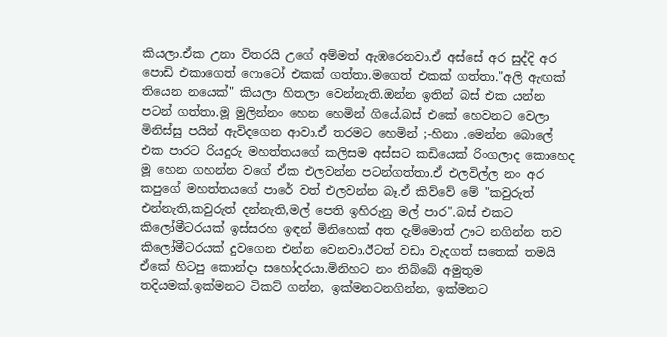කියලා.ඒක උනා විතරයි උගේ අම්මත් ඇඹරෙනවා.ඒ අස්සේ අර සුද්දි අර පොඩි එකාගෙත් ෆොටෝ එකක් ගත්තා.මගෙත් එකක් ගත්තා."අලි ඇඟක් තියෙන නයෙක්" කියලා හිතලා වෙන්නැති.ඔන්න ඉතින් බස් එක යන්න පටන් ගත්තා.මූ මුලින්නං හෙන හෙමින් ගියේ.බස් එකේ හෙවනට වෙලා මිනිස්සු පයින් ඇවිදගෙන ආවා.ඒ තරමට හෙමින් ;-හිනා .මෙන්න බොලේ එක පාරට රියදුරු මහත්තයගේ කලිසම අස්සට කඩියෙක් රිංගලාද කොහෙද මූ හෙන ගහන්න වගේ ඒක එලවන්න පටන්ගත්තා.ඒ එලවිල්ල නං අර කපුගේ මහත්තයගේ පාරේ වත් එලවන්න බෑ.ඒ කිව්වේ මේ "කවුරුත් එන්නැති,කවුරුත් දන්නැති,මල් පෙති ඉහිරුනු මල් පාර".බස් එකට කිලෝමීටරයක් ඉස්සරහ ඉඳන් මිනිහෙක් අත දැම්මොත් ඌට නගින්න තව කිලෝමීටරයක් දුවගෙන එන්න වෙනවා.ඊටත් වඩා වැදගත් සතෙක් තමයි ඒකේ හිටපු කොන්දා සහෝදරයා.මිනිහට නං තිබ්බේ අමුතුම තදියමක්.ඉක්මනට ටිකට් ගන්න, ඉක්මනටනගින්න, ඉක්මනට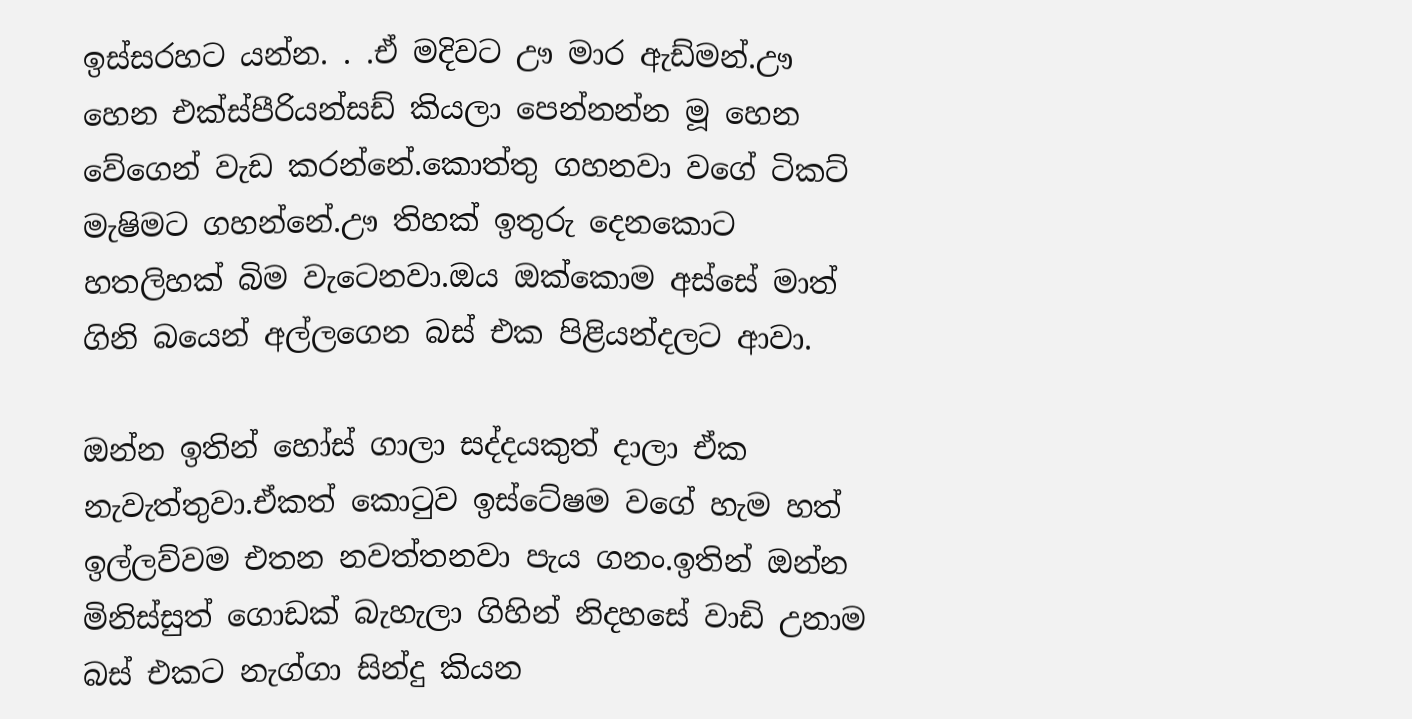ඉස්සරහට යන්න. . .ඒ මදිවට ඌ මාර ඇඩ්මන්.ඌ හෙන එක්ස්පීරියන්සඩ් කියලා පෙන්නන්න මූ හෙන වේගෙන් වැඩ කරන්නේ.කොත්තු ගහනවා වගේ ටිකට් මැෂිමට ගහන්නේ.ඌ තිහක් ඉතුරු දෙනකොට හතලිහක් බිම වැටෙනවා.ඔය ඔක්කොම අස්සේ මාත් ගිනි බයෙන් අල්ලගෙන බස් එක පිළියන්දලට ආවා.

ඔන්න ඉතින් හෝස් ගාලා සද්දයකුත් දාලා ඒක නැවැත්තුවා.ඒකත් කොටුව ඉස්ටේෂම වගේ හැම හත් ඉල්ලව්වම එතන නවත්තනවා පැය ගනං.ඉතින් ඔන්න මිනිස්සුත් ගොඩක් බැහැලා ගිහින් නිදහසේ වාඩි උනාම බස් එකට නැග්ගා සින්දු කියන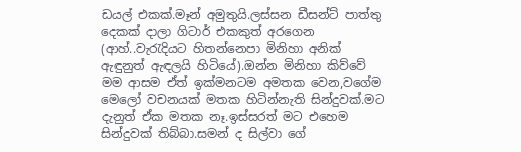ඩයල් එකක්.මෑන් අමුතුයි.ලස්සන ඩීසන්ට් පාත්තු දෙකක් දාලා ගිටාර් එකකුත් අරගෙන (ආහ්..වැරැදියට හිතන්නෙපා මිනිහා අනික් ඇඳුනුත් ඇඳලයි හිටියේ).ඔන්න මිනිහා කිව්වේ මම ආසම ඒත් ඉක්මනටම අමතක වෙන,වගේම මෙලෝ වචනයක් මතක හිටින්නැති සින්දුවක්.මට දැනුත් ඒක මතක නෑ.ඉස්සරත් මට එහෙම සින්දුවක් තිබ්බා.සමන් ද සිල්වා ගේ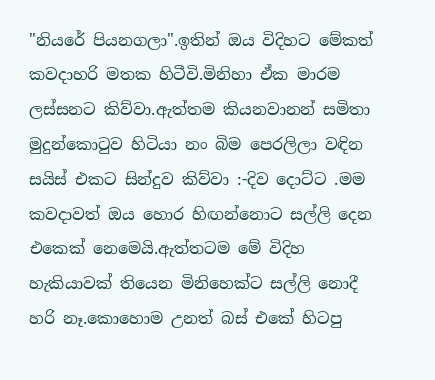"නියරේ පියනගලා".ඉතින් ඔය විදිහට මේකත් කවදාහරි මතක හිටීවි.මිනිහා ඒක මාරම ලස්සනට කිව්වා.ඇත්තම කියනවානන් සමිතා මුදුන්කොටුව හිටියා නං බිම පෙරලිලා වඳින සයිස් එකට සින්දුව කිව්වා :-දිව දොට්ට .මම කවදාවත් ඔය හොර හිඟන්නොට සල්ලි දෙන එකෙක් නෙමෙයි.ඇත්තටම මේ විදිහ හැකියාවක් තියෙන මිනිහෙක්ට සල්ලි නොදී හරි නෑ.කොහොම උනත් බස් එකේ හිටපු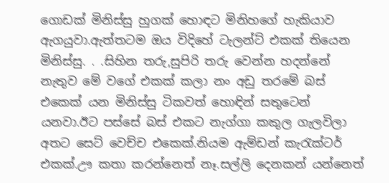ගොඩක් මිනිස්සු හුගක් හොඳට මිනිහගේ හැකියාව ඇගයුවා.ඇත්තටම ඔය විදිහේ ටැලන්ට් එකක් තියෙන මිනිස්සු. . .සිහින තරු,සුපිරි තරු වෙන්න හදන්නේ නැතුව මේ වගේ එකක් කලා නං අඩු තරමේ බස් එකෙක් යන මිනිස්සු ටිකවත් හොඳින් සතුටෙන් යනවා.ඊට පස්සේ බස් එකට නැග්ගා කකුල ගැලවිලා අතට සෙට් වෙච්ච එකෙක්.නියම ඇම්ඩන් කැරැක්ටර් එකක්.ඌ කතා කරන්නෙත් නෑ.සල්ලි දෙනකන් යන්නෙත්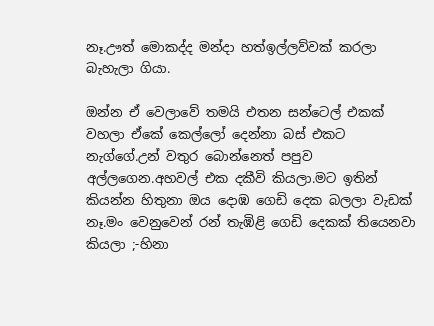නෑ.ඌත් මොකද්ද මන්දා හත්ඉල්ලව්වක් කරලා බැහැලා ගියා.

ඔන්න ඒ වෙලාවේ තමයි එතන සන්ටෙල් එකක් වහලා ඒකේ කෙල්ලෝ දෙන්නා බස් එකට නැග්ගේ.උන් වතුර බොන්නෙත් පපුව අල්ලගෙන.අහවල් එක දකීවි කියලා.මට ඉතින් කියන්න හිතුනා ඔය දොඹ ගෙඩි දෙක බලලා වැඩක් නෑ.මං වෙනුවෙන් රන් තැඹිළි ගෙඩි දෙකක් තියෙනවා කියලා ;-හිනා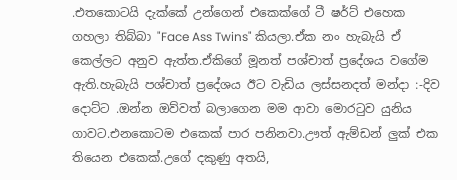.එතකොටයි දැක්කේ උන්ගෙන් එකෙක්ගේ ටී ෂර්ට් එහෙක ගහලා තිබ්බා "Face Ass Twins" කියලා.ඒක නං හැබැයි ඒ කෙල්ලට අනුව ඇත්ත.ඒකිගේ මූනත් පශ්චාත් ප්‍රදේශය වගේම ඇති.හැබැයි පශ්චාත් ප්‍රදේශය ඊට වැඩිය ලස්සනදත් මන්දා :-දිව දොට්ට .ඔන්න ඔව්වත් බලාගෙන මම ආවා මොරටුව යුනිය ගාවට.එනකොටම එකෙක් පාර පනිනවා.ඌත් ඇම්ඩන් ලුක් එක තියෙන එකෙක්.උගේ දකුණු අතයි,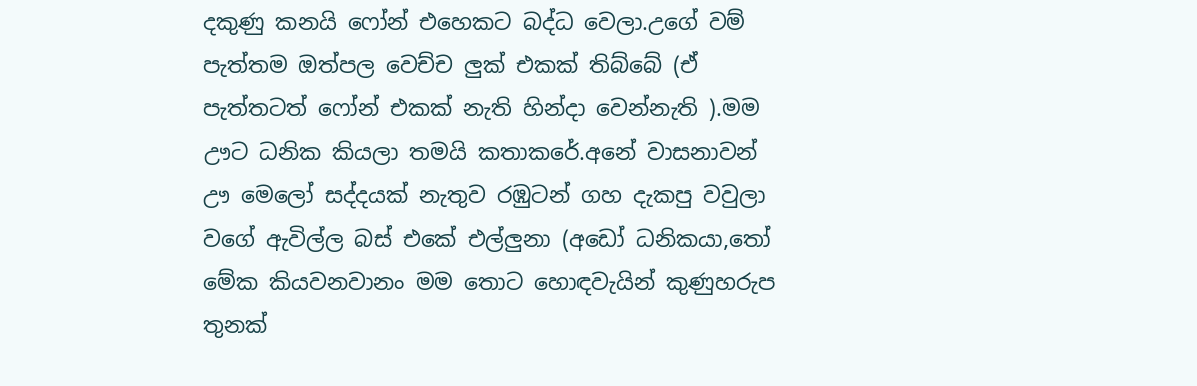දකුණු කනයි ෆෝන් එහෙකට බද්ධ වෙලා.උගේ වම් පැත්තම ඔත්පල වෙච්ච ලුක් එකක් තිබ්බේ (ඒ පැත්තටත් ෆෝන් එකක් නැති හින්දා වෙන්නැති ).මම ඌට ධනික කියලා තමයි කතාකරේ.අනේ වාසනාවන් ඌ මෙලෝ සද්දයක් නැතුව රඹුටන් ගහ දැකපු වවුලා වගේ ඇවිල්ල බස් එකේ එල්ලුනා (අඩෝ ධනිකයා,තෝ මේක කියවනවානං මම තොට හොඳවැයින් කුණුහරුප තුනක්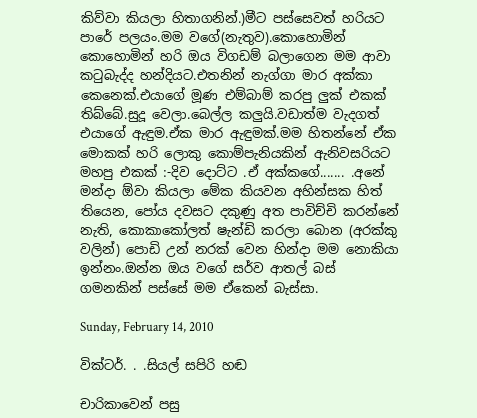කිව්වා කියලා හිතාගනින්.)මීට පස්සෙවත් හරියට පාරේ පලයං.මම වගේ(නැතුව).කොහොමින් කොහොමින් හරි ඔය විගඩම් බලාගෙන මම ආවා කටුබැද්ද හන්දියට.එතනින් නැග්ගා මාර අක්කා කෙනෙක්.එයාගේ මූණ එම්බාම් කරපු ලුක් එකක් තිබ්බේ.සුදූ වෙලා.බෙල්ල කලුයි.වඩාත්ම වැදගත් එයාගේ ඇඳුම.ඒක මාර ඇඳුමක්.මම හිතන්නේ ඒක මොකක් හරි ලොකු කොම්පැනියකින් ඇනිවසරියට මහපු එකක් :-දිව දොට්ට .ඒ අක්කගේ....... .අනේ මන්දා ඕවා කියලා මේක කියවන අහින්සක හිත් තියෙන, පෝය දවසට දකුණු අත පාවිච්චි කරන්නේ නැති, කොකාකෝලත් ෂැන්ඩි කරලා බොන (අරක්කු වලින්) පොඩි උන් නරක් වෙන හින්දා මම නොකියා ඉන්නං.ඔන්න ඔය වගේ සර්ව ආතල් බස් ගමනකින් පස්සේ මම ඒකෙන් බැස්සා.

Sunday, February 14, 2010

වික්ටර්. . .සියල් සපිරි හඬ

චාරිකාවෙන් පසු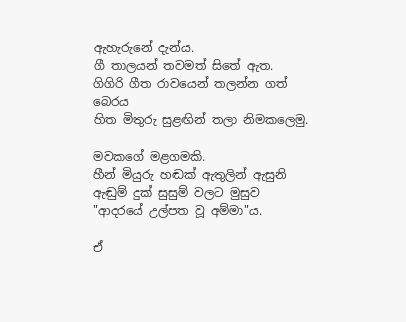ඇහැරුනේ දැන්ය.
ගී තාලයන් තවමත් සිතේ ඇත.
ගිගිරි ගීත රාවයෙන් තලන්න ගත් බෙරය
හිත මිතුරු සුළඟින් තලා නිමකලෙමු.

මවකගේ මළගමකි.
හීන් මියුරු හඬක් ඇතුලින් ඇසුනි
ඇඬුම් දුක් සුසුම් වලට මුසුව
"ආදරයේ උල්පත වූ අම්මා"ය.

ඒ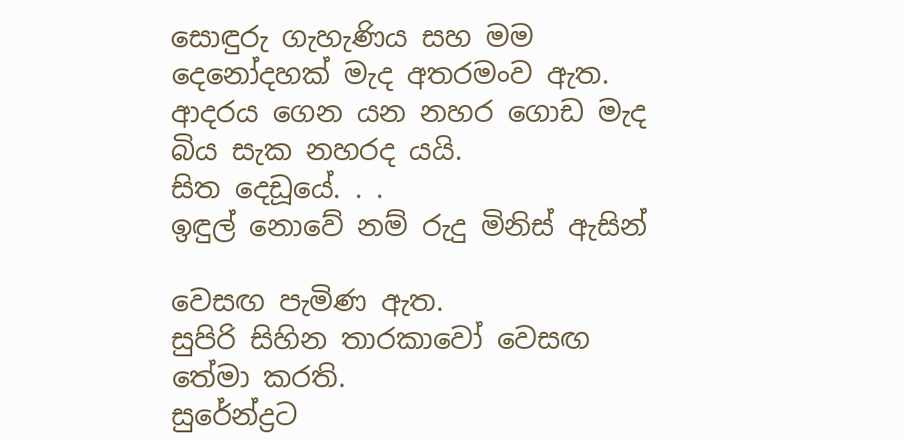සොඳුරු ගැහැණිය සහ මම
දෙනෝදහක් මැද අතරමංව ඇත.
ආදරය ගෙන යන නහර ගොඩ මැද
බිය සැක නහරද යයි.
සිත දෙඩූයේ. . .
ඉඳුල් නොවේ නම් රුදු මිනිස් ඇසින්

වෙසඟ පැමිණ ඇත.
සුපිරි සිහින තාරකාවෝ වෙසඟ තේමා කරති.
සුරේන්ද්‍රට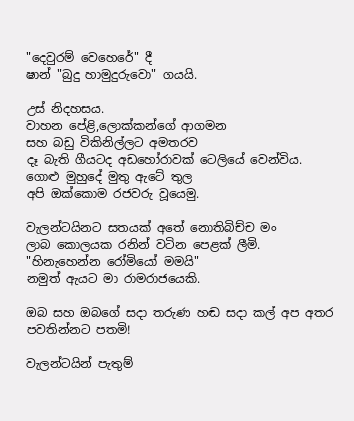"දෙවුරම් වෙහෙරේ" දී
ෂාන් "බුදු හාමුදුරුවො" ගයයි.

උස් නිදහසය.
වාහන පේළි,ලොක්කන්ගේ ආගමන
සහ බඩු විකිනිල්ලට අමතරව
දෑ බැති ගීයටද අඩහෝරාවක් ටෙලියේ වෙන්විය.
ගොළු මුහුදේ මුතු ඇටේ තුල
අපි ඔක්කොම රජවරු වූයෙමු.

වැලන්ටයිනට සතයක් අතේ නොතිබිච්ච මං
ලාබ කොලයක රනින් වටින පෙළක් ලීමි.
"හිනැහෙන්න රෝමියෝ මමයි"
නමුත් ඇයට මා රාමරාජයෙකි.

ඔබ සහ ඔබගේ සදා තරුණ හඬ සදා කල් අප අතර පවතින්නට පතමි!

වැලන්ටයින් පැතුම්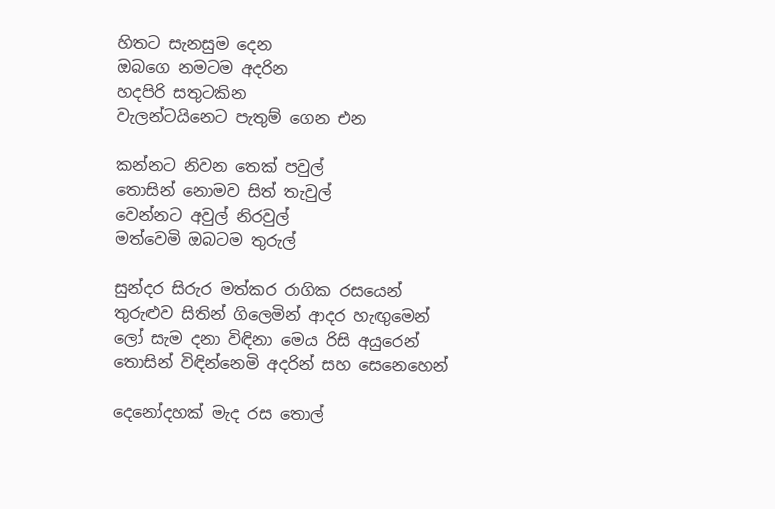හිතට සැනසුම දෙන
ඔබගෙ නමටම අදරින
හදපිරි සතුටකින
වැලන්ටයිනෙට පැතුම් ගෙන එන

කන්නට නිවන තෙක් පවුල්
තොසින් නොමව සිත් තැවුල්
වෙන්නට අවුල් නිරවුල්
මත්වෙමි ඔබටම තුරුල්

සුන්දර සිරුර මත්කර රාගික රසයෙන්
තුරුළුව සිතින් ගිලෙමින් ආදර හැඟුමෙන්
ලෝ සැම දනා විඳිනා මෙය රිසි අයුරෙන්
තොසින් විඳින්නෙමි අදරින් සහ සෙනෙහෙන්

දෙනෝදහක් මැද රස තොල්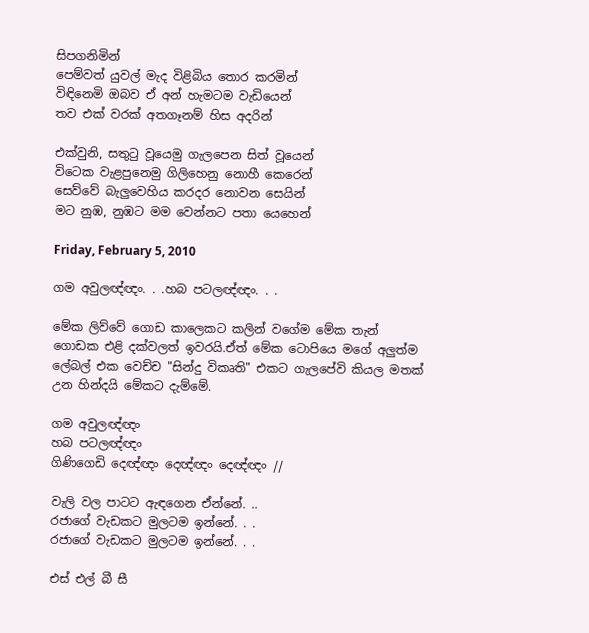සිපගනිමින්
පෙම්වත් යුවල් මැද විළිබිය තොර කරමින්
විඳිනෙමි ඔබව ඒ අන් හැමටම වැඩියෙන්
තව එක් වරක් අතගෑනම් හිස අදරින්

එක්වුනි, සතුටු වූයෙමු ගැලපෙන සිත් වූයෙන්
විටෙක වැළපුනෙමු ගිලිහෙනු නොහී කෙරෙන්
සෙව්වේ බැලුවෙහිය කරදර නොවන සෙයින්
මට නුඹ, නුඹට මම වෙන්නට පතා යෙහෙන්

Friday, February 5, 2010

ගම අවුලඥ්ඥං. . .හබ පටලඥ්ඥං. . .

මේක ලිව්වේ ගොඩ කාලෙකට කලින් වගේම මේක තැන් ගොඩක එළි දක්වලත් ඉවරයි.ඒත් මේක ටොපියෙ මගේ අලුත්ම ලේබල් එක වෙච්ච "සින්දු විකෘති" එකට ගැලපේවි කියල මතක් උන හින්දයි මේකට දැම්මේ.

ගම අවුලඥ්ඥං
හබ පටලඥ්ඥං
ගිණිගෙඩි දෙඥ්ඥං දෙඥ්ඥං දෙඥ්ඥං //

වැලි වල පාටට ඇඳගෙන ඒන්නේ. ..
රජාගේ වැඩකට මුලටම ඉන්නේ. . .
රජාගේ වැඩකට මුලටම ඉන්නේ. . .

එස් එල් බී සී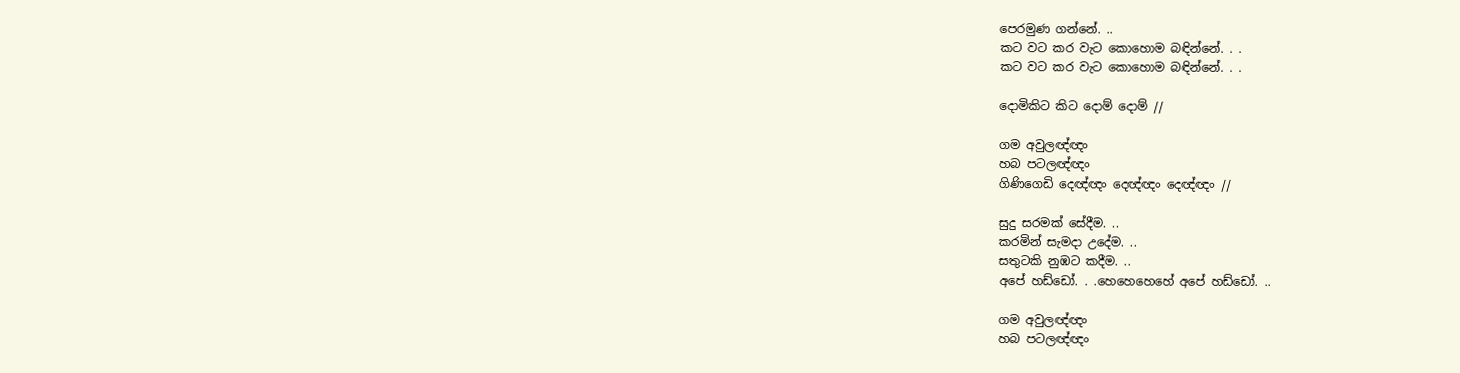පෙරමුණ ගන්නේ. ..
කට වට කර වැට කොහොම බඳින්නේ. . .
කට වට කර වැට කොහොම බඳින්නේ. . .

දොමිකිට කිට දොම් දොම් //

ගම අවුලඥ්ඥං
හබ පටලඥ්ඥං
ගිණිගෙඩි දෙඥ්ඥං දෙඥ්ඥං දෙඥ්ඥං //

සුදු සරමක් සේදීම. ..
කරමින් සැමදා උදේම. ..
සතුටකි නුඹට කදීම. ..
අපේ හඩ්ඩෝ. . .හෙහෙහෙහේ අපේ හඩ්ඩෝ. ..

ගම අවුලඥ්ඥං
හබ පටලඥ්ඥං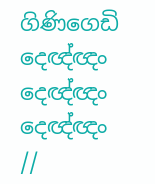ගිණිගෙඩි දෙඥ්ඥං දෙඥ්ඥං දෙඥ්ඥං //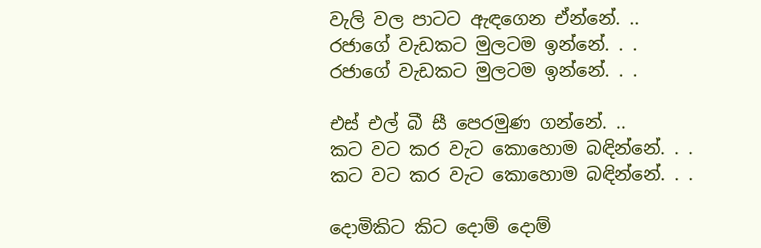වැලි වල පාටට ඇඳගෙන ඒන්නේ. ..
රජාගේ වැඩකට මුලටම ඉන්නේ. . .
රජාගේ වැඩකට මුලටම ඉන්නේ. . .

එස් එල් බී සී පෙරමුණ ගන්නේ. ..
කට වට කර වැට කොහොම බඳින්නේ. . .
කට වට කර වැට කොහොම බඳින්නේ. . .

දොමිකිට කිට දොම් දොම්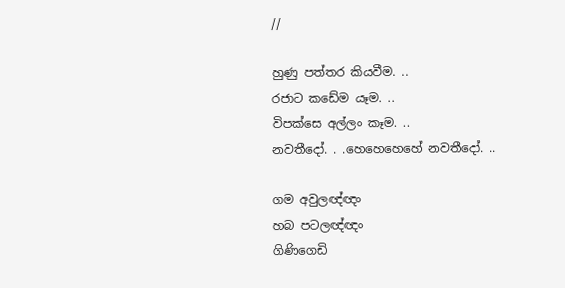//

හුණු පත්තර කියවීම. ..
රජාට කඩේම යෑම. ..
විපක්සෙ අල්ලං කෑම. ..
නවතීදෝ. . .හෙහෙහෙහේ නවතීදෝ. ..

ගම අවුලඥ්ඥං
හබ පටලඥ්ඥං
ගිණිගෙඩි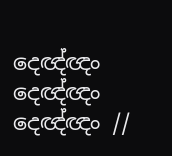දෙඥ්ඥං දෙඥ්ඥං දෙඥ්ඥං //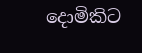දොමිකිට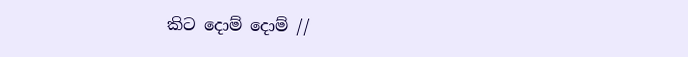කිට දොම් දොම් //